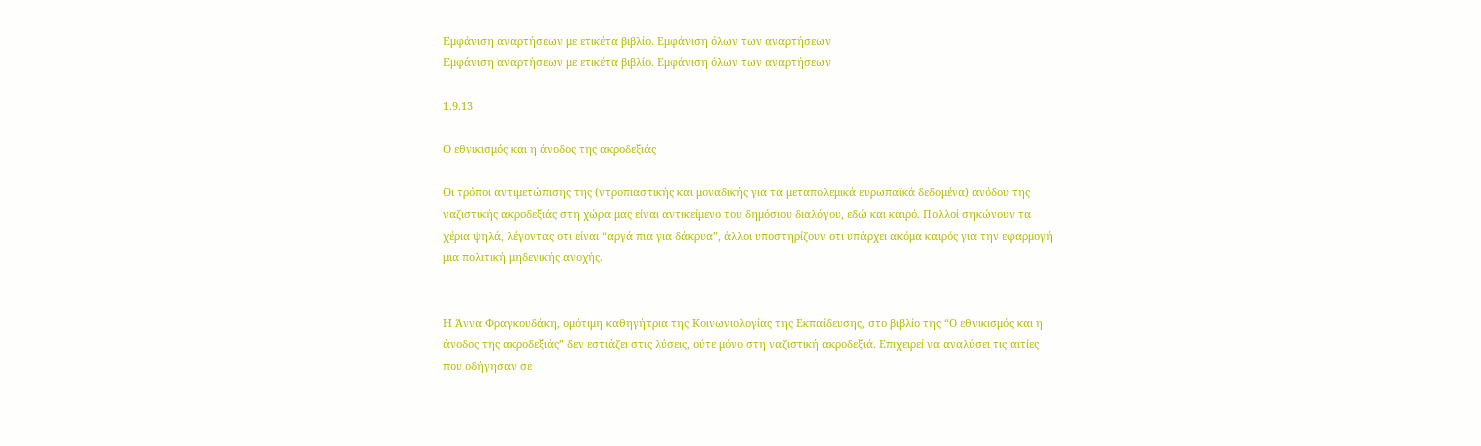Εμφάνιση αναρτήσεων με ετικέτα βιβλίο. Εμφάνιση όλων των αναρτήσεων
Εμφάνιση αναρτήσεων με ετικέτα βιβλίο. Εμφάνιση όλων των αναρτήσεων

1.9.13

Ο εθνικισμός και η άνοδος της ακροδεξιάς

Οι τρόποι αντιμετώπισης της (ντροπιαστικής και μοναδικής για τα μεταπολεμικά ευρωπαϊκά δεδομένα) ανόδου της ναζιστικής ακροδεξιάς στη χώρα μας είναι αντικείμενο του δημόσιου διαλόγου, εδώ και καιρό. Πολλοί σηκώνουν τα χέρια ψηλά, λέγοντας οτι είναι “αργά πια για δάκρυα”, άλλοι υποστηρίζουν οτι υπάρχει ακόμα καιρός για την εφαρμογή μια πολιτική μηδενικής ανοχής.


Η Άννα Φραγκουδάκη, ομότιμη καθηγήτρια της Κοινωνιολογίας της Εκπαίδευσης, στο βιβλίο της “Ο εθνικισμός και η άνοδος της ακροδεξιάς” δεν εστιάζει στις λύσεις, ούτε μόνο στη ναζιστική ακροδεξιά. Επιχειρεί να αναλύσει τις αιτίες που οδήγησαν σε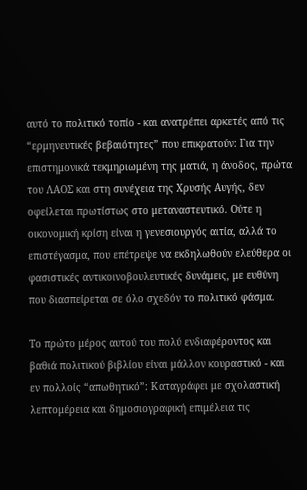αυτό το πολιτικό τοπίο - και ανατρέπει αρκετές από τις “ερμηνευτικές βεβαιότητες” που επικρατούν: Για την επιστημονικά τεκμηριωμένη της ματιά, η άνοδος, πρώτα του ΛΑΟΣ και στη συνέχεια της Χρυσής Αυγής, δεν οφείλεται πρωτίστως στο μεταναστευτικό. Ούτε η οικονομική κρίση είναι η γενεσιουργός αιτία, αλλά το επιστέγασμα, που επέτρεψε να εκδηλωθούν ελεύθερα οι φασιστικές αντικοινοβουλευτικές δυνάμεις, με ευθύνη που διασπείρεται σε όλο σχεδόν το πολιτικό φάσμα.

Το πρώτο μέρος αυτού του πολύ ενδιαφέροντος και βαθιά πολιτικού βιβλίου είναι μάλλον κουραστικό - και εν πολλοίς “απωθητικό”: Καταγράφει με σχολαστική λεπτομέρεια και δημοσιογραφική επιμέλεια τις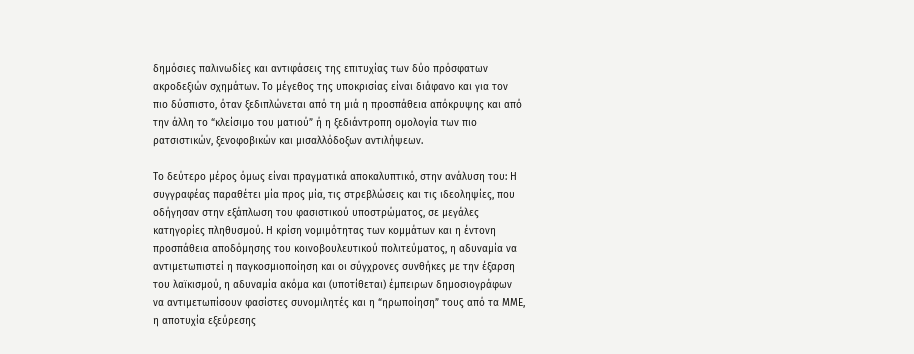δημόσιες παλινωδίες και αντιφάσεις της επιτυχίας των δύο πρόσφατων ακροδεξιών σχημάτων. Το μέγεθος της υποκρισίας είναι διάφανο και για τον πιο δύσπιστο, όταν ξεδιπλώνεται από τη μιά η προσπάθεια απόκρυψης και από την άλλη το “κλείσιμο του ματιού” ή η ξεδιάντροπη ομολογία των πιο ρατσιστικών, ξενοφοβικών και μισαλλόδοξων αντιλήψεων.

Το δεύτερο μέρος όμως είναι πραγματικά αποκαλυπτικό, στην ανάλυση του: Η συγγραφέας παραθέτει μία προς μία, τις στρεβλώσεις και τις ιδεοληψίες, που οδήγησαν στην εξάπλωση του φασιστικού υποστρώματος, σε μεγάλες κατηγορίες πληθυσμού. Η κρίση νομιμότητας των κομμάτων και η έντονη προσπάθεια αποδόμησης του κοινοβουλευτικού πολιτεύματος, η αδυναμία να αντιμετωπιστεί η παγκοσμιοποίηση και οι σύγχρονες συνθήκες με την έξαρση του λαϊκισμού, η αδυναμία ακόμα και (υποτίθεται) έμπειρων δημοσιογράφων να αντιμετωπίσουν φασίστες συνομιλητές και η “ηρωποίηση” τους από τα ΜΜΕ, η αποτυχία εξεύρεσης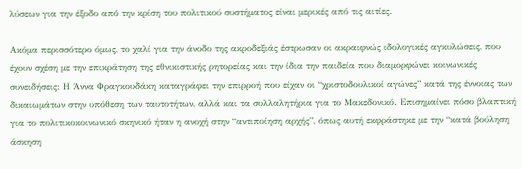λύσεων για την έξοδο από την κρίση του πολιτικού συστήματος είναι μερικές από τις αιτίες.

Ακόμα περισσότερο όμως, το χαλί για την άνοδο της ακροδεξιάς έστρωσαν οι ακραιφνώς ιδολογικές αγκυλώσεις, που έχουν σχέση με την επικράτηση της εθνικιστικής ρητορείας και την ίδια την παιδεία που διαμορφώνει κοινωνικές συνειδήσεις: Η Άννα Φραγκουδάκη καταγράφει την επιρροή που είχαν οι “χριστοδουλικοί αγώνες” κατά της έννοιας των δικαιωμάτων στην υπόθεση των ταυτοτήτων, αλλά και τα συλλαλητήρια για το Μακεδονικό. Επισημαίνει πόσο βλαπτική για το πολιτικοκοινωνικό σκηνικό ήταν η ανοχή στην “αντιποίηση αρχής”, όπως αυτή εκφράστηκε με την “κατά βούληση άσκηση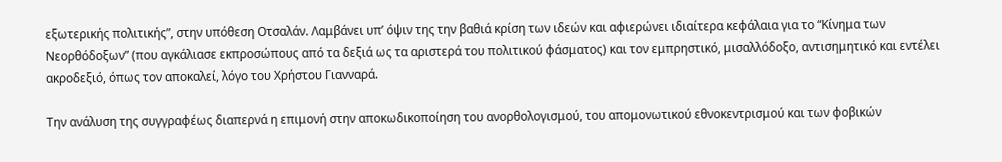εξωτερικής πολιτικής”, στην υπόθεση Οτσαλάν. Λαμβάνει υπ’ όψιν της την βαθιά κρίση των ιδεών και αφιερώνει ιδιαίτερα κεφάλαια για το “Κίνημα των Νεορθόδοξων” (που αγκάλιασε εκπροσώπους από τα δεξιά ως τα αριστερά του πολιτικού φάσματος) και τον εμπρηστικό, μισαλλόδοξο, αντισημητικό και εντέλει ακροδεξιό, όπως τον αποκαλεί, λόγο του Χρήστου Γιανναρά.

Την ανάλυση της συγγραφέως διαπερνά η επιμονή στην αποκωδικοποίηση του ανορθολογισμού, του απομονωτικού εθνοκεντρισμού και των φοβικών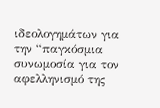ιδεολογημάτων για την “παγκόσμια συνωμοσία για τον αφελληνισμό της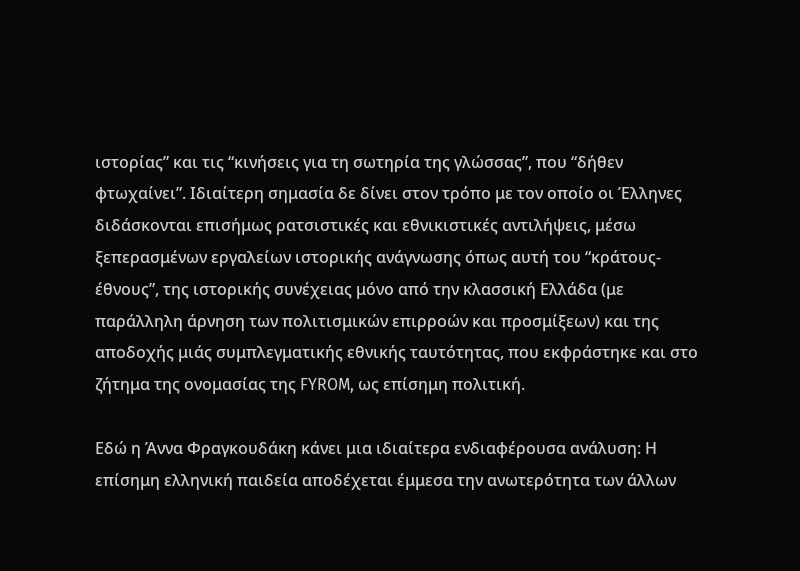ιστορίας” και τις “κινήσεις για τη σωτηρία της γλώσσας”, που “δήθεν φτωχαίνει”. Ιδιαίτερη σημασία δε δίνει στον τρόπο με τον οποίο οι Έλληνες διδάσκονται επισήμως ρατσιστικές και εθνικιστικές αντιλήψεις, μέσω ξεπερασμένων εργαλείων ιστορικής ανάγνωσης όπως αυτή του “κράτους-έθνους”, της ιστορικής συνέχειας μόνο από την κλασσική Ελλάδα (με παράλληλη άρνηση των πολιτισμικών επιρροών και προσμίξεων) και της αποδοχής μιάς συμπλεγματικής εθνικής ταυτότητας, που εκφράστηκε και στο ζήτημα της ονομασίας της FYROM, ως επίσημη πολιτική.

Εδώ η Άννα Φραγκουδάκη κάνει μια ιδιαίτερα ενδιαφέρουσα ανάλυση: Η επίσημη ελληνική παιδεία αποδέχεται έμμεσα την ανωτερότητα των άλλων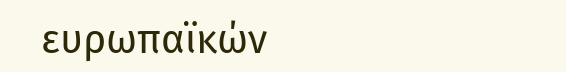ευρωπαϊκών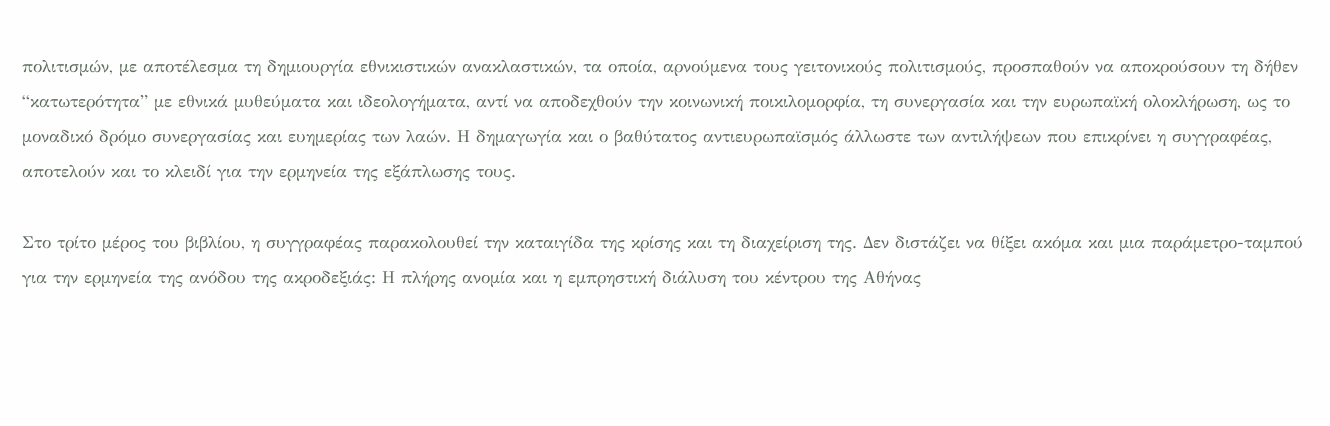πολιτισμών, με αποτέλεσμα τη δημιουργία εθνικιστικών ανακλαστικών, τα οποία, αρνούμενα τους γειτονικούς πολιτισμούς, προσπαθούν να αποκρούσουν τη δήθεν “κατωτερότητα” με εθνικά μυθεύματα και ιδεολογήματα, αντί να αποδεχθούν την κοινωνική ποικιλομορφία, τη συνεργασία και την ευρωπαϊκή ολοκλήρωση, ως το μοναδικό δρόμο συνεργασίας και ευημερίας των λαών. Η δημαγωγία και ο βαθύτατος αντιευρωπαϊσμός άλλωστε των αντιλήψεων που επικρίνει η συγγραφέας, αποτελούν και το κλειδί για την ερμηνεία της εξάπλωσης τους.

Στο τρίτο μέρος του βιβλίου, η συγγραφέας παρακολουθεί την καταιγίδα της κρίσης και τη διαχείριση της. Δεν διστάζει να θίξει ακόμα και μια παράμετρο-ταμπού για την ερμηνεία της ανόδου της ακροδεξιάς: Η πλήρης ανομία και η εμπρηστική διάλυση του κέντρου της Αθήνας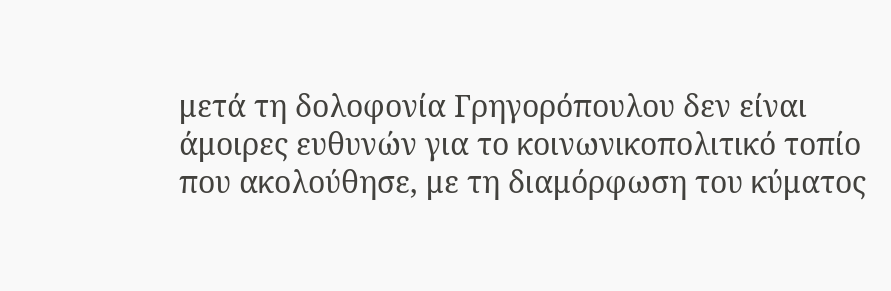μετά τη δολοφονία Γρηγορόπουλου δεν είναι άμοιρες ευθυνών για το κοινωνικοπολιτικό τοπίο που ακολούθησε, με τη διαμόρφωση του κύματος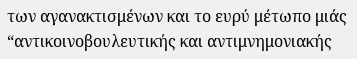των αγανακτισμένων και το ευρύ μέτωπο μιάς “αντικοινοβουλευτικής και αντιμνημονιακής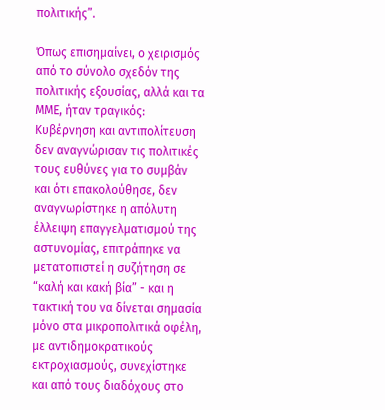πολιτικής”.

Όπως επισημαίνει, ο χειρισμός από το σύνολο σχεδόν της πολιτικής εξουσίας, αλλά και τα ΜΜΕ, ήταν τραγικός: Κυβέρνηση και αντιπολίτευση δεν αναγνώρισαν τις πολιτικές τους ευθύνες για το συμβάν και ότι επακολούθησε, δεν αναγνωρίστηκε η απόλυτη έλλειψη επαγγελματισμού της αστυνομίας, επιτράπηκε να μετατοπιστεί η συζήτηση σε “καλή και κακή βία” - και η τακτική του να δίνεται σημασία μόνο στα μικροπολιτικά οφέλη, με αντιδημοκρατικούς εκτροχιασμούς, συνεχίστηκε και από τους διαδόχους στο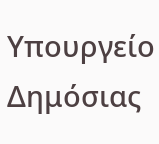Υπουργείο Δημόσιας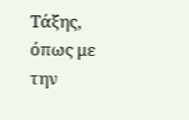Τάξης, όπως με την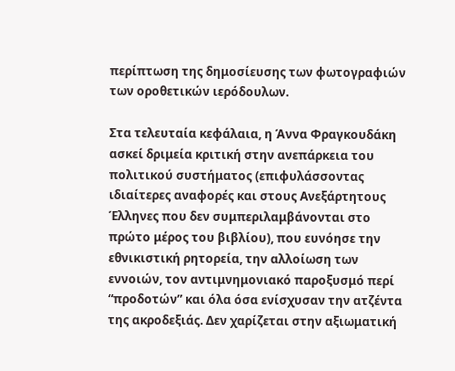περίπτωση της δημοσίευσης των φωτογραφιών των οροθετικών ιερόδουλων.

Στα τελευταία κεφάλαια, η Άννα Φραγκουδάκη ασκεί δριμεία κριτική στην ανεπάρκεια του πολιτικού συστήματος (επιφυλάσσοντας ιδιαίτερες αναφορές και στους Ανεξάρτητους Έλληνες που δεν συμπεριλαμβάνονται στο πρώτο μέρος του βιβλίου), που ευνόησε την εθνικιστική ρητορεία, την αλλοίωση των εννοιών, τον αντιμνημονιακό παροξυσμό περί “προδοτών” και όλα όσα ενίσχυσαν την ατζέντα της ακροδεξιάς. Δεν χαρίζεται στην αξιωματική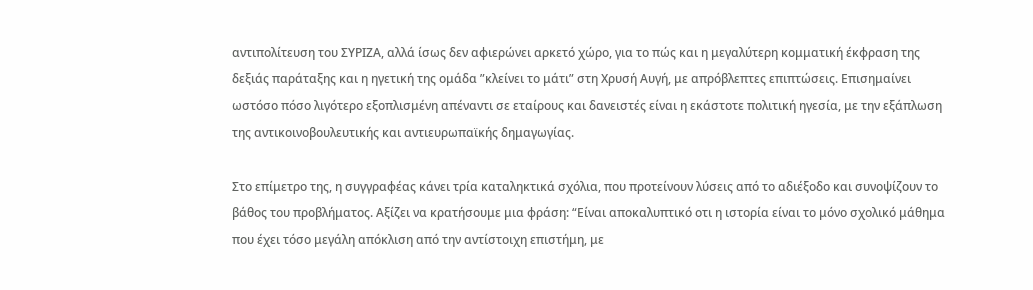αντιπολίτευση του ΣΥΡΙΖΑ, αλλά ίσως δεν αφιερώνει αρκετό χώρο, για το πώς και η μεγαλύτερη κομματική έκφραση της δεξιάς παράταξης και η ηγετική της ομάδα ”κλείνει το μάτι” στη Χρυσή Αυγή, με απρόβλεπτες επιπτώσεις. Επισημαίνει ωστόσο πόσο λιγότερο εξοπλισμένη απέναντι σε εταίρους και δανειστές είναι η εκάστοτε πολιτική ηγεσία, με την εξάπλωση της αντικοινοβουλευτικής και αντιευρωπαϊκής δημαγωγίας.

Στο επίμετρο της, η συγγραφέας κάνει τρία καταληκτικά σχόλια, που προτείνουν λύσεις από το αδιέξοδο και συνοψίζουν το βάθος του προβλήματος. Αξίζει να κρατήσουμε μια φράση: “Είναι αποκαλυπτικό οτι η ιστορία είναι το μόνο σχολικό μάθημα που έχει τόσο μεγάλη απόκλιση από την αντίστοιχη επιστήμη, με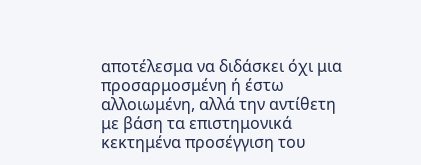αποτέλεσμα να διδάσκει όχι μια προσαρμοσμένη ή έστω αλλοιωμένη, αλλά την αντίθετη με βάση τα επιστημονικά κεκτημένα προσέγγιση του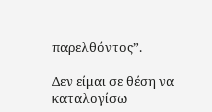παρελθόντος”.

Δεν είμαι σε θέση να καταλογίσω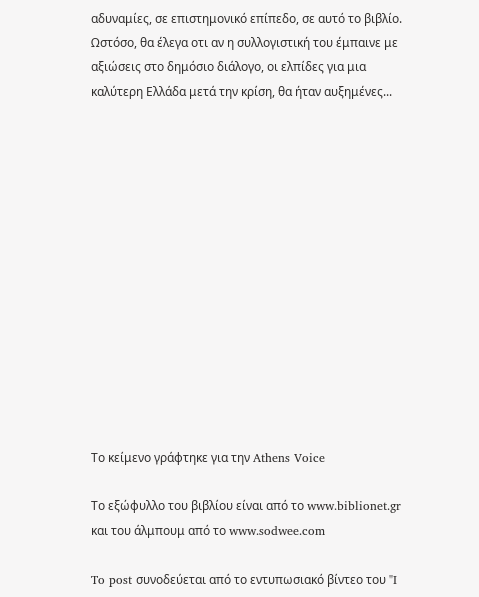αδυναμίες, σε επιστημονικό επίπεδο, σε αυτό το βιβλίο. Ωστόσο, θα έλεγα οτι αν η συλλογιστική του έμπαινε με αξιώσεις στο δημόσιο διάλογο, οι ελπίδες για μια καλύτερη Ελλάδα μετά την κρίση, θα ήταν αυξημένες...














Το κείμενο γράφτηκε για την Athens Voice

Το εξώφυλλο του βιβλίου είναι από το www.biblionet.gr και του άλμπουμ από το www.sodwee.com

To post συνοδεύεται από το εντυπωσιακό βίντεο του "I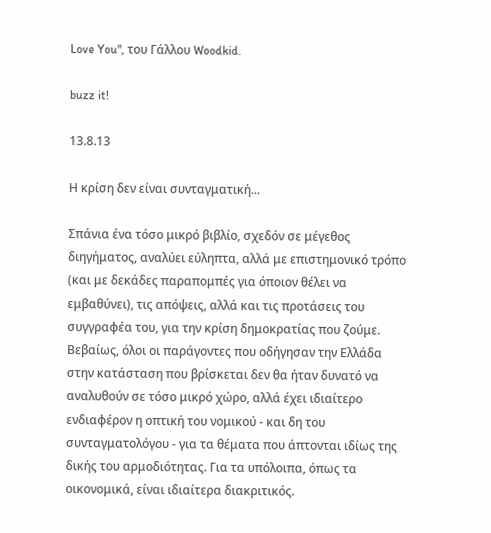Love You", του Γάλλου Woodkid.

buzz it!

13.8.13

Η κρίση δεν είναι συνταγματική...

Σπάνια ένα τόσο μικρό βιβλίο, σχεδόν σε μέγεθος διηγήματος, αναλύει εύληπτα, αλλά με επιστημονικό τρόπο (και με δεκάδες παραπομπές για όποιον θέλει να εμβαθύνει), τις απόψεις, αλλά και τις προτάσεις του συγγραφέα του, για την κρίση δημοκρατίας που ζούμε. Βεβαίως, όλοι οι παράγοντες που οδήγησαν την Ελλάδα στην κατάσταση που βρίσκεται δεν θα ήταν δυνατό να αναλυθούν σε τόσο μικρό χώρο, αλλά έχει ιδιαίτερο ενδιαφέρον η οπτική του νομικού - και δη του συνταγματολόγου - για τα θέματα που άπτονται ιδίως της δικής του αρμοδιότητας. Για τα υπόλοιπα, όπως τα οικονομικά, είναι ιδιαίτερα διακριτικός.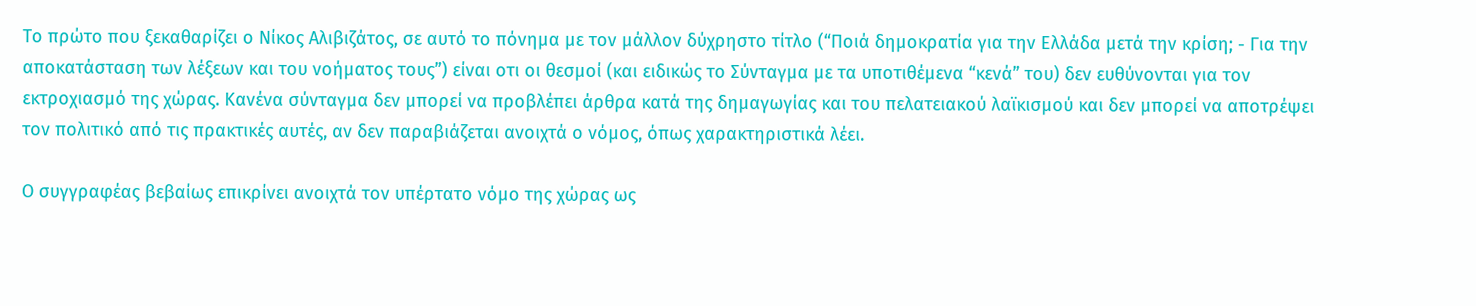Το πρώτο που ξεκαθαρίζει ο Νίκος Αλιβιζάτος, σε αυτό το πόνημα με τον μάλλον δύχρηστο τίτλο (“Ποιά δημοκρατία για την Ελλάδα μετά την κρίση; - Για την αποκατάσταση των λέξεων και του νοήματος τους”) είναι οτι οι θεσμοί (και ειδικώς το Σύνταγμα με τα υποτιθέμενα “κενά” του) δεν ευθύνονται για τον εκτροχιασμό της χώρας. Κανένα σύνταγμα δεν μπορεί να προβλέπει άρθρα κατά της δημαγωγίας και του πελατειακού λαϊκισμού και δεν μπορεί να αποτρέψει τον πολιτικό από τις πρακτικές αυτές, αν δεν παραβιάζεται ανοιχτά ο νόμος, όπως χαρακτηριστικά λέει.

Ο συγγραφέας βεβαίως επικρίνει ανοιχτά τον υπέρτατο νόμο της χώρας ως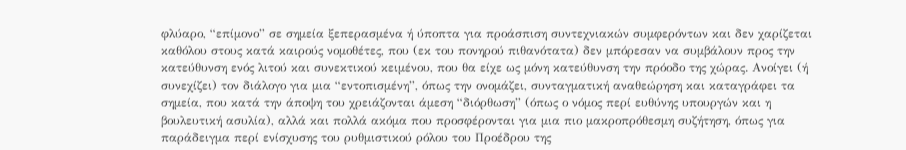φλύαρο, “επίμονο” σε σημεία ξεπερασμένα ή ύποπτα για προάσπιση συντεχνιακών συμφερόντων και δεν χαρίζεται καθόλου στους κατά καιρούς νομοθέτες, που (εκ του πονηρού πιθανότατα) δεν μπόρεσαν να συμβάλουν προς την κατεύθυνση ενός λιτού και συνεκτικού κειμένου, που θα είχε ως μόνη κατεύθυνση την πρόοδο της χώρας. Ανοίγει (ή συνεχίζει) τον διάλογο για μια “εντοπισμένη”, όπως την ονομάζει, συνταγματική αναθεώρηση και καταγράφει τα σημεία, που κατά την άποψη του χρειάζονται άμεση “διόρθωση” (όπως ο νόμος περί ευθύνης υπουργών και η βουλευτική ασυλία), αλλά και πολλά ακόμα που προσφέρονται για μια πιο μακροπρόθεσμη συζήτηση, όπως για παράδειγμα περί ενίσχυσης του ρυθμιστικού ρόλου του Προέδρου της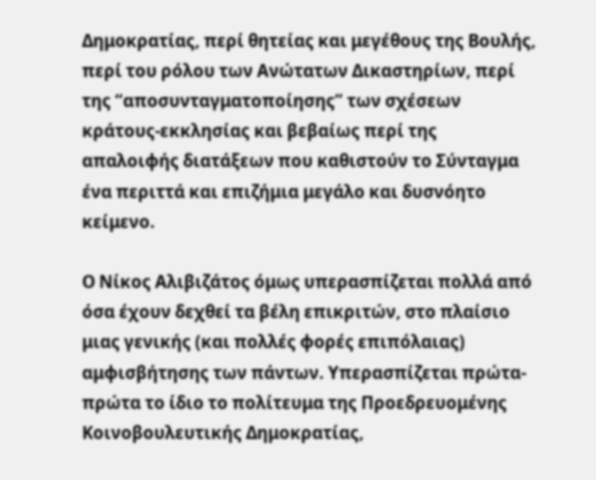Δημοκρατίας, περί θητείας και μεγέθους της Βουλής, περί του ρόλου των Ανώτατων Δικαστηρίων, περί της “αποσυνταγματοποίησης” των σχέσεων κράτους-εκκλησίας και βεβαίως περί της απαλοιφής διατάξεων που καθιστούν το Σύνταγμα ένα περιττά και επιζήμια μεγάλο και δυσνόητο κείμενο.

Ο Νίκος Αλιβιζάτος όμως υπερασπίζεται πολλά από όσα έχουν δεχθεί τα βέλη επικριτών, στο πλαίσιο μιας γενικής (και πολλές φορές επιπόλαιας) αμφισβήτησης των πάντων. Υπερασπίζεται πρώτα-πρώτα το ίδιο το πολίτευμα της Προεδρευομένης Κοινοβουλευτικής Δημοκρατίας,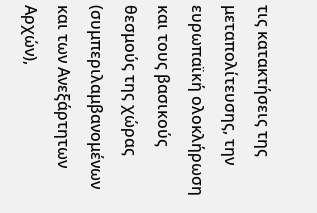τις κατακτήσεις της μεταπολίτευσης, την ευρωπαϊκή ολοκλήρωση και τους βασικούς θεσμούς της χώρας (συμπεριλαμβανομένων και των Ανεξάρτητων Αρχών),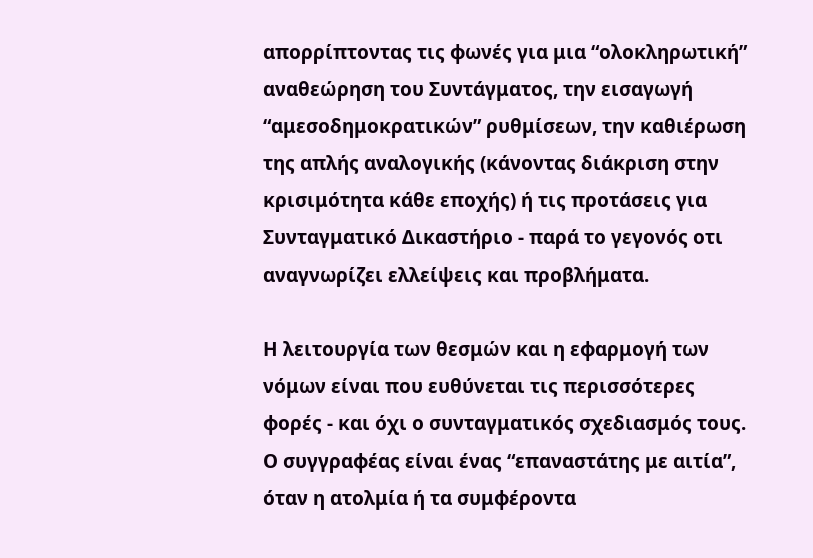απορρίπτοντας τις φωνές για μια “ολοκληρωτική” αναθεώρηση του Συντάγματος, την εισαγωγή “αμεσοδημοκρατικών” ρυθμίσεων, την καθιέρωση της απλής αναλογικής (κάνοντας διάκριση στην κρισιμότητα κάθε εποχής) ή τις προτάσεις για Συνταγματικό Δικαστήριο - παρά το γεγονός οτι αναγνωρίζει ελλείψεις και προβλήματα.

Η λειτουργία των θεσμών και η εφαρμογή των νόμων είναι που ευθύνεται τις περισσότερες φορές - και όχι ο συνταγματικός σχεδιασμός τους. Ο συγγραφέας είναι ένας “επαναστάτης με αιτία”, όταν η ατολμία ή τα συμφέροντα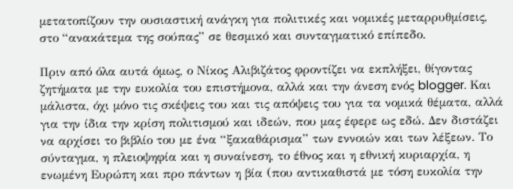μετατοπίζουν την ουσιαστική ανάγκη για πολιτικές και νομικές μεταρρυθμίσεις, στο “ανακάτεμα της σούπας” σε θεσμικό και συνταγματικό επίπεδο.

Πριν από όλα αυτά όμως, ο Νίκος Αλιβιζάτος φροντίζει να εκπλήξει, θίγοντας ζητήματα με την ευκολία του επιστήμονα, αλλά και την άνεση ενός blogger. Και μάλιστα, όχι μόνο τις σκέψεις του και τις απόψεις του για τα νομικά θέματα, αλλά για την ίδια την κρίση πολιτισμού και ιδεών, που μας έφερε ως εδώ. Δεν διστάζει να αρχίσει το βιβλίο του με ένα “ξακαθάρισμα” των εννοιών και των λέξεων. Το σύνταγμα, η πλειοψηφία και η συναίνεση, το έθνος και η εθνική κυριαρχία, η ενωμένη Ευρώπη και προ πάντων η βία (που αντικαθιστά με τόση ευκολία την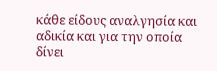κάθε είδους αναλγησία και αδικία και για την οποία δίνει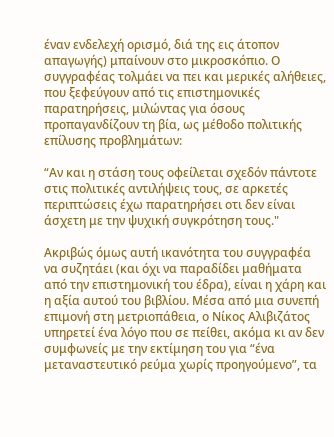έναν ενδελεχή ορισμό, διά της εις άτοπον απαγωγής) μπαίνουν στο μικροσκόπιο. Ο συγγραφέας τολμάει να πει και μερικές αλήθειες, που ξεφεύγουν από τις επιστημονικές παρατηρήσεις, μιλώντας για όσους προπαγανδίζουν τη βία, ως μέθοδο πολιτικής επίλυσης προβλημάτων:

“Αν και η στάση τους οφείλεται σχεδόν πάντοτε στις πολιτικές αντιλήψεις τους, σε αρκετές περιπτώσεις έχω παρατηρήσει οτι δεν είναι άσχετη με την ψυχική συγκρότηση τους."

Ακριβώς όμως αυτή ικανότητα του συγγραφέα να συζητάει (και όχι να παραδίδει μαθήματα από την επιστημονική του έδρα), είναι η χάρη και η αξία αυτού του βιβλίου. Μέσα από μια συνεπή επιμονή στη μετριοπάθεια, ο Νίκος Αλιβιζάτος υπηρετεί ένα λόγο που σε πείθει, ακόμα κι αν δεν συμφωνείς με την εκτίμηση του για “ένα μεταναστευτικό ρεύμα χωρίς προηγούμενο”, τα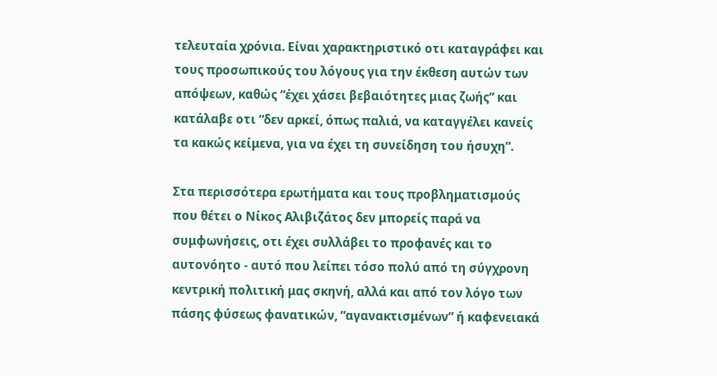τελευταία χρόνια. Είναι χαρακτηριστικό οτι καταγράφει και τους προσωπικούς του λόγους για την έκθεση αυτών των απόψεων, καθώς “έχει χάσει βεβαιότητες μιας ζωής” και κατάλαβε οτι “δεν αρκεί, όπως παλιά, να καταγγέλει κανείς τα κακώς κείμενα, για να έχει τη συνείδηση του ήσυχη”.

Στα περισσότερα ερωτήματα και τους προβληματισμούς που θέτει ο Νίκος Αλιβιζάτος δεν μπορείς παρά να συμφωνήσεις, οτι έχει συλλάβει το προφανές και το αυτονόητο - αυτό που λείπει τόσο πολύ από τη σύγχρονη κεντρική πολιτική μας σκηνή, αλλά και από τον λόγο των πάσης φύσεως φανατικών, “αγανακτισμένων” ή καφενειακά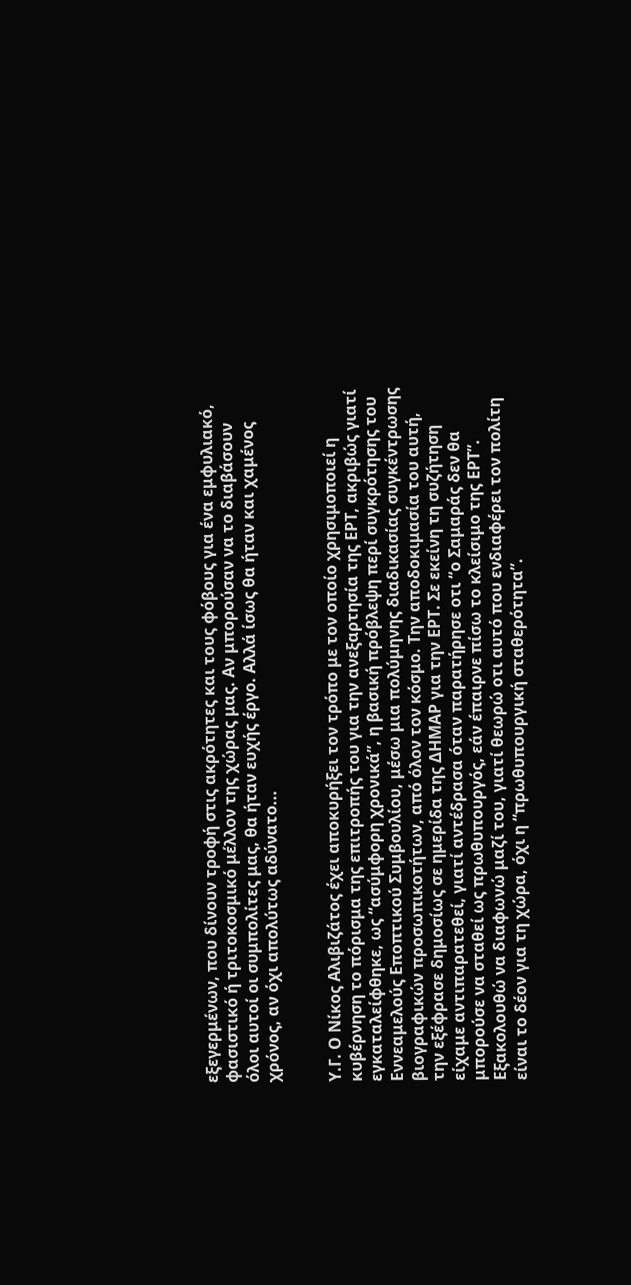εξεγερμένων, που δίνουν τροφή στις ακρότητες και τους φόβους για ένα εμφυλιακό, φασιστικό ή τριτοκοσμικό μέλλον της χώρας μας. Αν μπορούσαν να το διαβάσουν όλοι αυτοί οι συμπολίτες μας, θα ήταν ευχής έργο. Αλλά ίσως θα ήταν και χαμένος χρόνος, αν όχι απολύτως αδύνατο...


Υ.Γ. Ο Νίκος Αλιβιζάτος έχει αποκυρήξει τον τρόπο με τον οποίο χρησιμοποιεί η κυβέρνηση το πόρισμα της επιτροπής του για την ανεξαρτησία της ΕΡΤ, ακριβώς γιατί εγκαταλείφθηκε, ως “ασύμφορη χρονικά”, η βασική πρόβλεψη περί συγκρότησης του Εννεαμελούς Εποπτικού Συμβουλίου, μέσω μια πολύμηνης διαδικασίας συγκέντρωσης βιογραφικών προσωπικοτήτων, από όλον τον κόσμο. Την αποδοκιμασία του αυτή, την εξέφρασε δημοσίως σε ημερίδα της ΔΗΜΑΡ για την ΕΡΤ. Σε εκείνη τη συζήτηση είχαμε αντιπαρατεθεί, γιατί αντέδρασα όταν παρατήρησε οτι “ο Σαμαράς δεν θα μπορούσε να σταθεί ως πρωθυπουργός, εάν έπαιρνε πίσω το κλείσιμο της ΕΡΤ”. Εξακολουθώ να διαφωνώ μαζί του, γιατί θεωρώ οτι αυτό που ενδιαφέρει τον πολίτη είναι το δέον για τη χώρα, όχι η “πρωθυπουργική σταθερότητα”.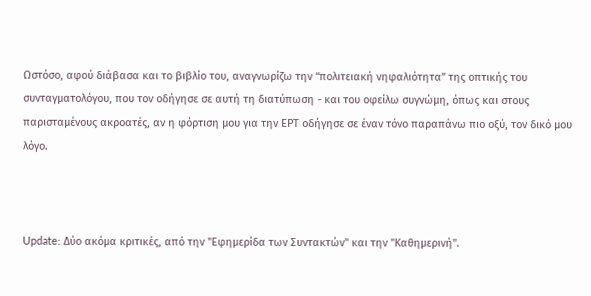Ωστόσο, αφού διάβασα και το βιβλίο του, αναγνωρίζω την “πολιτειακή νηφαλιότητα” της οπτικής του συνταγματολόγου, που τον οδήγησε σε αυτή τη διατύπωση - και του οφείλω συγνώμη, όπως και στους παρισταμένους ακροατές, αν η φόρτιση μου για την ΕΡΤ οδήγησε σε έναν τόνο παραπάνω πιο οξύ, τον δικό μου λόγο.



Update: Δύο ακόμα κριτικές, από την "Εφημερίδα των Συντακτών" και την "Καθημερινή".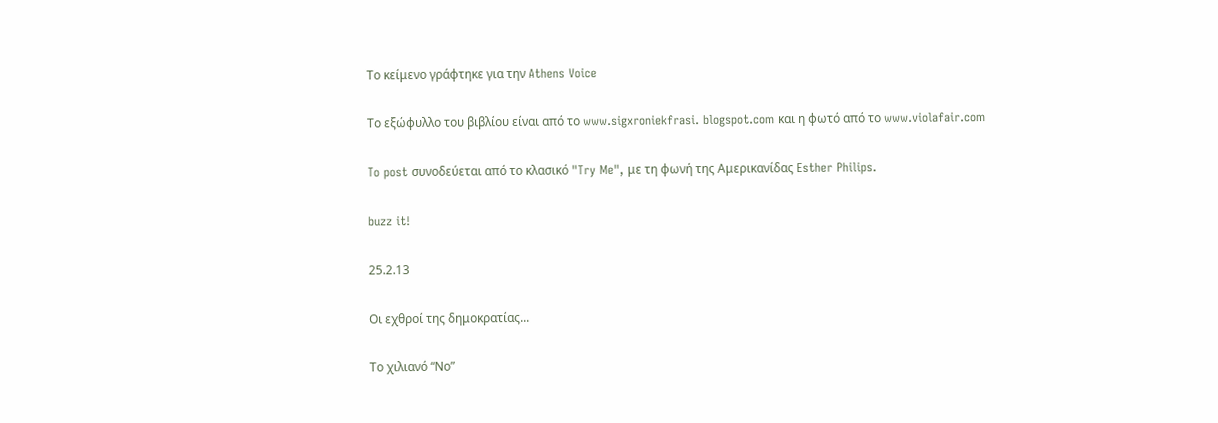Το κείμενο γράφτηκε για την Athens Voice

Το εξώφυλλο του βιβλίου είναι από το www.sigxroniekfrasi. blogspot.com και η φωτό από το www.violafair.com

To post συνοδεύεται από το κλασικό "Try Me", με τη φωνή της Αμερικανίδας Esther Philips.

buzz it!

25.2.13

Οι εχθροί της δημοκρατίας...

Το χιλιανό “Νο”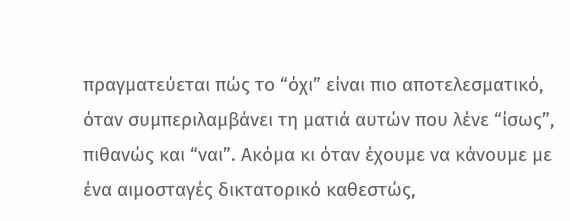πραγματεύεται πώς το “όχι” είναι πιο αποτελεσματικό, όταν συμπεριλαμβάνει τη ματιά αυτών που λένε “ίσως”, πιθανώς και “ναι”. Ακόμα κι όταν έχουμε να κάνουμε με ένα αιμοσταγές δικτατορικό καθεστώς,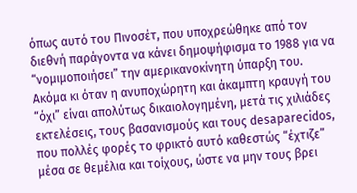όπως αυτό του Πινοσέτ, που υποχρεώθηκε από τον διεθνή παράγοντα να κάνει δημοψήφισμα το 1988 για να “νομιμοποιήσει” την αμερικανοκίνητη ύπαρξη του. Ακόμα κι όταν η ανυποχώρητη και άκαμπτη κραυγή του “όχι” είναι απολύτως δικαιολογημένη, μετά τις χιλιάδες εκτελέσεις, τους βασανισμούς και τους desaparecidos, που πολλές φορές το φρικτό αυτό καθεστώς “έχτιζε” μέσα σε θεμέλια και τοίχους, ώστε να μην τους βρει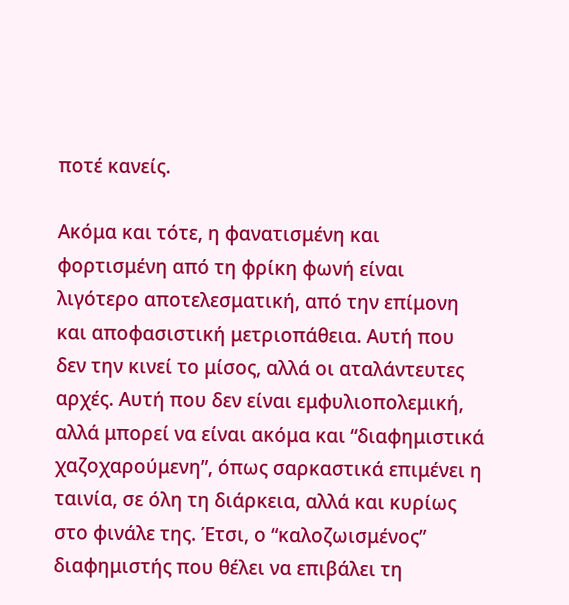ποτέ κανείς.

Ακόμα και τότε, η φανατισμένη και φορτισμένη από τη φρίκη φωνή είναι λιγότερο αποτελεσματική, από την επίμονη και αποφασιστική μετριοπάθεια. Αυτή που δεν την κινεί το μίσος, αλλά οι αταλάντευτες αρχές. Αυτή που δεν είναι εμφυλιοπολεμική, αλλά μπορεί να είναι ακόμα και “διαφημιστικά χαζοχαρούμενη”, όπως σαρκαστικά επιμένει η ταινία, σε όλη τη διάρκεια, αλλά και κυρίως στο φινάλε της. Έτσι, ο “καλοζωισμένος” διαφημιστής που θέλει να επιβάλει τη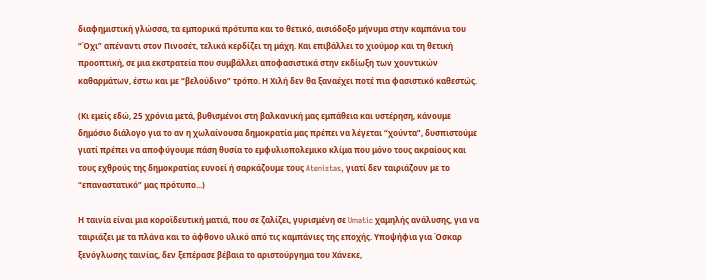διαφημιστική γλώσσα, τα εμπορικά πρότυπα και το θετικό, αισιόδοξο μήνυμα στην καμπάνια του “Όχι” απέναντι στον Πινοσέτ, τελικά κερδίζει τη μάχη. Και επιβάλλει το χιούμορ και τη θετική προοπτική, σε μια εκστρατεία που συμβάλλει αποφασιστικά στην εκδίωξη των χουντικών καθαρμάτων, έστω και με “βελούδινο” τρόπο. Η Χιλή δεν θα ξαναέχει ποτέ πια φασιστικό καθεστώς.

(Κι εμείς εδώ, 25 χρόνια μετά, βυθισμένοι στη βαλκανική μας εμπάθεια και υστέρηση, κάνουμε δημόσιο διάλογο για το αν η χωλαίνουσα δημοκρατία μας πρέπει να λέγεται “χούντα”, δυσπιστούμε γιατί πρέπει να αποφύγουμε πάση θυσία το εμφυλιοπολεμικο κλίμα που μόνο τους ακραίους και τους εχθρούς της δημοκρατίας ευνοεί ή σαρκάζουμε τους Atenistas, γιατί δεν ταιριάζουν με το “επαναστατικό” μας πρότυπο...)

Η ταινία είναι μια κοροϊδευτική ματιά, που σε ζαλίζει, γυρισμένη σε Umatic χαμηλής ανάλυσης, για να ταιριάζει με τα πλάνα και το άφθονο υλικό από τις καμπάνιες της εποχής. Υποψήφια για Όσκαρ ξενόγλωσης ταινίας, δεν ξεπέρασε βέβαια το αριστούργημα του Χάνεκε,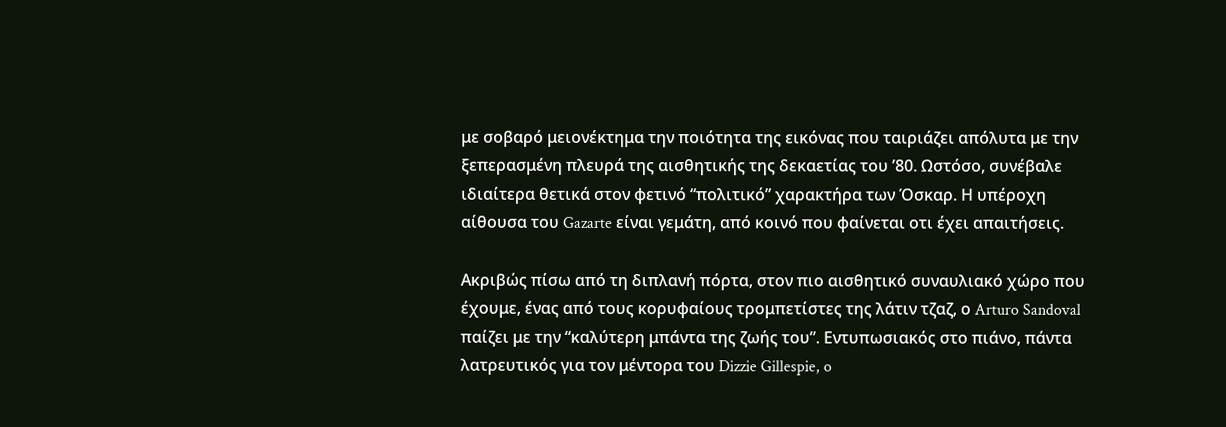με σοβαρό μειονέκτημα την ποιότητα της εικόνας που ταιριάζει απόλυτα με την ξεπερασμένη πλευρά της αισθητικής της δεκαετίας του ’80. Ωστόσο, συνέβαλε ιδιαίτερα θετικά στον φετινό “πολιτικό” χαρακτήρα των Όσκαρ. Η υπέροχη αίθουσα του Gazarte είναι γεμάτη, από κοινό που φαίνεται οτι έχει απαιτήσεις.

Ακριβώς πίσω από τη διπλανή πόρτα, στον πιο αισθητικό συναυλιακό χώρο που έχουμε, ένας από τους κορυφαίους τρομπετίστες της λάτιν τζαζ, ο Arturo Sandoval παίζει με την “καλύτερη μπάντα της ζωής του”. Εντυπωσιακός στο πιάνο, πάντα λατρευτικός για τον μέντορα του Dizzie Gillespie, o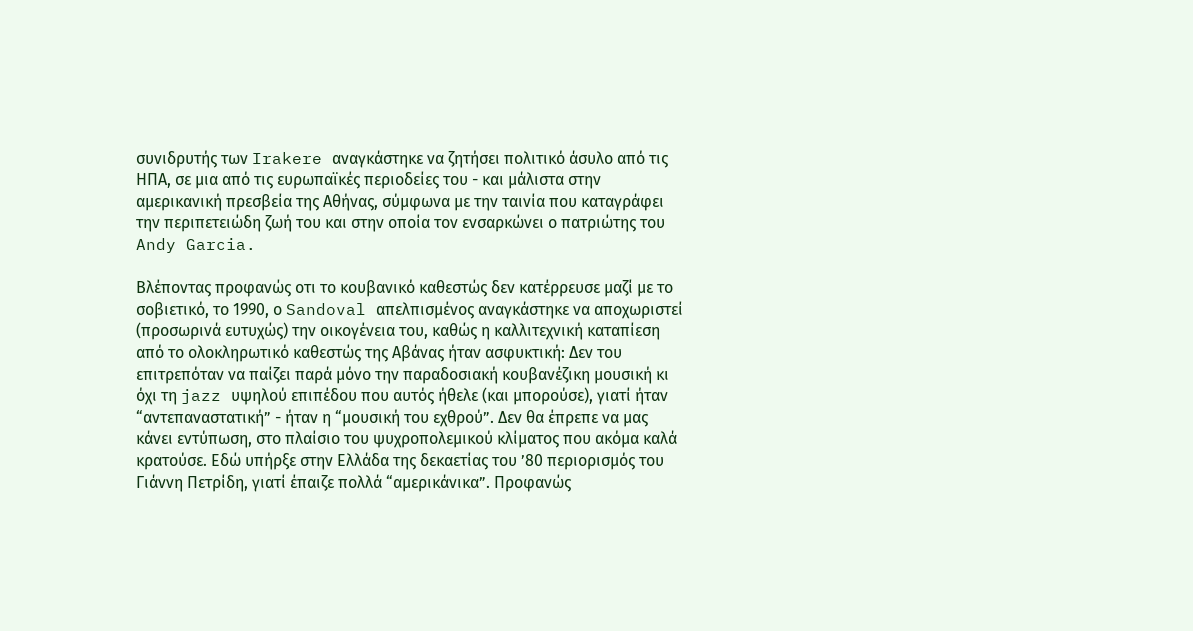συνιδρυτής των Irakere αναγκάστηκε να ζητήσει πολιτικό άσυλο από τις ΗΠΑ, σε μια από τις ευρωπαϊκές περιοδείες του - και μάλιστα στην αμερικανική πρεσβεία της Αθήνας, σύμφωνα με την ταινία που καταγράφει την περιπετειώδη ζωή του και στην οποία τον ενσαρκώνει ο πατριώτης του Andy Garcia.

Βλέποντας προφανώς οτι το κουβανικό καθεστώς δεν κατέρρευσε μαζί με το σοβιετικό, το 1990, ο Sandoval απελπισμένος αναγκάστηκε να αποχωριστεί (προσωρινά ευτυχώς) την οικογένεια του, καθώς η καλλιτεχνική καταπίεση από το ολοκληρωτικό καθεστώς της Αβάνας ήταν ασφυκτική: Δεν του επιτρεπόταν να παίζει παρά μόνο την παραδοσιακή κουβανέζικη μουσική κι όχι τη jazz υψηλού επιπέδου που αυτός ήθελε (και μπορούσε), γιατί ήταν “αντεπαναστατική” - ήταν η “μουσική του εχθρού”. Δεν θα έπρεπε να μας κάνει εντύπωση, στο πλαίσιο του ψυχροπολεμικού κλίματος που ακόμα καλά κρατούσε. Εδώ υπήρξε στην Ελλάδα της δεκαετίας του ’80 περιορισμός του Γιάννη Πετρίδη, γιατί έπαιζε πολλά “αμερικάνικα”. Προφανώς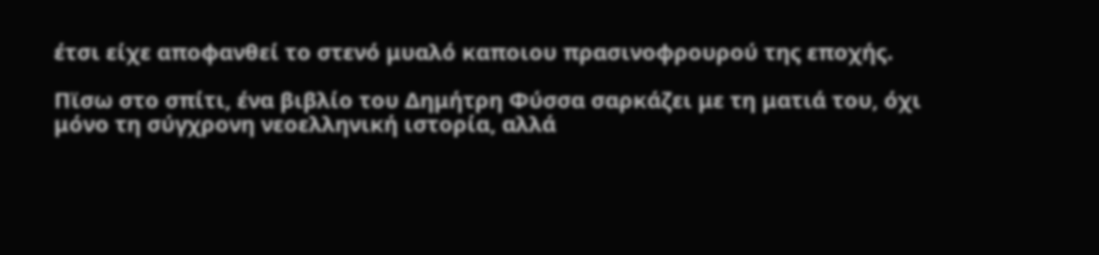έτσι είχε αποφανθεί το στενό μυαλό καποιου πρασινοφρουρού της εποχής.

Πϊσω στο σπίτι, ένα βιβλίο του Δημήτρη Φύσσα σαρκάζει με τη ματιά του, όχι μόνο τη σύγχρονη νεοελληνική ιστορία, αλλά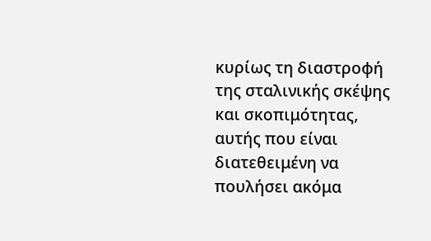κυρίως τη διαστροφή της σταλινικής σκέψης και σκοπιμότητας, αυτής που είναι διατεθειμένη να πουλήσει ακόμα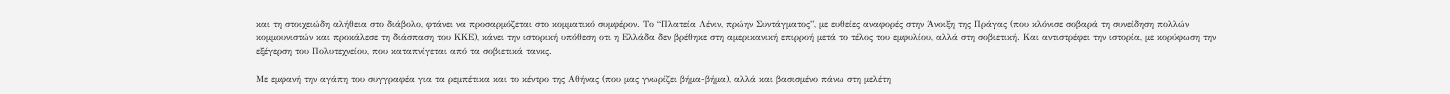και τη στοιχειώδη αλήθεια στο διάβολο, φτάνει να προσαρμόζεται στο κομματικό συμφέρον. Το “Πλατεία Λένιν, πρώην Συντάγματος”, με ευθείες αναφορές στην Άνοιξη της Πράγας (που κλόνισε σοβαρά τη συνείδηση πολλών κομμουνιστών και προκάλεσε τη διάσπαση του ΚΚΕ), κάνει την ιστορική υπόθεση οτι η Ελλάδα δεν βρέθηκε στη αμερικανική επιρροή μετά το τέλος του εμφυλίου, αλλά στη σοβιετική. Και αντιστρέφει την ιστορία, με κορύφωση την εξέγερση του Πολυτεχνείου, που καταπνίγεται από τα σοβιετικά τανκς.

Με εμφανή την αγάπη του συγγραφέα για τα ρεμπέτικα και το κέντρο της Αθήνας (που μας γνωρίζει βήμα-βήμα), αλλά και βασισμένο πάνω στη μελέτη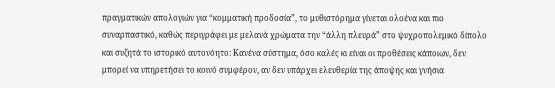πραγματικών απολογιών για “κομματική προδοσία”, το μυθιστόρημα γίνεται ολοένα και πιο συναρπαστικό, καθώς περιγράφει με μελανά χρώματα την “άλλη πλευρά” στο ψυχροπολεμικό δίπολο και συζητά το ιστορικό αυτονόητο: Κανένα σύστημα, όσο καλές κι είναι οι προθέσεις κάποιων, δεν μπορεί να υπηρετήσει το κοινό συμφέρον, αν δεν υπάρχει ελευθερία της άποψης και γνήσια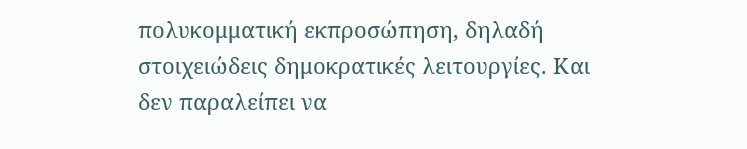πολυκομματική εκπροσώπηση, δηλαδή στοιχειώδεις δημοκρατικές λειτουργίες. Και δεν παραλείπει να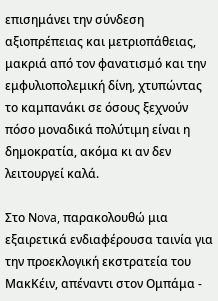επισημάνει την σύνδεση αξιοπρέπειας και μετριοπάθειας, μακριά από τον φανατισμό και την εμφυλιοπολεμική δίνη, χτυπώντας το καμπανάκι σε όσους ξεχνούν πόσο μοναδικά πολύτιμη είναι η δημοκρατία, ακόμα κι αν δεν λειτουργεί καλά.

Στο Νova, παρακολουθώ μια εξαιρετικά ενδιαφέρουσα ταινία για την προεκλογική εκστρατεία του ΜακΚέιν, απέναντι στον Ομπάμα -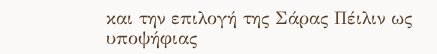και την επιλογή της Σάρας Πέιλιν ως υποψήφιας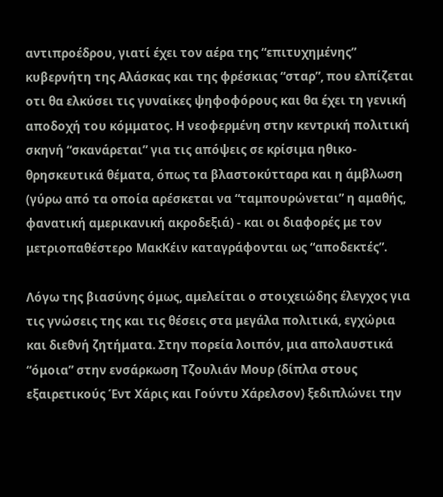αντιπροέδρου, γιατί έχει τον αέρα της “επιτυχημένης” κυβερνήτη της Αλάσκας και της φρέσκιας “σταρ”, που ελπίζεται οτι θα ελκύσει τις γυναίκες ψηφοφόρους και θα έχει τη γενική αποδοχή του κόμματος. Η νεοφερμένη στην κεντρική πολιτική σκηνή “σκανάρεται” για τις απόψεις σε κρίσιμα ηθικο-θρησκευτικά θέματα, όπως τα βλαστοκύτταρα και η άμβλωση (γύρω από τα οποία αρέσκεται να “ταμπουρώνεται” η αμαθής, φανατική αμερικανική ακροδεξιά) - και οι διαφορές με τον μετριοπαθέστερο ΜακΚέιν καταγράφονται ως “αποδεκτές”.

Λόγω της βιασύνης όμως, αμελείται ο στοιχειώδης έλεγχος για τις γνώσεις της και τις θέσεις στα μεγάλα πολιτικά, εγχώρια και διεθνή ζητήματα. Στην πορεία λοιπόν, μια απολαυστικά “όμοια” στην ενσάρκωση Τζουλιάν Μουρ (δίπλα στους εξαιρετικούς Έντ Χάρις και Γούντυ Χάρελσον) ξεδιπλώνει την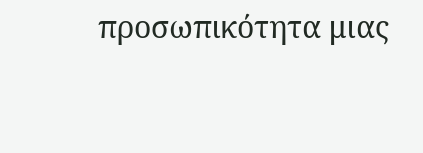προσωπικότητα μιας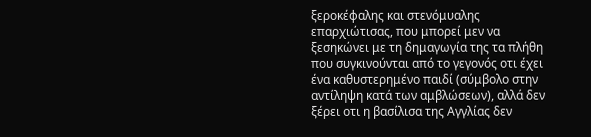ξεροκέφαλης και στενόμυαλης επαρχιώτισας, που μπορεί μεν να ξεσηκώνει με τη δημαγωγία της τα πλήθη που συγκινούνται από το γεγονός οτι έχει ένα καθυστερημένο παιδί (σύμβολο στην αντίληψη κατά των αμβλώσεων), αλλά δεν ξέρει οτι η βασίλισα της Αγγλίας δεν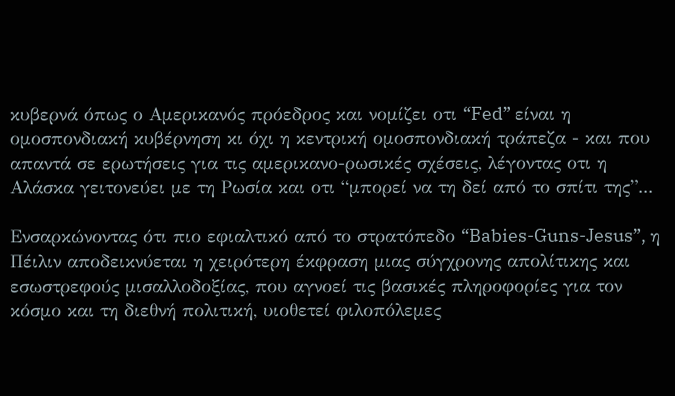κυβερνά όπως ο Αμερικανός πρόεδρος και νομίζει οτι “Fed” είναι η ομοσπονδιακή κυβέρνηση κι όχι η κεντρική ομοσπονδιακή τράπεζα - και που απαντά σε ερωτήσεις για τις αμερικανο-ρωσικές σχέσεις, λέγοντας οτι η Αλάσκα γειτονεύει με τη Ρωσία και οτι “μπορεί να τη δεί από το σπίτι της”...

Ενσαρκώνοντας ότι πιο εφιαλτικό από το στρατόπεδο “Babies-Guns-Jesus”, η Πέιλιν αποδεικνύεται η χειρότερη έκφραση μιας σύγχρονης απολίτικης και εσωστρεφούς μισαλλοδοξίας, που αγνοεί τις βασικές πληροφορίες για τον κόσμο και τη διεθνή πολιτική, υιοθετεί φιλοπόλεμες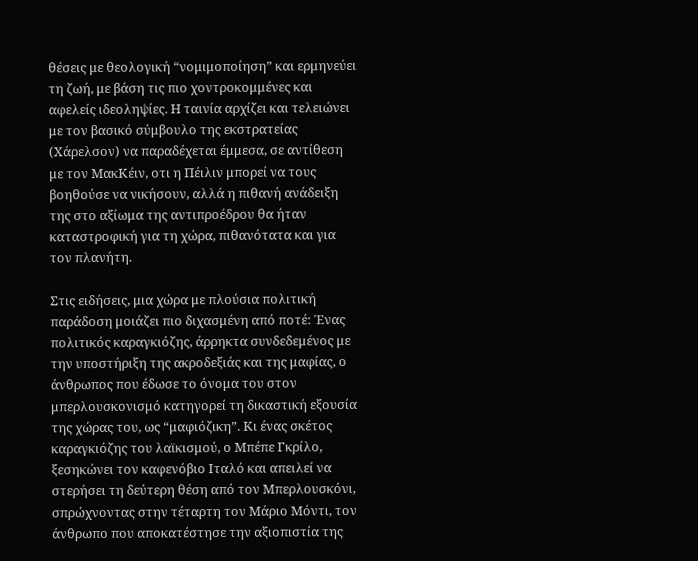θέσεις με θεολογική “νομιμοποίηση” και ερμηνεύει τη ζωή, με βάση τις πιο χοντροκομμένες και αφελείς ιδεοληψίες. Η ταινία αρχίζει και τελειώνει με τον βασικό σύμβουλο της εκστρατείας (Χάρελσον) να παραδέχεται έμμεσα, σε αντίθεση με τον ΜακΚέιν, οτι η Πέιλιν μπορεί να τους βοηθούσε να νικήσουν, αλλά η πιθανή ανάδειξη της στο αξίωμα της αντιπροέδρου θα ήταν καταστροφική για τη χώρα, πιθανότατα και για τον πλανήτη.

Στις ειδήσεις, μια χώρα με πλούσια πολιτική παράδοση μοιάζει πιο διχασμένη από ποτέ: Ένας πολιτικός καραγκιόζης, άρρηκτα συνδεδεμένος με την υποστήριξη της ακροδεξιάς και της μαφίας, ο άνθρωπος που έδωσε το όνομα του στον μπερλουσκονισμό κατηγορεί τη δικαστική εξουσία της χώρας του, ως “μαφιόζικη”. Κι ένας σκέτος καραγκιόζης του λαϊκισμού, ο Μπέπε Γκρίλο, ξεσηκώνει τον καφενόβιο Ιταλό και απειλεί να στερήσει τη δεύτερη θέση από τον Μπερλουσκόνι, σπρώχνοντας στην τέταρτη τον Μάριο Μόντι, τον άνθρωπο που αποκατέστησε την αξιοπιστία της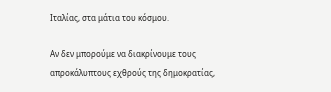Ιταλίας, στα μάτια του κόσμου.

Αν δεν μπορούμε να διακρίνουμε τους απροκάλυπτους εχθρούς της δημοκρατίας,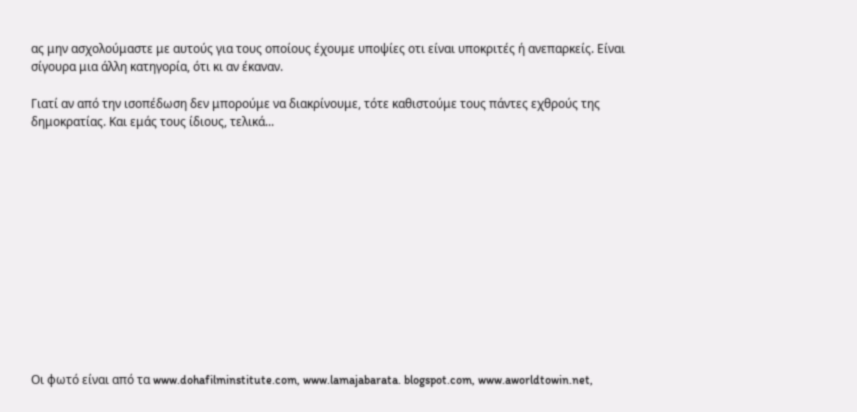ας μην ασχολούμαστε με αυτούς για τους οποίους έχουμε υποψίες οτι είναι υποκριτές ή ανεπαρκείς. Είναι σίγουρα μια άλλη κατηγορία, ότι κι αν έκαναν.

Γιατί αν από την ισοπέδωση δεν μπορούμε να διακρίνουμε, τότε καθιστούμε τους πάντες εχθρούς της δημοκρατίας. Και εμάς τους ίδιους, τελικά...













Οι φωτό είναι από τα www.dohafilminstitute.com, www.lamajabarata. blogspot.com, www.aworldtowin.net,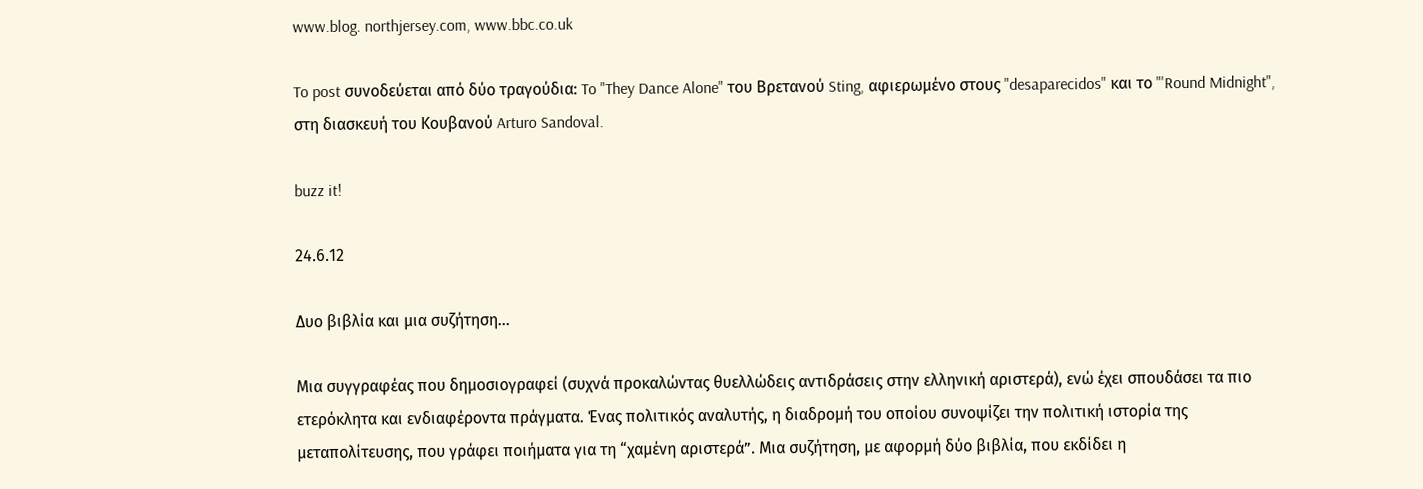www.blog. northjersey.com, www.bbc.co.uk

To post συνοδεύεται από δύο τραγούδια: To "They Dance Alone" του Βρετανού Sting, αφιερωμένο στους "desaparecidos" και το "'Round Midnight", στη διασκευή του Κουβανού Arturo Sandoval.

buzz it!

24.6.12

Δυο βιβλία και μια συζήτηση...

Μια συγγραφέας που δημοσιογραφεί (συχνά προκαλώντας θυελλώδεις αντιδράσεις στην ελληνική αριστερά), ενώ έχει σπουδάσει τα πιο ετερόκλητα και ενδιαφέροντα πράγματα. Ένας πολιτικός αναλυτής, η διαδρομή του οποίου συνοψίζει την πολιτική ιστορία της μεταπολίτευσης, που γράφει ποιήματα για τη “χαμένη αριστερά”. Μια συζήτηση, με αφορμή δύο βιβλία, που εκδίδει η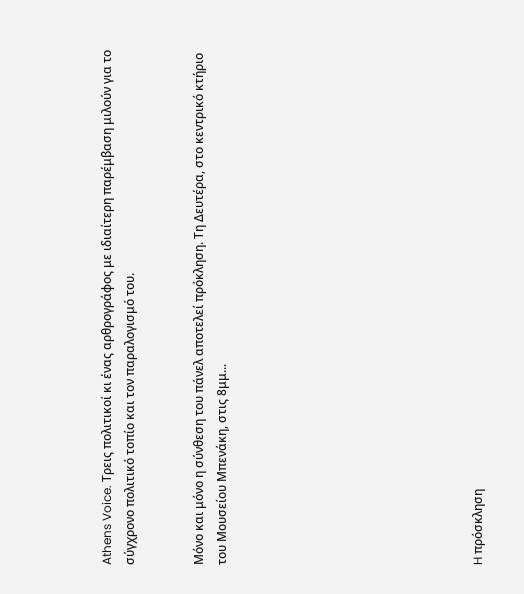Athens Voice. Τρεις πολιτικοί κι ένας αρθρογράφος με ιδιαίτερη παρέμβαση μιλούν για το σύγχρονο πολιτικό τοπίο και τον παραλογισμό του.


Μόνο και μόνο η σύνθεση του πάνελ αποτελεί πρόκληση. Τη Δευτέρα, στο κεντρικό κτήριο του Μουσείου Μπενάκη, στις 8μμ...










H πρόσκληση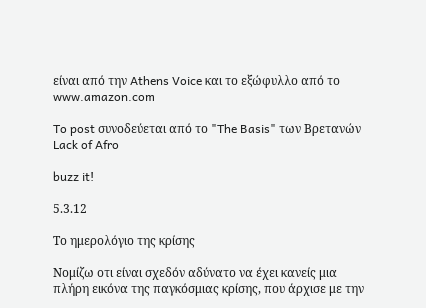είναι από την Athens Voice και το εξώφυλλο από το www.amazon.com

To post συνοδεύεται από το "The Basis" των Βρετανών Lack of Afro

buzz it!

5.3.12

Το ημερολόγιο της κρίσης

Νομίζω οτι είναι σχεδόν αδύνατο να έχει κανείς μια πλήρη εικόνα της παγκόσμιας κρίσης, που άρχισε με την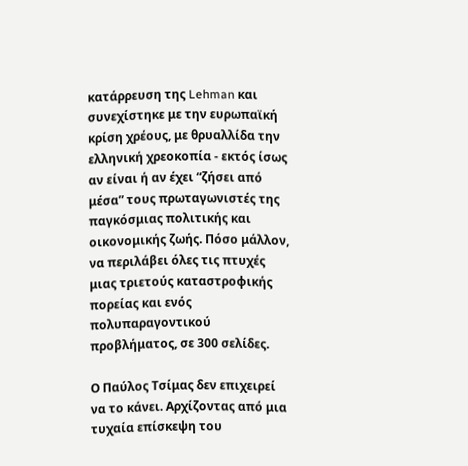κατάρρευση της Lehman και συνεχίστηκε με την ευρωπαϊκή κρίση χρέους, με θρυαλλίδα την ελληνική χρεοκοπία - εκτός ίσως αν είναι ή αν έχει “ζήσει από μέσα” τους πρωταγωνιστές της παγκόσμιας πολιτικής και οικονομικής ζωής. Πόσο μάλλον, να περιλάβει όλες τις πτυχές μιας τριετούς καταστροφικής πορείας και ενός πολυπαραγοντικού προβλήματος, σε 300 σελίδες.

Ο Παύλος Τσίμας δεν επιχειρεί να το κάνει. Αρχίζοντας από μια τυχαία επίσκεψη του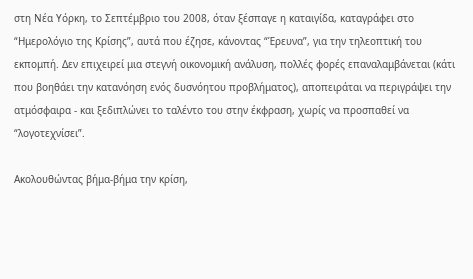στη Νέα Υόρκη, το Σεπτέμβριο του 2008, όταν ξέσπαγε η καταιγίδα, καταγράφει στο “Ημερολόγιο της Κρίσης”, αυτά που έζησε, κάνοντας “Έρευνα”, για την τηλεοπτική του εκπομπή. Δεν επιχειρεί μια στεγνή οικονομική ανάλυση, πολλές φορές επαναλαμβάνεται (κάτι που βοηθάει την κατανόηση ενός δυσνόητου προβλήματος), αποπειράται να περιγράψει την ατμόσφαιρα - και ξεδιπλώνει το ταλέντο του στην έκφραση, χωρίς να προσπαθεί να “λογοτεχνίσει”.

Ακολουθώντας βήμα-βήμα την κρίση,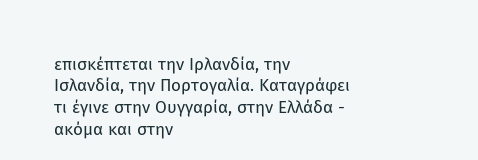επισκέπτεται την Ιρλανδία, την Ισλανδία, την Πορτογαλία. Καταγράφει τι έγινε στην Ουγγαρία, στην Ελλάδα - ακόμα και στην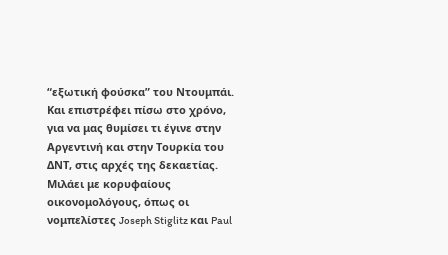“εξωτική φούσκα” του Ντουμπάι. Και επιστρέφει πίσω στο χρόνο, για να μας θυμίσει τι έγινε στην Αργεντινή και στην Τουρκία του ΔΝΤ, στις αρχές της δεκαετίας. Μιλάει με κορυφαίους οικονομολόγους, όπως οι νομπελίστες Joseph Stiglitz και Paul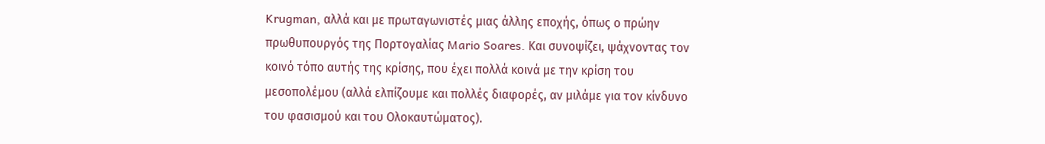Krugman, αλλά και με πρωταγωνιστές μιας άλλης εποχής, όπως ο πρώην πρωθυπουργός της Πορτογαλίας Mario Soares. Και συνοψίζει, ψάχνοντας τον κοινό τόπο αυτής της κρίσης, που έχει πολλά κοινά με την κρίση του μεσοπολέμου (αλλά ελπίζουμε και πολλές διαφορές, αν μιλάμε για τον κίνδυνο του φασισμού και του Ολοκαυτώματος).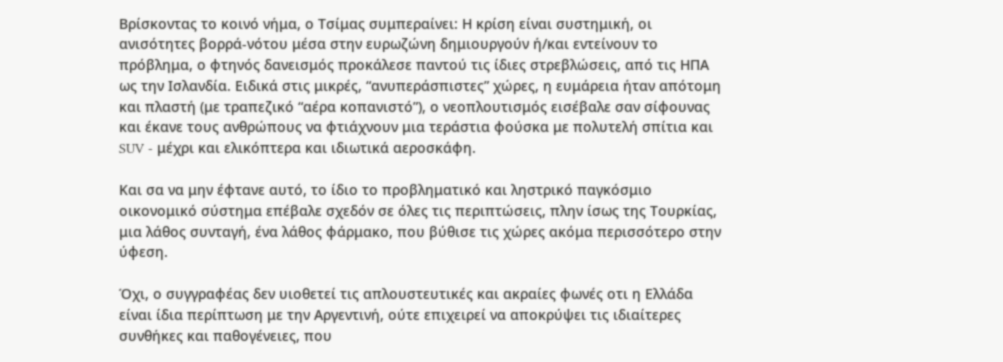Βρίσκοντας το κοινό νήμα, ο Τσίμας συμπεραίνει: Η κρίση είναι συστημική, οι ανισότητες βορρά-νότου μέσα στην ευρωζώνη δημιουργούν ή/και εντείνουν το πρόβλημα, ο φτηνός δανεισμός προκάλεσε παντού τις ίδιες στρεβλώσεις, από τις ΗΠΑ ως την Ισλανδία. Ειδικά στις μικρές, “ανυπεράσπιστες” χώρες, η ευμάρεια ήταν απότομη και πλαστή (με τραπεζικό “αέρα κοπανιστό”), ο νεοπλουτισμός εισέβαλε σαν σίφουνας και έκανε τους ανθρώπους να φτιάχνουν μια τεράστια φούσκα με πολυτελή σπίτια και SUV - μέχρι και ελικόπτερα και ιδιωτικά αεροσκάφη.

Και σα να μην έφτανε αυτό, το ίδιο το προβληματικό και ληστρικό παγκόσμιο οικονομικό σύστημα επέβαλε σχεδόν σε όλες τις περιπτώσεις, πλην ίσως της Τουρκίας, μια λάθος συνταγή, ένα λάθος φάρμακο, που βύθισε τις χώρες ακόμα περισσότερο στην ύφεση.

Όχι, ο συγγραφέας δεν υιοθετεί τις απλουστευτικές και ακραίες φωνές οτι η Ελλάδα είναι ίδια περίπτωση με την Αργεντινή, ούτε επιχειρεί να αποκρύψει τις ιδιαίτερες συνθήκες και παθογένειες, που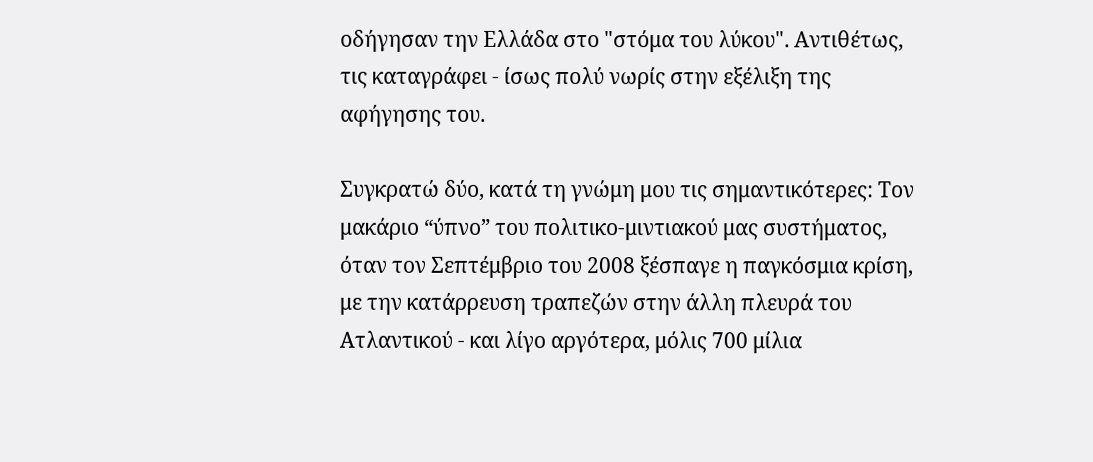οδήγησαν την Ελλάδα στο "στόμα του λύκου". Αντιθέτως, τις καταγράφει - ίσως πολύ νωρίς στην εξέλιξη της αφήγησης του.

Συγκρατώ δύο, κατά τη γνώμη μου τις σημαντικότερες: Τον μακάριο “ύπνο” του πολιτικο-μιντιακού μας συστήματος, όταν τον Σεπτέμβριο του 2008 ξέσπαγε η παγκόσμια κρίση, με την κατάρρευση τραπεζών στην άλλη πλευρά του Ατλαντικού - και λίγο αργότερα, μόλις 700 μίλια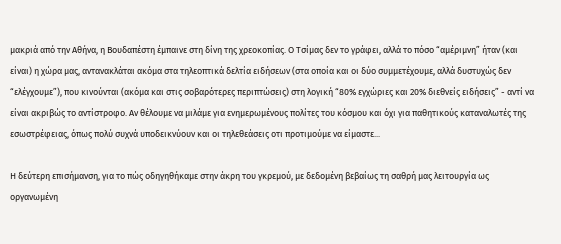μακριά από την Αθήνα, η Βουδαπέστη έμπαινε στη δίνη της χρεοκοπίας. Ο Τσίμας δεν το γράφει, αλλά το πόσο “αμέριμνη” ήταν (και είναι) η χώρα μας, αντανακλάται ακόμα στα τηλεοπτικά δελτία ειδήσεων (στα οποία και οι δύο συμμετέχουμε, αλλά δυστυχώς δεν “ελέγχουμε”), που κινούνται (ακόμα και στις σοβαρότερες περιπτώσεις) στη λογική “80% εγχώριες και 20% διεθνείς ειδήσεις” - αντί να είναι ακριβώς το αντίστροφο. Αν θέλουμε να μιλάμε για ενημερωμένους πολίτες του κόσμου και όχι για παθητικούς καταναλωτές της εσωστρέφειας, όπως πολύ συχνά υποδεικνύουν και οι τηλεθεάσεις οτι προτιμούμε να είμαστε...

Η δεύτερη επισήμανση, για το πώς οδηγηθήκαμε στην άκρη του γκρεμού, με δεδομένη βεβαίως τη σαθρή μας λειτουργία ως οργανωμένη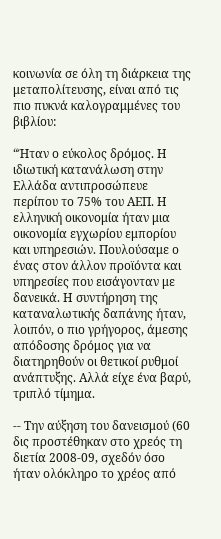κοινωνία σε όλη τη διάρκεια της μεταπολίτευσης, είναι από τις πιο πυκνά καλογραμμένες του βιβλίου:

“Ήταν ο εύκολος δρόμος. Η ιδιωτική κατανάλωση στην Ελλάδα αντιπροσώπευε περίπου το 75% του ΑΕΠ. Η ελληνική οικονομία ήταν μια οικονομία εγχωρίου εμπορίου και υπηρεσιών. Πουλούσαμε ο ένας στον άλλον προϊόντα και υπηρεσίες που εισάγονταν με δανεικά. Η συντήρηση της καταναλωτικής δαπάνης ήταν, λοιπόν, ο πιο γρήγορος, άμεσης απόδοσης δρόμος για να διατηρηθούν οι θετικοί ρυθμοί ανάπτυξης. Αλλά είχε ένα βαρύ, τριπλό τίμημα.

-- Την αύξηση του δανεισμού (60 δις προστέθηκαν στο χρεός τη διετία 2008-09, σχεδόν όσο ήταν ολόκληρο το χρέος από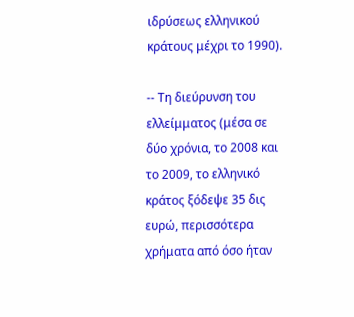ιδρύσεως ελληνικού κράτους μέχρι το 1990).

-- Τη διεύρυνση του ελλείμματος (μέσα σε δύο χρόνια, το 2008 και το 2009, το ελληνικό κράτος ξόδεψε 35 δις ευρώ, περισσότερα χρήματα από όσο ήταν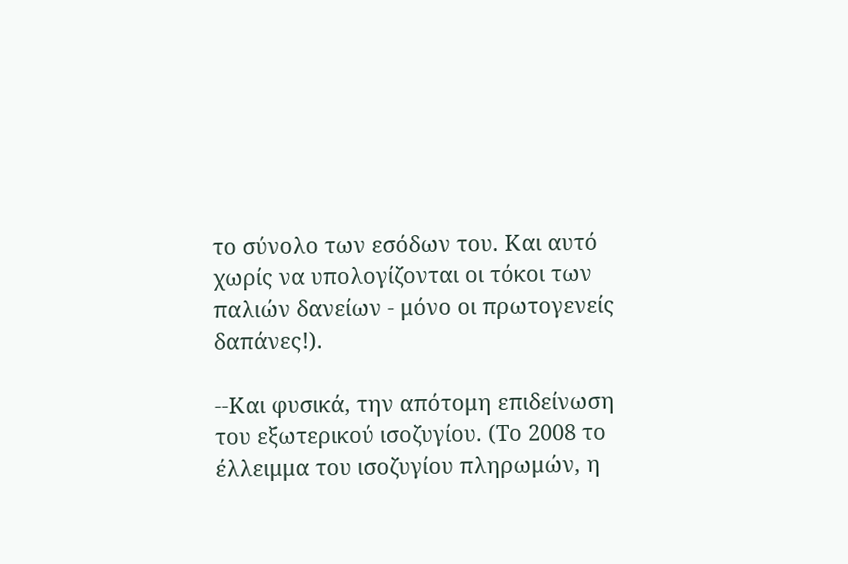το σύνολο των εσόδων του. Και αυτό χωρίς να υπολογίζονται οι τόκοι των παλιών δανείων - μόνο οι πρωτογενείς δαπάνες!).

--Και φυσικά, την απότομη επιδείνωση του εξωτερικού ισοζυγίου. (Το 2008 το έλλειμμα του ισοζυγίου πληρωμών, η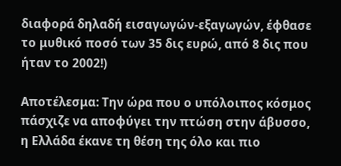διαφορά δηλαδή εισαγωγών-εξαγωγών, έφθασε το μυθικό ποσό των 35 δις ευρώ, από 8 δις που ήταν το 2002!)

Αποτέλεσμα: Την ώρα που ο υπόλοιπος κόσμος πάσχιζε να αποφύγει την πτώση στην άβυσσο, η Ελλάδα έκανε τη θέση της όλο και πιο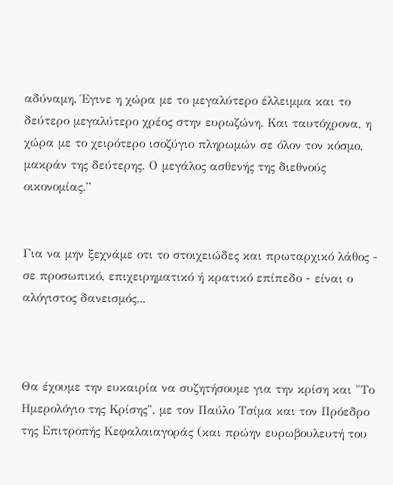αδύναμη. Έγινε η χώρα με το μεγαλύτερο έλλειμμα και το δεύτερο μεγαλύτερο χρέος στην ευρωζώνη. Και ταυτόχρονα, η χώρα με το χειρότερο ισοζύγιο πληρωμών σε όλον τον κόσμο, μακράν της δεύτερης. Ο μεγάλος ασθενής της διεθνούς οικονομίας.”


Για να μην ξεχνάμε οτι το στοιχειώδες και πρωταρχικό λάθος - σε προσωπικό, επιχειρηματικό ή κρατικό επίπεδο - είναι ο αλόγιστος δανεισμός...



Θα έχουμε την ευκαιρία να συζητήσουμε για την κρίση και "Το Ημερολόγιο της Κρίσης", με τον Παύλο Τσίμα και τον Πρόεδρο της Επιτροπής Κεφαλαιαγοράς (και πρώην ευρωβουλευτή του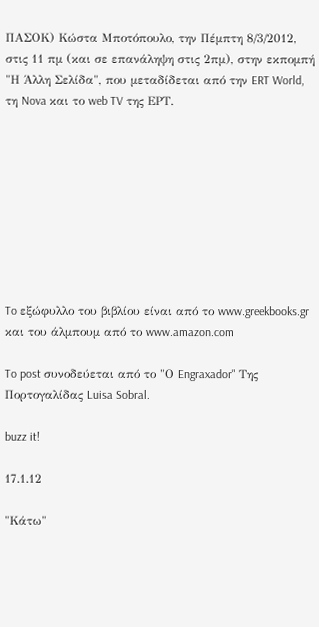ΠΑΣΟΚ) Κώστα Μποτόπουλο, την Πέμπτη 8/3/2012, στις 11 πμ (και σε επανάληψη στις 2πμ), στην εκπομπή "Η Άλλη Σελίδα", που μεταδίδεται από την ERT World, τη Nova και το web TV της ΕΡΤ.









To εξώφυλλο του βιβλίου είναι από το www.greekbooks.gr και του άλμπουμ από το www.amazon.com

To post συνοδεύεται από το "Ο Engraxador" Της Πορτογαλίδας Luisa Sobral.

buzz it!

17.1.12

"Κάτω"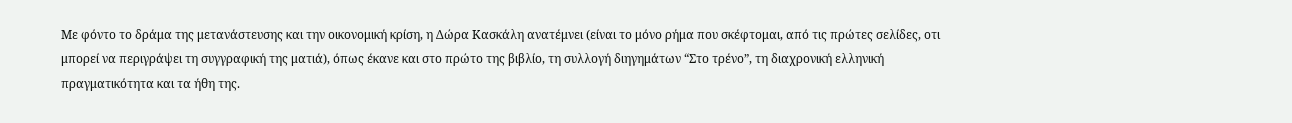Με φόντο το δράμα της μετανάστευσης και την οικονομική κρίση, η Δώρα Κασκάλη ανατέμνει (είναι το μόνο ρήμα που σκέφτομαι, από τις πρώτες σελίδες, οτι μπορεί να περιγράψει τη συγγραφική της ματιά), όπως έκανε και στο πρώτο της βιβλίο, τη συλλογή διηγημάτων “Στο τρένο”, τη διαχρονική ελληνική πραγματικότητα και τα ήθη της.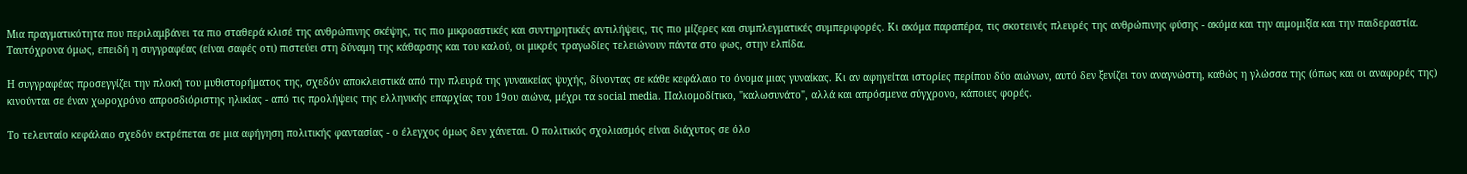Μια πραγματικότητα που περιλαμβάνει τα πιο σταθερά κλισέ της ανθρώπινης σκέψης, τις πιο μικροαστικές και συντηρητικές αντιλήψεις, τις πιο μίζερες και συμπλεγματικές συμπεριφορές. Κι ακόμα παραπέρα, τις σκοτεινές πλευρές της ανθρώπινης φύσης - ακόμα και την αιμομιξία και την παιδεραστία. Ταυτόχρονα όμως, επειδή η συγγραφέας (είναι σαφές οτι) πιστεύει στη δύναμη της κάθαρσης και του καλού, οι μικρές τραγωδίες τελειώνουν πάντα στο φως, στην ελπίδα.

Η συγγραφέας προσεγγίζει την πλοκή του μυθιστορήματος της, σχεδόν αποκλειστικά από την πλευρά της γυναικείας ψυχής, δίνοντας σε κάθε κεφάλαιο το όνομα μιας γυναίκας. Κι αν αφηγείται ιστορίες περίπου δύο αιώνων, αυτό δεν ξενίζει τον αναγνώστη, καθώς η γλώσσα της (όπως και οι αναφορές της) κινούνται σε έναν χωροχρόνο απροσδιόριστης ηλικίας - από τις προλήψεις της ελληνικής επαρχίας του 19ου αιώνα, μέχρι τα social media. Παλιομοδίτικο, "καλωσυνάτο", αλλά και απρόσμενα σύγχρονο, κάποιες φορές.

Το τελευταίο κεφάλαιο σχεδόν εκτρέπεται σε μια αφήγηση πολιτικής φαντασίας - ο έλεγχος όμως δεν χάνεται. Ο πολιτικός σχολιασμός είναι διάχυτος σε όλο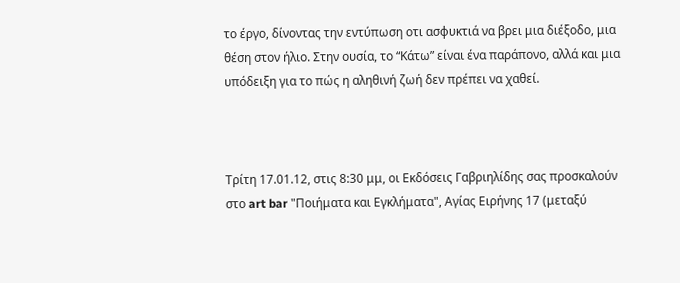το έργο, δίνοντας την εντύπωση οτι ασφυκτιά να βρει μια διέξοδο, μια θέση στον ήλιο. Στην ουσία, το “Κάτω” είναι ένα παράπονο, αλλά και μια υπόδειξη για το πώς η αληθινή ζωή δεν πρέπει να χαθεί.



Τρίτη 17.01.12, στις 8:30 μμ, οι Εκδόσεις Γαβριηλίδης σας προσκαλούν στο art bar "Ποιήματα και Εγκλήματα", Αγίας Ειρήνης 17 (μεταξύ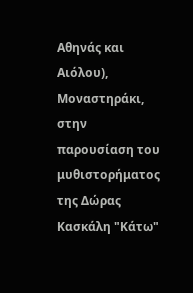Αθηνάς και Αιόλου), Μοναστηράκι, στην παρουσίαση του μυθιστορήματος της Δώρας Κασκάλη "Κάτω"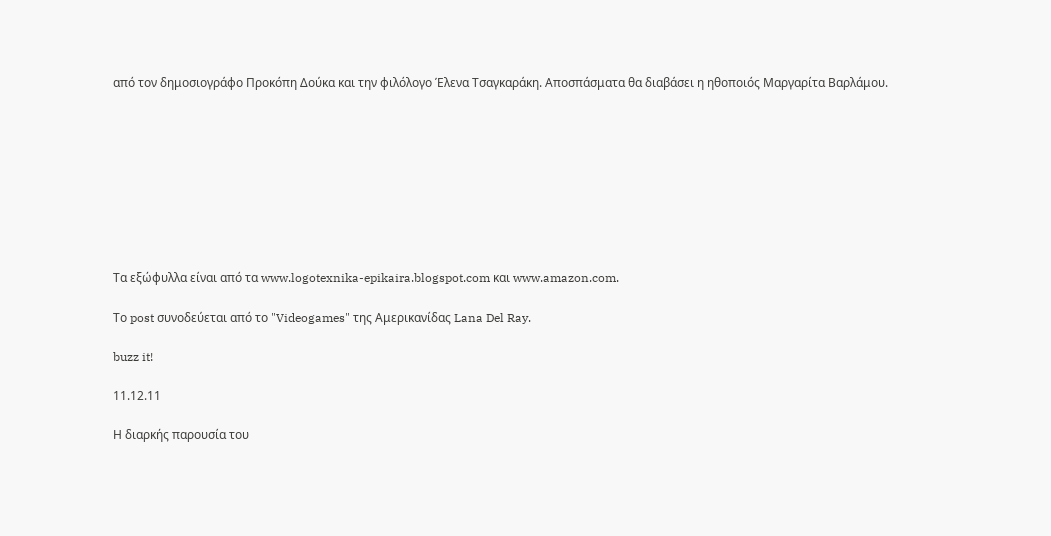από τον δημοσιογράφο Προκόπη Δούκα και την φιλόλογο Έλενα Τσαγκαράκη. Αποσπάσματα θα διαβάσει η ηθοποιός Μαργαρίτα Βαρλάμου.









Τα εξώφυλλα είναι από τα www.logotexnika-epikaira.blogspot.com και www.amazon.com.

Το post συνοδεύεται από το "Videogames" της Αμερικανίδας Lana Del Ray.

buzz it!

11.12.11

Η διαρκής παρουσία του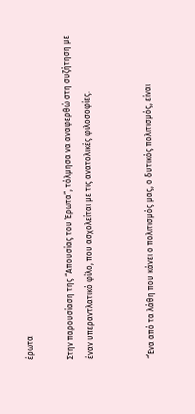έρωτα

Στην παρουσίαση της “Απουσίας του Έρωτα”, τόλμησα να αναφερθώ στη συζήτηση με έναν υπεραντλατικό φίλο, που ασχολείται με τις ανατολικές φιλοσοφίες.


“΄Ενα από τα λάθη που κάνει ο πολιτισμός μας, ο δυτικός πολιτισμός, είναι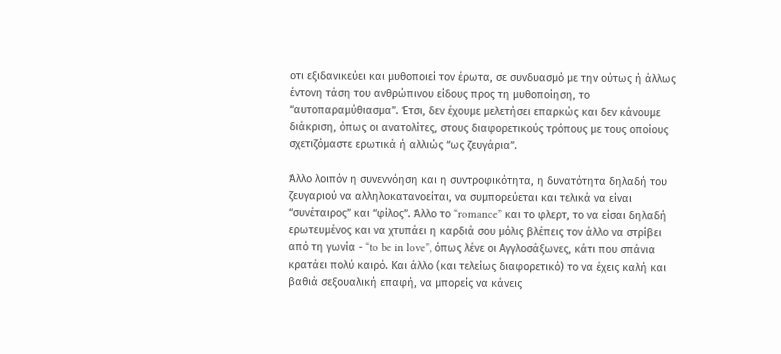οτι εξιδανικεύει και μυθοποιεί τον έρωτα, σε συνδυασμό με την ούτως ή άλλως έντονη τάση του ανθρώπινου είδους προς τη μυθοποίηση, το “αυτοπαραμύθιασμα”. Έτσι, δεν έχουμε μελετήσει επαρκώς και δεν κάνουμε διάκριση, όπως οι ανατολίτες, στους διαφορετικούς τρόπους με τους οποίους σχετιζόμαστε ερωτικά ή αλλιώς “ως ζευγάρια”.

Άλλο λοιπόν η συνεννόηση και η συντροφικότητα, η δυνατότητα δηλαδή του ζευγαριού να αλληλοκατανοείται, να συμπορεύεται και τελικά να είναι “συνέταιρος” και “φίλος”. Άλλο το “romance” και το φλερτ, το να είσαι δηλαδή ερωτευμένος και να χτυπάει η καρδιά σου μόλις βλέπεις τον άλλο να στρίβει από τη γωνία - “to be in love”, όπως λένε οι Αγγλοσάξωνες, κάτι που σπάνια κρατάει πολύ καιρό. Και άλλο (και τελείως διαφορετικό) το να έχεις καλή και βαθιά σεξουαλική επαφή, να μπορείς να κάνεις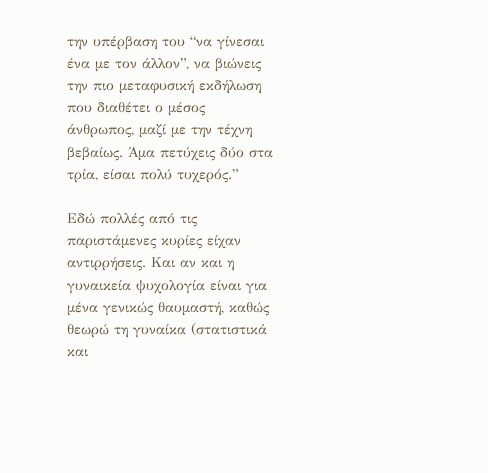την υπέρβαση του “να γίνεσαι ένα με τον άλλον”, να βιώνεις την πιο μεταφυσική εκδήλωση που διαθέτει ο μέσος άνθρωπος, μαζί με την τέχνη βεβαίως. Άμα πετύχεις δύο στα τρία, είσαι πολύ τυχερός.”

Εδώ πολλές από τις παριστάμενες κυρίες είχαν αντιρρήσεις. Και αν και η γυναικεία ψυχολογία είναι για μένα γενικώς θαυμαστή, καθώς θεωρώ τη γυναίκα (στατιστικά και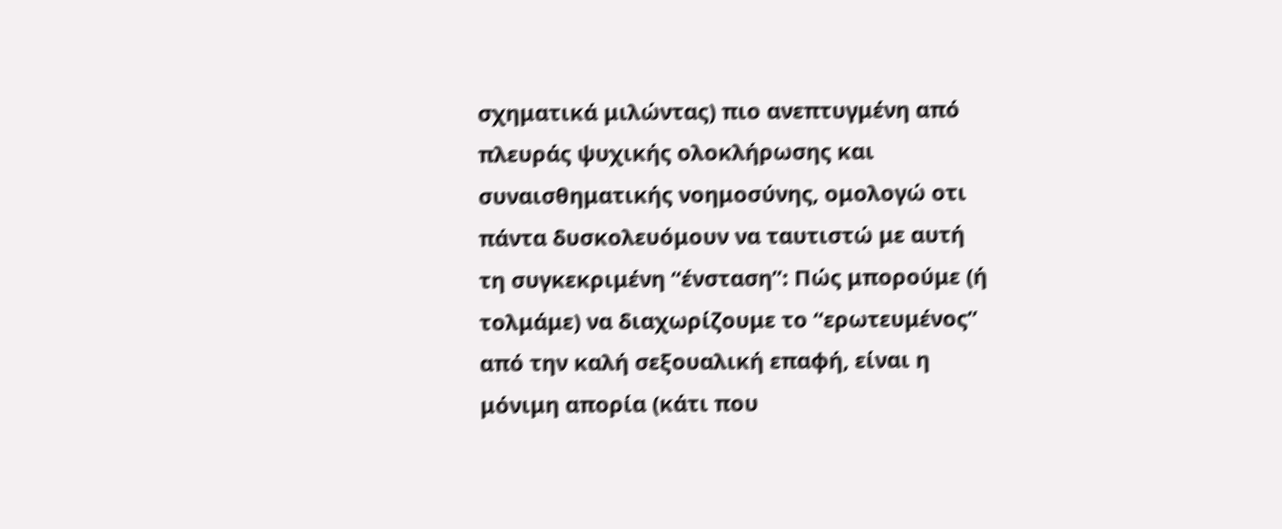σχηματικά μιλώντας) πιο ανεπτυγμένη από πλευράς ψυχικής ολοκλήρωσης και συναισθηματικής νοημοσύνης, ομολογώ οτι πάντα δυσκολευόμουν να ταυτιστώ με αυτή τη συγκεκριμένη “ένσταση”: Πώς μπορούμε (ή τολμάμε) να διαχωρίζουμε το “ερωτευμένος” από την καλή σεξουαλική επαφή, είναι η μόνιμη απορία (κάτι που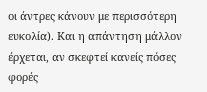οι άντρες κάνουν με περισσότερη ευκολία). Και η απάντηση μάλλον έρχεται, αν σκεφτεί κανείς πόσες φορές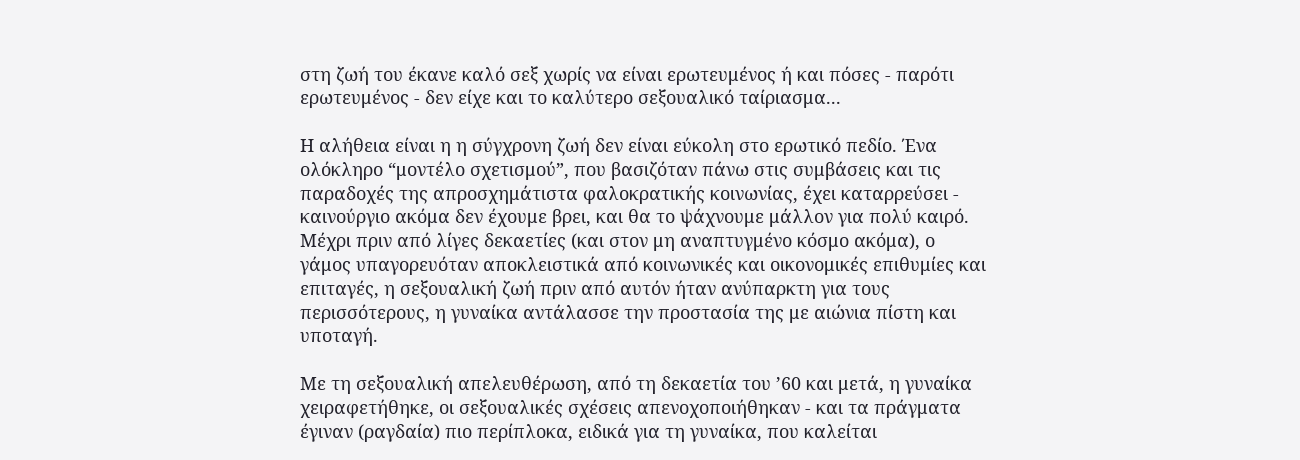στη ζωή του έκανε καλό σεξ χωρίς να είναι ερωτευμένος ή και πόσες - παρότι ερωτευμένος - δεν είχε και το καλύτερο σεξουαλικό ταίριασμα...

Η αλήθεια είναι η η σύγχρονη ζωή δεν είναι εύκολη στο ερωτικό πεδίο. Ένα ολόκληρο “μοντέλο σχετισμού”, που βασιζόταν πάνω στις συμβάσεις και τις παραδοχές της απροσχημάτιστα φαλοκρατικής κοινωνίας, έχει καταρρεύσει - καινούργιο ακόμα δεν έχουμε βρει, και θα το ψάχνουμε μάλλον για πολύ καιρό. Μέχρι πριν από λίγες δεκαετίες (και στον μη αναπτυγμένο κόσμο ακόμα), ο γάμος υπαγορευόταν αποκλειστικά από κοινωνικές και οικονομικές επιθυμίες και επιταγές, η σεξουαλική ζωή πριν από αυτόν ήταν ανύπαρκτη για τους περισσότερους, η γυναίκα αντάλασσε την προστασία της με αιώνια πίστη και υποταγή.

Με τη σεξουαλική απελευθέρωση, από τη δεκαετία του ’60 και μετά, η γυναίκα χειραφετήθηκε, οι σεξουαλικές σχέσεις απενοχοποιήθηκαν - και τα πράγματα έγιναν (ραγδαία) πιο περίπλοκα, ειδικά για τη γυναίκα, που καλείται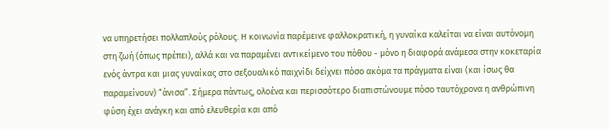να υπηρετήσει πολλαπλούς ρόλους. Η κοινωνία παρέμεινε φαλλοκρατική, η γυναίκα καλείται να είναι αυτόνομη στη ζωή (όπως πρέπει), αλλά και να παραμένει αντικείμενο του πόθου - μόνο η διαφορά ανάμεσα στην κοκεταρία ενός άντρα και μιας γυναίκας στο σεξουαλικό παιχνίδι δείχνει πόσο ακόμα τα πράγματα είναι (και ίσως θα παραμείνουν) “άνισα”. Σήμερα πάντως, ολοένα και περισσότερο διαπιστώνουμε πόσο ταυτόχρονα η ανθρώπινη φύση έχει ανάγκη και από ελευθερία και από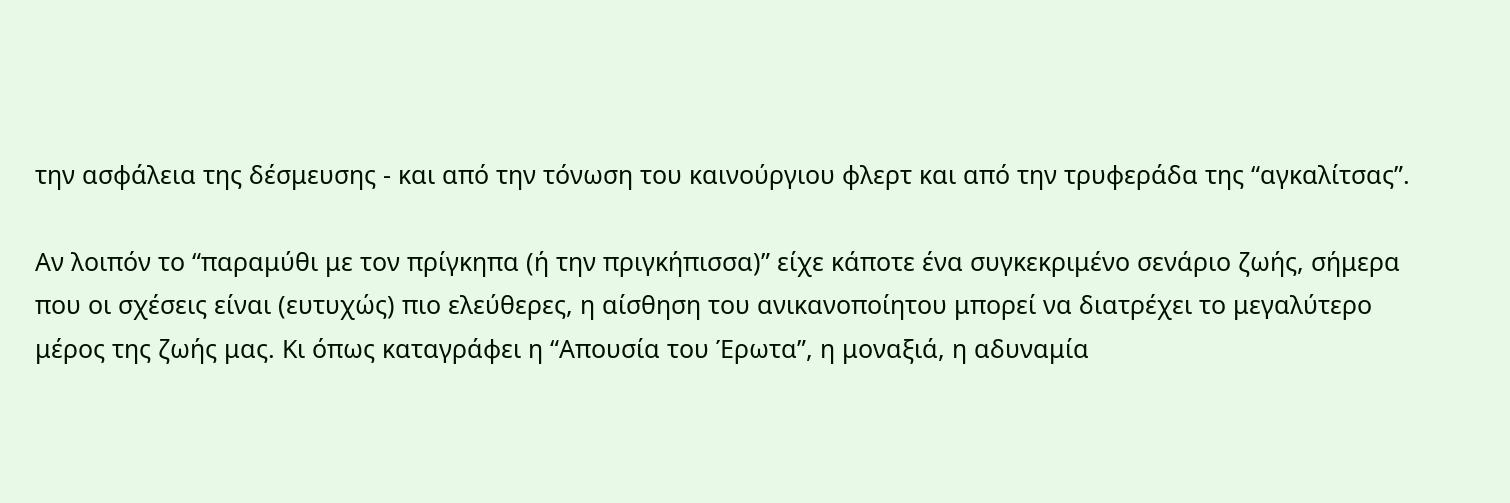την ασφάλεια της δέσμευσης - και από την τόνωση του καινούργιου φλερτ και από την τρυφεράδα της “αγκαλίτσας”.

Αν λοιπόν το “παραμύθι με τον πρίγκηπα (ή την πριγκήπισσα)” είχε κάποτε ένα συγκεκριμένο σενάριο ζωής, σήμερα που οι σχέσεις είναι (ευτυχώς) πιο ελεύθερες, η αίσθηση του ανικανοποίητου μπορεί να διατρέχει το μεγαλύτερο μέρος της ζωής μας. Κι όπως καταγράφει η “Απουσία του Έρωτα”, η μοναξιά, η αδυναμία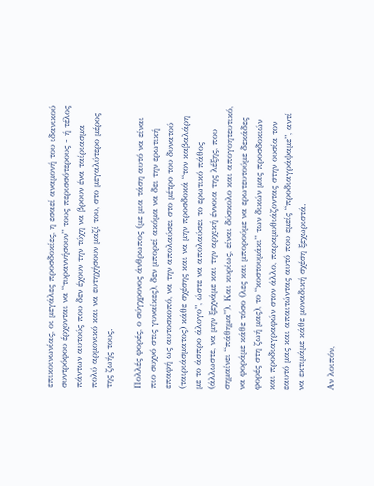επικοινωνίας, οι μεγάλες προσδοκίες, η εσαεί αναμονή του ιδανικού συντρόφου έρχονται να “τυραννήσουν” τους περισσότερους - ή τέλος πάντων αυτούς που δεν έχουν την τύχη να βρουν ένα ταίριασμα πολύ αρμονικό και να ευτηχήσουν μαζί του, στο μεγαλύτερο μέρος της ζωής τους.

Πολλές φορές, ο σύγχρονος άνθρωπος (με μια τάση αυτό να είναι πιο συχνό στις γυναίκες), δεν μπορεί ακόμα να δει την ερωτική επαφή ως αυτοσκοπό, να την απολαύσει στο μέτρο του δυνατού (ταιριάσματος) κάθε σχέσης και να μην προσδοκά “τον καβαλάρη με το άσπρο άλογο”, ώστε να απολαύσει το ερωτικό πάθος (άλλωστε, να μην ξεχνάμε και την αρχική έννοια της λέξης, που σημαίνει “πάθημα”). Και κυρίως, είναι δύσκολο και απογοητευτικό, να φοράμε κάθε τόσο (λες και μπορούμε να ερωτευτούμε δεκάδες φορές στη ζωή μας), το “κοστουμάκι” των δικών μας προσδοκιών και προδιαγραφών στον άλλο, παραμυθιάζοντας στην ουσία τον εαυτό μας και απαιτώντας αυτό που εμείς “προδιαγράψαμε”, αντί να εκτιμάμε κάθε μοναδική σχέση ξεχωριστά.

Αν λοιπόν,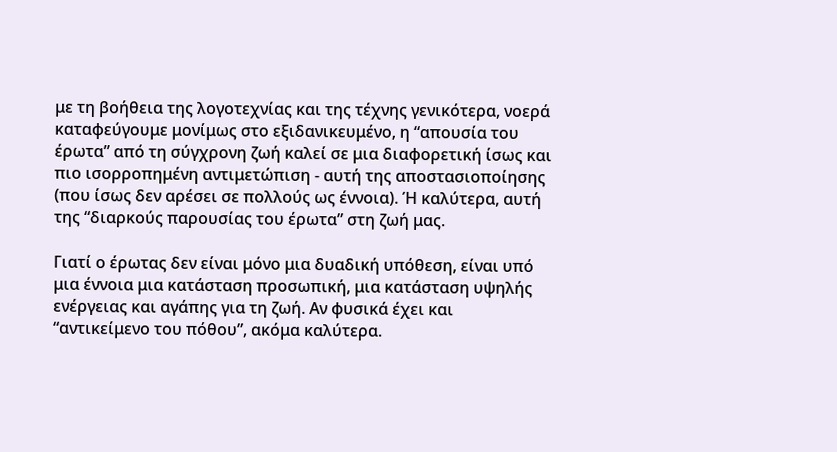με τη βοήθεια της λογοτεχνίας και της τέχνης γενικότερα, νοερά καταφεύγουμε μονίμως στο εξιδανικευμένο, η “απουσία του έρωτα” από τη σύγχρονη ζωή καλεί σε μια διαφορετική ίσως και πιο ισορροπημένη αντιμετώπιση - αυτή της αποστασιοποίησης (που ίσως δεν αρέσει σε πολλούς ως έννοια). Ή καλύτερα, αυτή της “διαρκούς παρουσίας του έρωτα” στη ζωή μας.

Γιατί ο έρωτας δεν είναι μόνο μια δυαδική υπόθεση, είναι υπό μια έννοια μια κατάσταση προσωπική, μια κατάσταση υψηλής ενέργειας και αγάπης για τη ζωή. Αν φυσικά έχει και “αντικείμενο του πόθου”, ακόμα καλύτερα.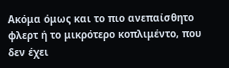Ακόμα όμως και το πιο ανεπαίσθητο φλερτ ή το μικρότερο κοπλιμέντο, που δεν έχει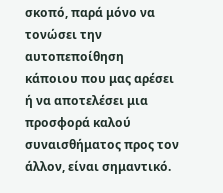σκοπό, παρά μόνο να τονώσει την αυτοπεποίθηση κάποιου που μας αρέσει ή να αποτελέσει μια προσφορά καλού συναισθήματος προς τον άλλον, είναι σημαντικό.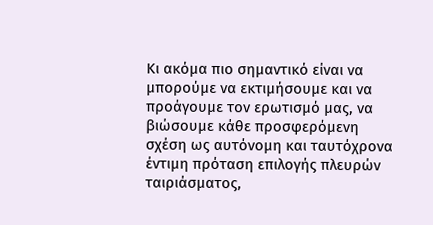Κι ακόμα πιο σημαντικό είναι να μπορούμε να εκτιμήσουμε και να προάγουμε τον ερωτισμό μας, να βιώσουμε κάθε προσφερόμενη σχέση ως αυτόνομη και ταυτόχρονα έντιμη πρόταση επιλογής πλευρών ταιριάσματος,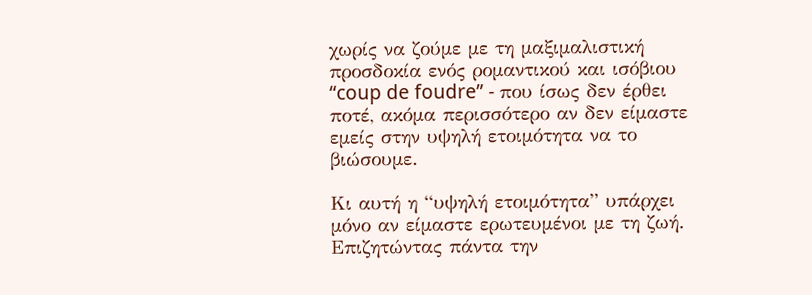χωρίς να ζούμε με τη μαξιμαλιστική προσδοκία ενός ρομαντικού και ισόβιου “coup de foudre” - που ίσως δεν έρθει ποτέ, ακόμα περισσότερο αν δεν είμαστε εμείς στην υψηλή ετοιμότητα να το βιώσουμε.

Κι αυτή η “υψηλή ετοιμότητα” υπάρχει μόνο αν είμαστε ερωτευμένοι με τη ζωή. Επιζητώντας πάντα την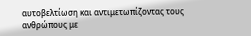αυτοβελτίωση και αντιμετωπίζοντας τους ανθρώπους με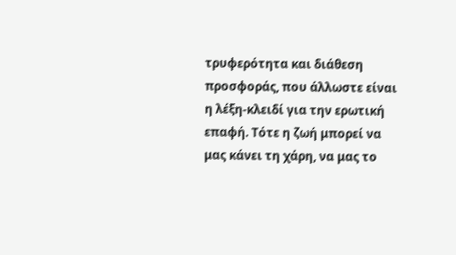τρυφερότητα και διάθεση προσφοράς, που άλλωστε είναι η λέξη-κλειδί για την ερωτική επαφή. Τότε η ζωή μπορεί να μας κάνει τη χάρη, να μας το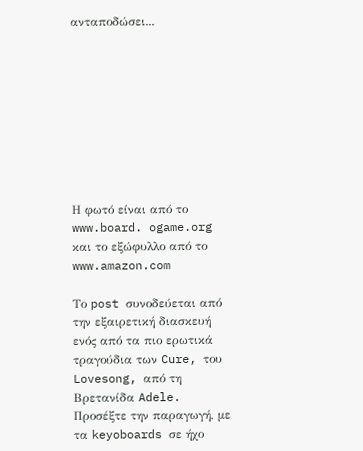ανταποδώσει...









Η φωτό είναι από το www.board. ogame.org και το εξώφυλλο από το www.amazon.com

Το post συνοδεύεται από την εξαιρετική διασκευή ενός από τα πιο ερωτικά τραγούδια των Cure, του Lovesong, από τη Βρετανίδα Adele. Προσέξτε την παραγωγή, με τα keyoboards σε ήχο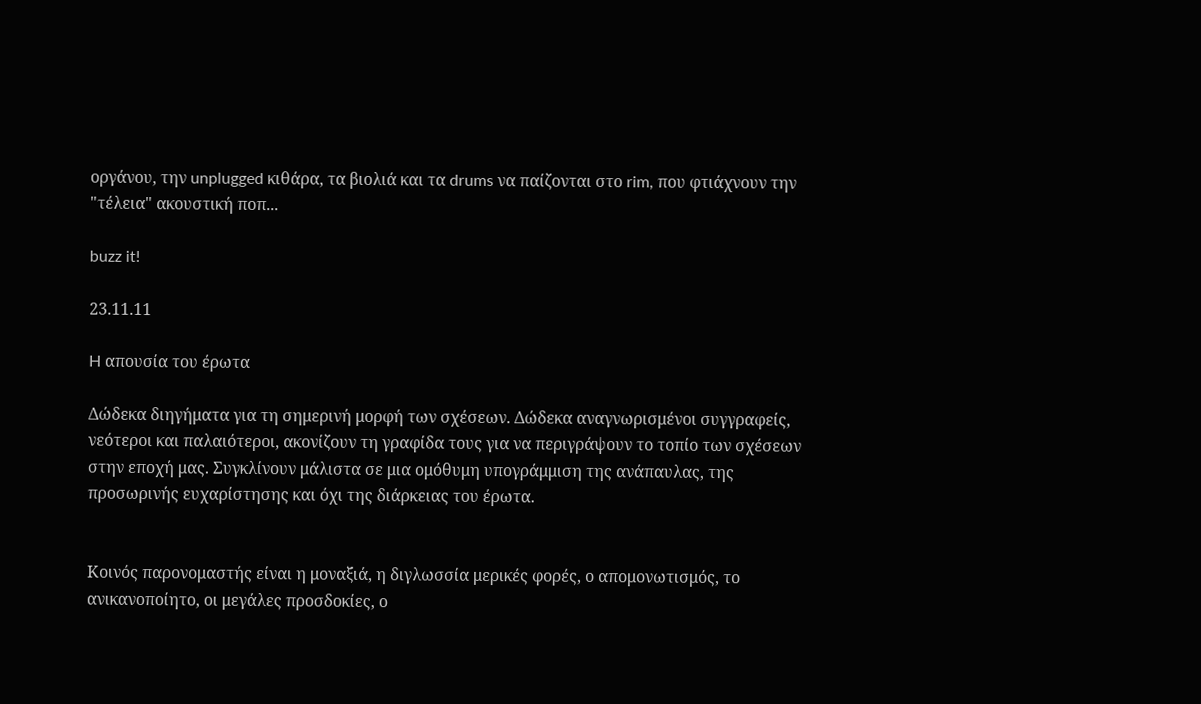οργάνου, την unplugged κιθάρα, τα βιολιά και τα drums να παίζονται στο rim, που φτιάχνουν την "τέλεια" ακουστική ποπ...

buzz it!

23.11.11

H απουσία του έρωτα

Δώδεκα διηγήματα για τη σημερινή μορφή των σχέσεων. Δώδεκα αναγνωρισμένοι συγγραφείς, νεότεροι και παλαιότεροι, ακονίζουν τη γραφίδα τους για να περιγράψουν το τοπίο των σχέσεων στην εποχή μας. Συγκλίνουν μάλιστα σε μια ομόθυμη υπογράμμιση της ανάπαυλας, της προσωρινής ευχαρίστησης και όχι της διάρκειας του έρωτα.


Κοινός παρονομαστής είναι η μοναξιά, η διγλωσσία μερικές φορές, ο απομονωτισμός, το ανικανοποίητο, οι μεγάλες προσδοκίες, ο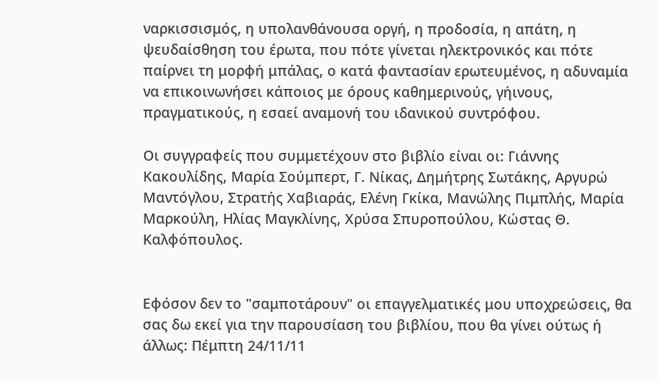ναρκισσισμός, η υπολανθάνουσα οργή, η προδοσία, η απάτη, η ψευδαίσθηση του έρωτα, που πότε γίνεται ηλεκτρονικός και πότε παίρνει τη μορφή μπάλας, ο κατά φαντασίαν ερωτευμένος, η αδυναμία να επικοινωνήσει κάποιος με όρους καθημερινούς, γήινους, πραγματικούς, η εσαεί αναμονή του ιδανικού συντρόφου.

Οι συγγραφείς που συμμετέχουν στο βιβλίο είναι οι: Γιάννης Κακουλίδης, Μαρία Σούμπερτ, Γ. Νίκας, Δημήτρης Σωτάκης, Αργυρώ Μαντόγλου, Στρατής Χαβιαράς, Ελένη Γκίκα, Μανώλης Πιμπλής, Μαρία Μαρκούλη, Ηλίας Μαγκλίνης, Χρύσα Σπυροπούλου, Κώστας Θ. Καλφόπουλος.


Εφόσον δεν το "σαμποτάρουν" οι επαγγελματικές μου υποχρεώσεις, θα σας δω εκεί για την παρουσίαση του βιβλίου, που θα γίνει ούτως ή άλλως: Πέμπτη 24/11/11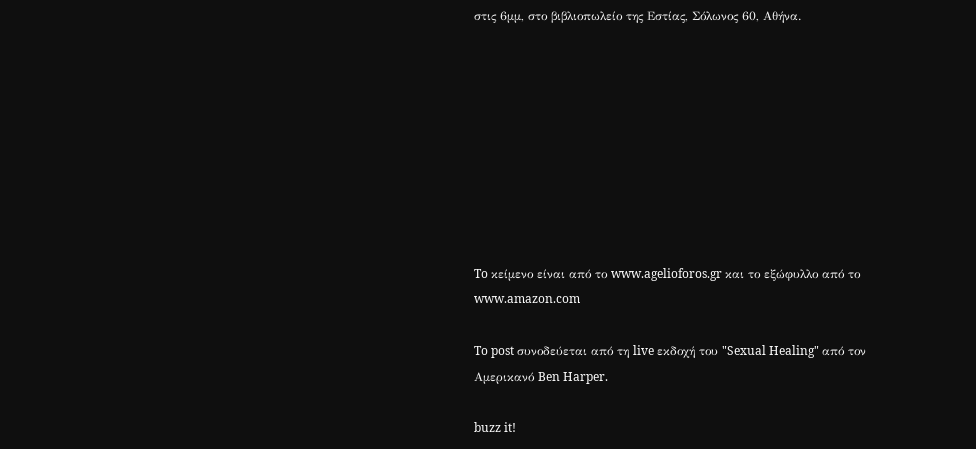στις 6μμ, στο βιβλιοπωλείο της Εστίας, Σόλωνος 60, Αθήνα.









To κείμενο είναι από το www.agelioforos.gr και το εξώφυλλο από το www.amazon.com

To post συνοδεύεται από τη live εκδοχή του "Sexual Healing" από τον Αμερικανό Ben Harper.

buzz it!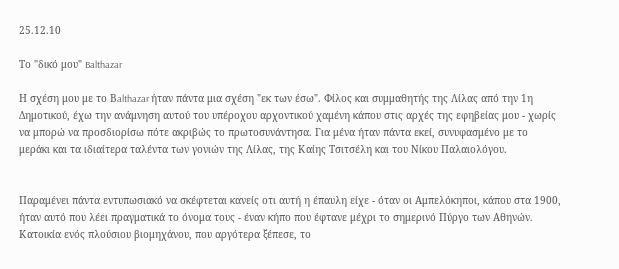25.12.10

Το "δικό μου" Balthazar

Η σχέση μου με το Βalthazar ήταν πάντα μια σχέση "εκ των έσω". Φίλος και συμμαθητής της Λίλας από την 1η Δημοτικού, έχω την ανάμνηση αυτού του υπέροχου αρχοντικού χαμένη κάπου στις αρχές της εφηβείας μου - χωρίς να μπορώ να προσδιορίσω πότε ακριβώς το πρωτοσυνάντησα. Για μένα ήταν πάντα εκεί, συνυφασμένο με το μεράκι και τα ιδιαίτερα ταλέντα των γονιών της Λίλας, της Καίης Τσιτσέλη και του Νίκου Παλαιολόγου.


Παραμένει πάντα εντυπωσιακό να σκέφτεται κανείς οτι αυτή η έπαυλη είχε - όταν οι Αμπελόκηποι, κάπου στα 1900, ήταν αυτό που λέει πραγματικά το όνομα τους - έναν κήπο που έφτανε μέχρι το σημερινό Πύργο των Αθηνών. Κατοικία ενός πλούσιου βιομηχάνου, που αργότερα ξέπεσε, το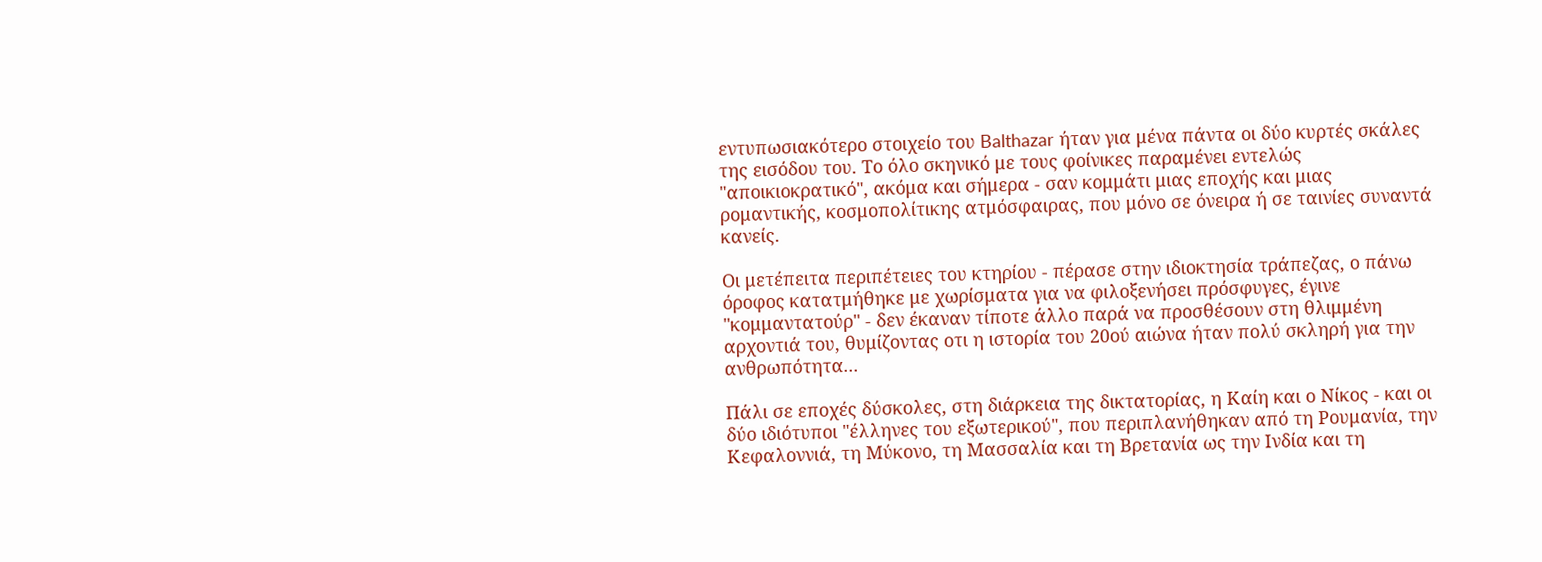εντυπωσιακότερο στοιχείο του Balthazar ήταν για μένα πάντα οι δύο κυρτές σκάλες της εισόδου του. Το όλο σκηνικό με τους φοίνικες παραμένει εντελώς "αποικιοκρατικό", ακόμα και σήμερα - σαν κομμάτι μιας εποχής και μιας ρομαντικής, κοσμοπολίτικης ατμόσφαιρας, που μόνο σε όνειρα ή σε ταινίες συναντά κανείς.

Οι μετέπειτα περιπέτειες του κτηρίου - πέρασε στην ιδιοκτησία τράπεζας, ο πάνω όροφος κατατμήθηκε με χωρίσματα για να φιλοξενήσει πρόσφυγες, έγινε "κομμαντατούρ" - δεν έκαναν τίποτε άλλο παρά να προσθέσουν στη θλιμμένη αρχοντιά του, θυμίζοντας οτι η ιστορία του 20ού αιώνα ήταν πολύ σκληρή για την ανθρωπότητα...

Πάλι σε εποχές δύσκολες, στη διάρκεια της δικτατορίας, η Καίη και ο Νίκος - και οι δύο ιδιότυποι "έλληνες του εξωτερικού", που περιπλανήθηκαν από τη Ρουμανία, την Κεφαλοννιά, τη Μύκονο, τη Μασσαλία και τη Βρετανία ως την Ινδία και τη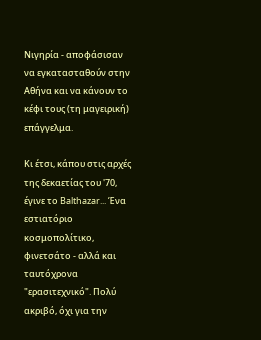Νιγηρία - αποφάσισαν να εγκατασταθούν στην Αθήνα και να κάνουν το κέφι τους (τη μαγειρική) επάγγελμα.

Κι έτσι, κάπου στις αρχές της δεκαετίας του '70, έγινε το Balthazar... Ένα εστιατόριο κοσμοπολίτικο, φινετσάτο - αλλά και ταυτόχρονα "ερασιτεχνικό". Πολύ ακριβό, όχι για την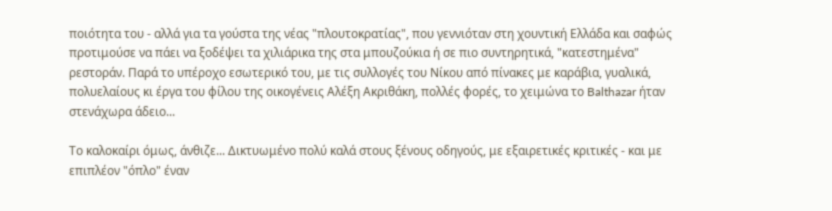ποιότητα του - αλλά για τα γούστα της νέας "πλουτοκρατίας", που γεννιόταν στη χουντική Ελλάδα και σαφώς προτιμούσε να πάει να ξοδέψει τα χιλιάρικα της στα μπουζούκια ή σε πιο συντηρητικά, "κατεστημένα" ρεστοράν. Παρά το υπέροχο εσωτερικό του, με τις συλλογές του Νίκου από πίνακες με καράβια, γυαλικά, πολυελαίους κι έργα του φίλου της οικογένεις Αλέξη Ακριθάκη, πολλές φορές, το χειμώνα το Balthazar ήταν στενάχωρα άδειο...

Το καλοκαίρι όμως, άνθιζε... Δικτυωμένο πολύ καλά στους ξένους οδηγούς, με εξαιρετικές κριτικές - και με επιπλέον "όπλο" έναν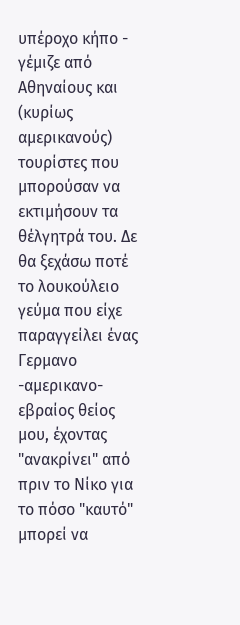υπέροχο κήπο - γέμιζε από Αθηναίους και (κυρίως αμερικανούς) τουρίστες που μπορούσαν να εκτιμήσουν τα θέλγητρά του. Δε θα ξεχάσω ποτέ το λουκούλειο γεύμα που είχε παραγγείλει ένας Γερμανο -αμερικανο-εβραίος θείος μου, έχοντας "ανακρίνει" από πριν το Νίκο για το πόσο "καυτό" μπορεί να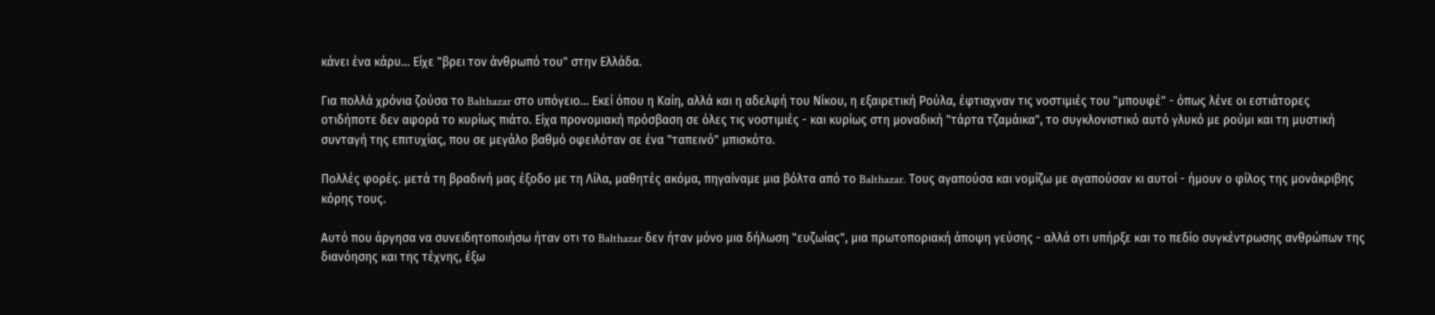κάνει ένα κάρυ... Είχε "βρει τον άνθρωπό του" στην Ελλάδα.

Για πολλά χρόνια ζούσα το Balthazar στο υπόγειο... Εκεί όπου η Καίη, αλλά και η αδελφή του Νίκου, η εξαιρετική Ρούλα, έφτιαχναν τις νοστιμιές του "μπουφέ" - όπως λένε οι εστιάτορες οτιδήποτε δεν αφορά το κυρίως πιάτο. Είχα προνομιακή πρόσβαση σε όλες τις νοστιμιές - και κυρίως στη μοναδική "τάρτα τζαμάικα", το συγκλονιστικό αυτό γλυκό με ρούμι και τη μυστική συνταγή της επιτυχίας, που σε μεγάλο βαθμό οφειλόταν σε ένα "ταπεινό" μπισκότο.

Πολλές φορές. μετά τη βραδινή μας έξοδο με τη Λίλα, μαθητές ακόμα, πηγαίναμε μια βόλτα από το Balthazar. Τους αγαπούσα και νομίζω με αγαπούσαν κι αυτοί - ήμουν ο φίλος της μονάκριβης κόρης τους.

Αυτό που άργησα να συνειδητοποιήσω ήταν οτι το Balthazar δεν ήταν μόνο μια δήλωση "ευζωίας", μια πρωτοποριακή άποψη γεύσης - αλλά οτι υπήρξε και το πεδίο συγκέντρωσης ανθρώπων της διανόησης και της τέχνης, έξω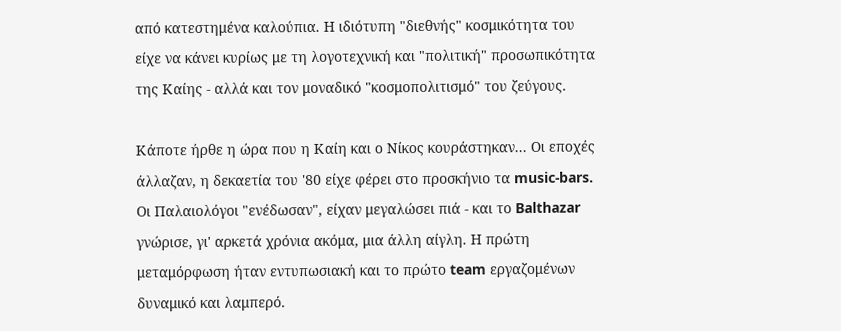από κατεστημένα καλούπια. Η ιδιότυπη "διεθνής" κοσμικότητα του είχε να κάνει κυρίως με τη λογοτεχνική και "πολιτική" προσωπικότητα της Καίης - αλλά και τον μοναδικό "κοσμοπολιτισμό" του ζεύγους.

Κάποτε ήρθε η ώρα που η Καίη και ο Νίκος κουράστηκαν... Οι εποχές άλλαζαν, η δεκαετία του '80 είχε φέρει στο προσκήνιο τα music-bars. Οι Παλαιολόγοι "ενέδωσαν", είχαν μεγαλώσει πιά - και το Balthazar γνώρισε, γι' αρκετά χρόνια ακόμα, μια άλλη αίγλη. Η πρώτη μεταμόρφωση ήταν εντυπωσιακή και το πρώτο team εργαζομένων δυναμικό και λαμπερό.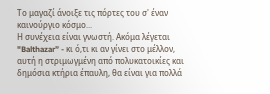Το μαγαζί άνοιξε τις πόρτες του σ' έναν καινούργιο κόσμο...
Η συνέχεια είναι γνωστή. Ακόμα λέγεται "Balthazar” - κι ό,τι κι αν γίνει στο μέλλον, αυτή η στριμωγμένη από πολυκατοικίες και δημόσια κτήρια έπαυλη, θα είναι για πολλά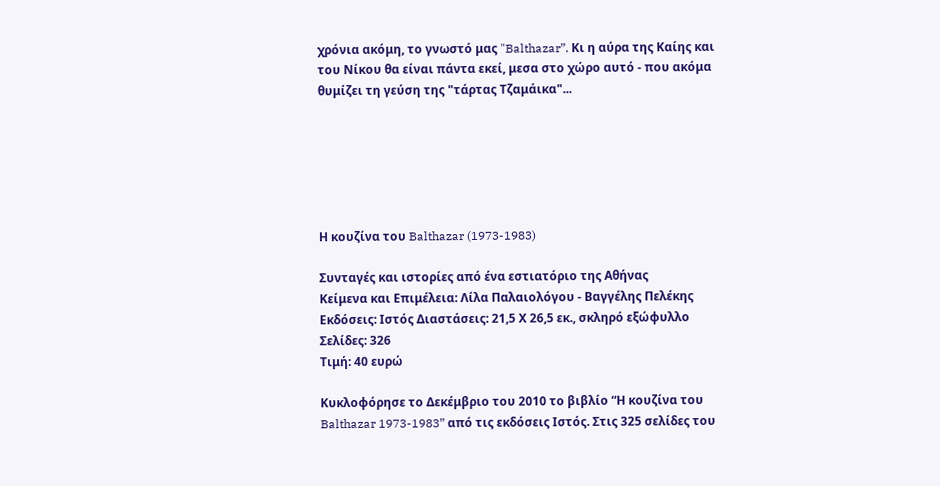χρόνια ακόμη, το γνωστό μας "Balthazar”. Κι η αύρα της Καίης και του Νίκου θα είναι πάντα εκεί, μεσα στο χώρο αυτό - που ακόμα θυμίζει τη γεύση της "τάρτας Τζαμάικα"...






Η κουζίνα του Balthazar (1973-1983)

Συνταγές και ιστορίες από ένα εστιατόριο της Αθήνας
Κείμενα και Επιμέλεια: Λίλα Παλαιολόγου - Βαγγέλης Πελέκης
Εκδόσεις: Ιστός Διαστάσεις: 21,5 Χ 26,5 εκ., σκληρό εξώφυλλο Σελίδες: 326
Τιμή: 40 ευρώ

Κυκλοφόρησε το Δεκέμβριο του 2010 το βιβλίο “Η κουζίνα του Balthazar 1973-1983” από τις εκδόσεις Ιστός. Στις 325 σελίδες του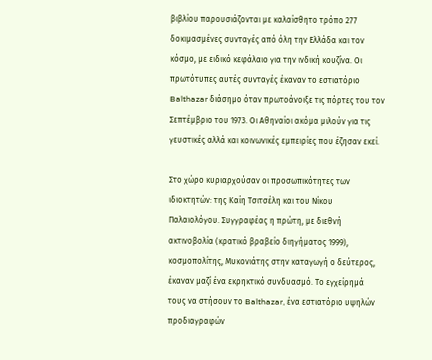βιβλίου παρουσιάζονται με καλαίσθητο τρόπο 277 δοκιμασμένες συνταγές από όλη την Ελλάδα και τον κόσμο, με ειδικό κεφάλαιο για την ινδική κουζίνα. Οι πρωτότυπες αυτές συνταγές έκαναν το εστιατόριο Balthazar διάσημο όταν πρωτοάνοιξε τις πόρτες του τον Σεπτέμβριο του 1973. Οι Αθηναίοι ακόμα μιλούν για τις γευστικές αλλά και κοινωνικές εμπειρίες που έζησαν εκεί.

Στο χώρο κυριαρχούσαν οι προσωπικότητες των ιδιοκτητών: της Καίη Τσιτσέλη και του Νίκου Παλαιολόγου. Συγγραφέας η πρώτη, με διεθνή ακτινοβολία (κρατικό βραβείο διηγήματος 1999), κοσμοπολίτης, Μυκονιάτης στην καταγωγή ο δεύτερος, έκαναν μαζί ένα εκρηκτικό συνδυασμό. Το εγχείρημά τους να στήσουν το Balthazar, ένα εστιατόριο υψηλών προδιαγραφών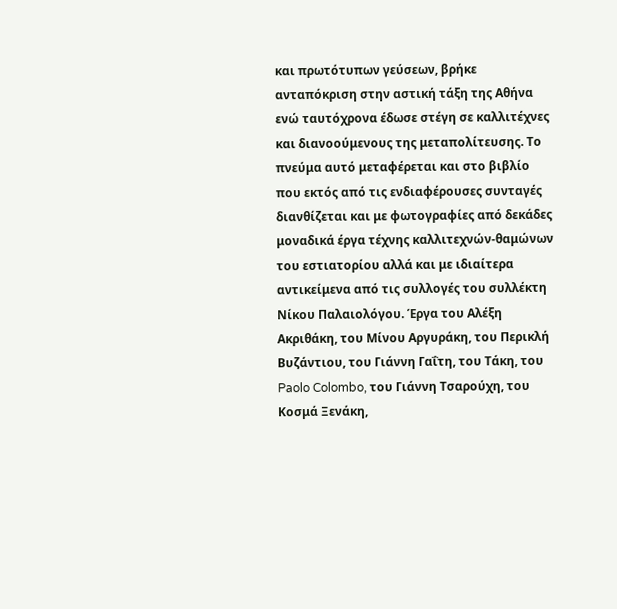και πρωτότυπων γεύσεων, βρήκε ανταπόκριση στην αστική τάξη της Αθήνα ενώ ταυτόχρονα έδωσε στέγη σε καλλιτέχνες και διανοούμενους της μεταπολίτευσης. Το πνεύμα αυτό μεταφέρεται και στο βιβλίο που εκτός από τις ενδιαφέρουσες συνταγές διανθίζεται και με φωτογραφίες από δεκάδες μοναδικά έργα τέχνης καλλιτεχνών-θαμώνων του εστιατορίου αλλά και με ιδιαίτερα αντικείμενα από τις συλλογές του συλλέκτη Νίκου Παλαιολόγου. Έργα του Αλέξη Ακριθάκη, του Μίνου Αργυράκη, του Περικλή Βυζάντιου, του Γιάννη Γαΐτη, του Τάκη, του Paolo Colombo, του Γιάννη Τσαρούχη, του Κοσμά Ξενάκη,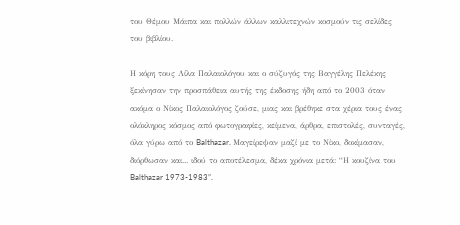του Θέμου Μάιπα και πολλών άλλων καλλιτεχνών κοσμούν τις σελίδες του βιβλίου.

Η κόρη τους Λίλα Παλαιολόγου και ο σύζυγός της Βαγγέλης Πελέκης ξεκίνησαν την προσπάθεια αυτής της έκδοσης ήδη από το 2003 όταν ακόμα ο Νίκος Παλαιολόγος ζούσε, μιας και βρέθηκε στα χέρια τους ένας ολόκληρος κόσμος από φωτογραφίες, κείμενα, άρθρα, επιστολές, συνταγές, όλα γύρω από το Balthazar. Μαγείρεψαν μαζί με το Νίκο, δοκίμασαν, διόρθωσαν και... ιδού το αποτέλεσμα, δέκα χρόνια μετά: “Η κουζίνα του Balthazar 1973-1983”.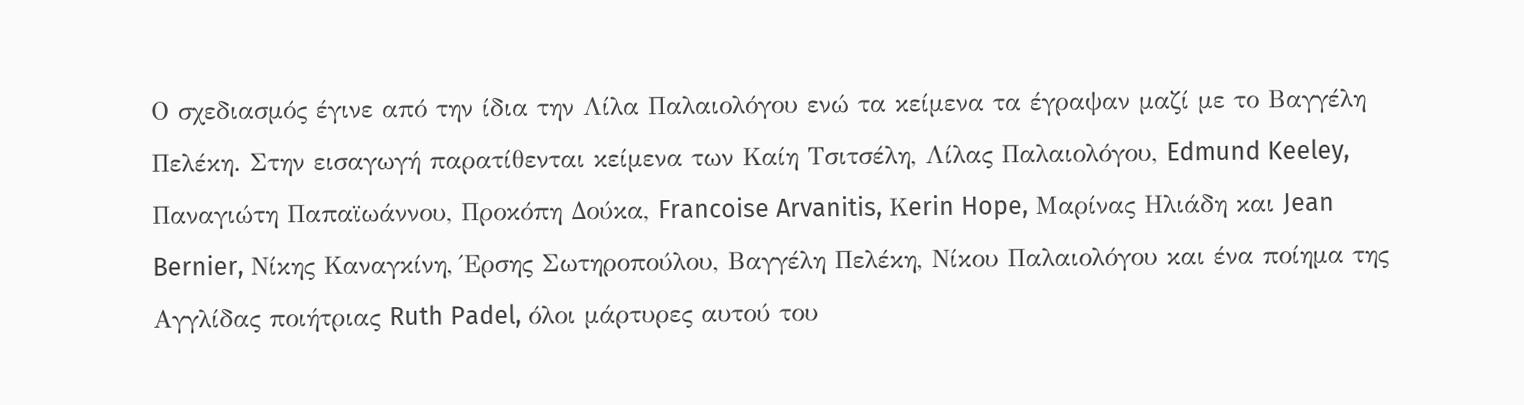Ο σχεδιασμός έγινε από την ίδια την Λίλα Παλαιολόγου ενώ τα κείμενα τα έγραψαν μαζί με το Βαγγέλη Πελέκη. Στην εισαγωγή παρατίθενται κείμενα των Καίη Τσιτσέλη, Λίλας Παλαιολόγου, Edmund Keeley, Παναγιώτη Παπαϊωάννου, Προκόπη Δούκα, Francoise Arvanitis, Κerin Hope, Μαρίνας Ηλιάδη και Jean Bernier, Νίκης Καναγκίνη, Έρσης Σωτηροπούλου, Βαγγέλη Πελέκη, Νίκου Παλαιολόγου και ένα ποίημα της Αγγλίδας ποιήτριας Ruth Padel, όλοι μάρτυρες αυτού του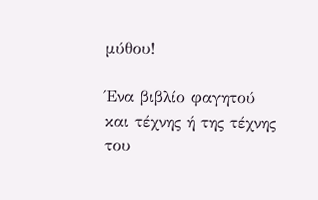μύθου!

Ένα βιβλίο φαγητού και τέχνης ή της τέχνης του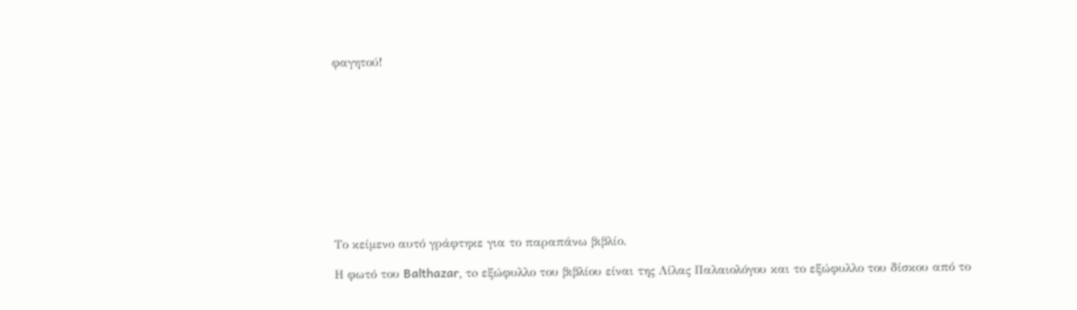φαγητού!











Το κείμενο αυτό γράφτηκε για το παραπάνω βιβλίο.

Η φωτό του Balthazar, τo εξώφυλλο του βιβλίου είναι της Λίλας Παλαιολόγου και το εξώφυλλο του δίσκου από το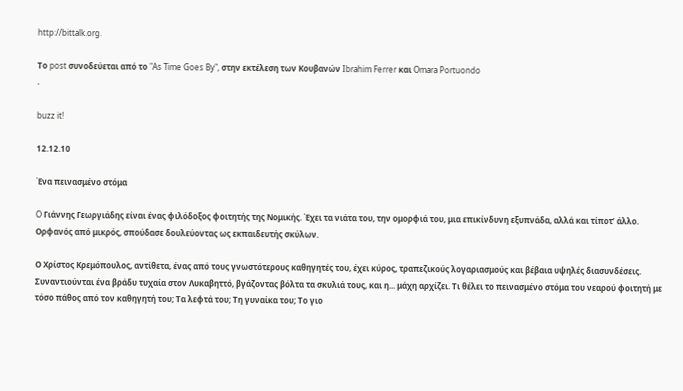http://bittalk.org.

Το post συνοδεύεται από το "As Time Goes By", στην εκτέλεση των Κουβανών Ibrahim Ferrer και Omara Portuondo
.

buzz it!

12.12.10

Ένα πεινασμένο στόμα

O Γιάννης Γεωργιάδης είναι ένας φιλόδοξος φοιτητής της Νομικής. Έχει τα νιάτα του, την ομορφιά του, μια επικίνδυνη εξυπνάδα, αλλά και τίποτ’ άλλο. Ορφανός από μικρός, σπούδασε δουλεύοντας ως εκπαιδευτής σκύλων.

Ο Χρίστος Κρεμόπουλος, αντίθετα, ένας από τους γνωστότερους καθηγητές του, έχει κύρος, τραπεζικούς λογαριασμούς και βέβαια υψηλές διασυνδέσεις. Συναντιούνται ένα βράδυ τυχαία στον Λυκαβηττό, βγάζοντας βόλτα τα σκυλιά τους, και η... μάχη αρχίζει. Τι θέλει το πεινασμένο στόμα του νεαρού φοιτητή με τόσο πάθος από τον καθηγητή του; Τα λεφτά του; Τη γυναίκα του; Το γιο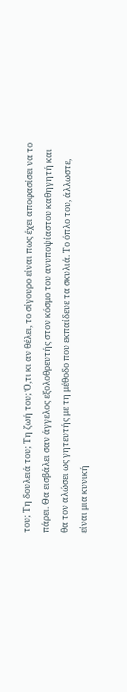του; Τη δουλειά του; Τη ζωή του; Ό,τι κι αν θέλει, το σίγουρο είναι πως έχει αποφασίσει να το πάρει. Θα εισβάλει σαν άγγελος εξολοθρευτής στον κόσμο του ανυποψίαστου καθηγητή και θα τον αλώσει ως γητευτής με τη μέθοδο που εκπαίδευε τα σκυλιά. Το όπλο του, άλλωστε, είναι μια κυνική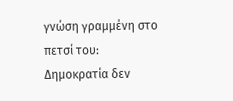γνώση γραμμένη στο πετσί του: Δημοκρατία δεν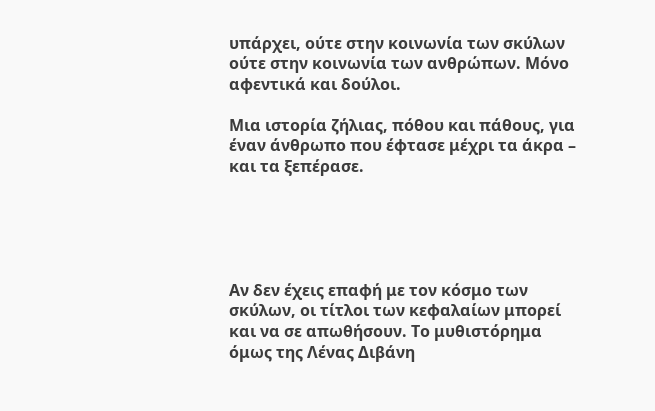υπάρχει, ούτε στην κοινωνία των σκύλων ούτε στην κοινωνία των ανθρώπων. Μόνο αφεντικά και δούλοι.

Μια ιστορία ζήλιας, πόθου και πάθους, για έναν άνθρωπο που έφτασε μέχρι τα άκρα – και τα ξεπέρασε.





Αν δεν έχεις επαφή με τον κόσμο των σκύλων, οι τίτλοι των κεφαλαίων μπορεί και να σε απωθήσουν. Το μυθιστόρημα όμως της Λένας Διβάνη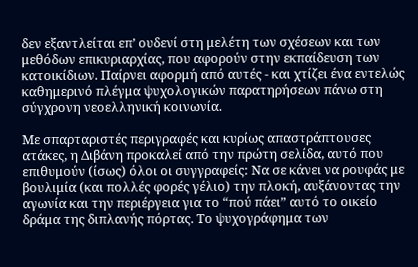δεν εξαντλείται επ’ ουδενί στη μελέτη των σχέσεων και των μεθόδων επικυριαρχίας, που αφορούν στην εκπαίδευση των κατοικίδιων. Παίρνει αφορμή από αυτές - και χτίζει ένα εντελώς καθημερινό πλέγμα ψυχολογικών παρατηρήσεων πάνω στη σύγχρονη νεοελληνική κοινωνία.

Με σπαρταριστές περιγραφές και κυρίως απαστράπτουσες ατάκες, η Διβάνη προκαλεί από την πρώτη σελίδα, αυτό που επιθυμούν (ίσως) όλοι οι συγγραφείς: Να σε κάνει να ρουφάς με βουλιμία (και πολλές φορές γέλιο) την πλοκή, αυξάνοντας την αγωνία και την περιέργεια για το “πού πάει” αυτό το οικείο δράμα της διπλανής πόρτας. Το ψυχογράφημα των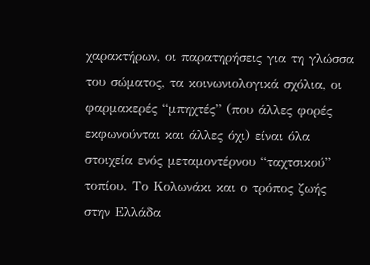χαρακτήρων, οι παρατηρήσεις για τη γλώσσα του σώματος, τα κοινωνιολογικά σχόλια, οι φαρμακερές “μπηχτές” (που άλλες φορές εκφωνούνται και άλλες όχι) είναι όλα στοιχεία ενός μεταμοντέρνου “ταχτσικού” τοπίου. Το Κολωνάκι και ο τρόπος ζωής στην Ελλάδα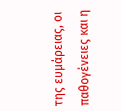της ευμάρειας, οι παθογένειες και η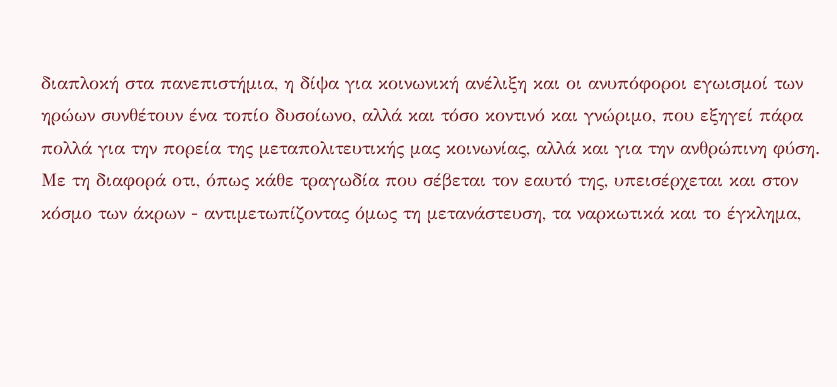διαπλοκή στα πανεπιστήμια, η δίψα για κοινωνική ανέλιξη και οι ανυπόφοροι εγωισμοί των ηρώων συνθέτουν ένα τοπίο δυσοίωνο, αλλά και τόσο κοντινό και γνώριμο, που εξηγεί πάρα πολλά για την πορεία της μεταπολιτευτικής μας κοινωνίας, αλλά και για την ανθρώπινη φύση. Με τη διαφορά οτι, όπως κάθε τραγωδία που σέβεται τον εαυτό της, υπεισέρχεται και στον κόσμο των άκρων - αντιμετωπίζοντας όμως τη μετανάστευση, τα ναρκωτικά και το έγκλημα,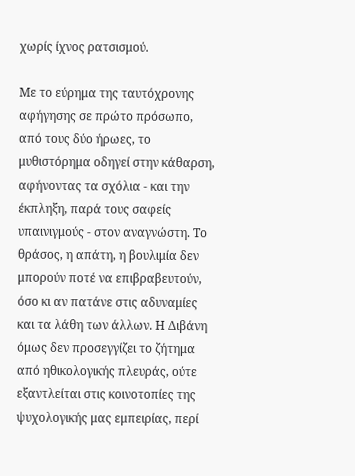χωρίς ίχνος ρατσισμού.

Με το εύρημα της ταυτόχρονης αφήγησης σε πρώτο πρόσωπο, από τους δύο ήρωες, το μυθιστόρημα οδηγεί στην κάθαρση, αφήνοντας τα σχόλια - και την έκπληξη, παρά τους σαφείς υπαινιγμούς - στον αναγνώστη. Το θράσος, η απάτη, η βουλιμία δεν μπορούν ποτέ να επιβραβευτούν, όσο κι αν πατάνε στις αδυναμίες και τα λάθη των άλλων. Η Διβάνη όμως δεν προσεγγίζει το ζήτημα από ηθικολογικής πλευράς, ούτε εξαντλείται στις κοινοτοπίες της ψυχολογικής μας εμπειρίας, περί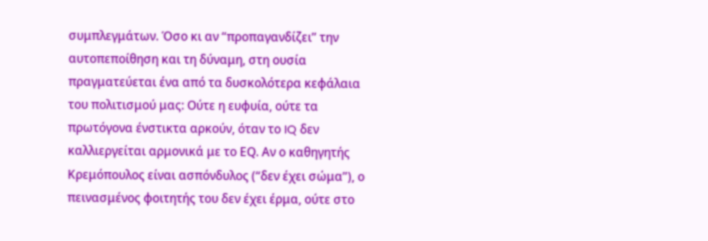συμπλεγμάτων. Όσο κι αν “προπαγανδίζει” την αυτοπεποίθηση και τη δύναμη, στη ουσία πραγματεύεται ένα από τα δυσκολότερα κεφάλαια του πολιτισμού μας: Ούτε η ευφυία, ούτε τα πρωτόγονα ένστικτα αρκούν, όταν το IQ δεν καλλιεργείται αρμονικά με το ΕQ. Αν ο καθηγητής Κρεμόπουλος είναι ασπόνδυλος (“δεν έχει σώμα”), ο πεινασμένος φοιτητής του δεν έχει έρμα, ούτε στο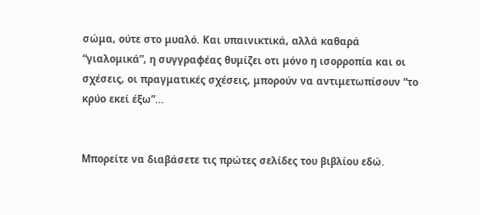σώμα, ούτε στο μυαλό. Και υπαινικτικά, αλλά καθαρά “γιαλομικά”, η συγγραφέας θυμίζει οτι μόνο η ισορροπία και οι σχέσεις, οι πραγματικές σχέσεις, μπορούν να αντιμετωπίσουν “το κρύο εκεί έξω”...


Μπορείτε να διαβάσετε τις πρώτες σελίδες του βιβλίου εδώ.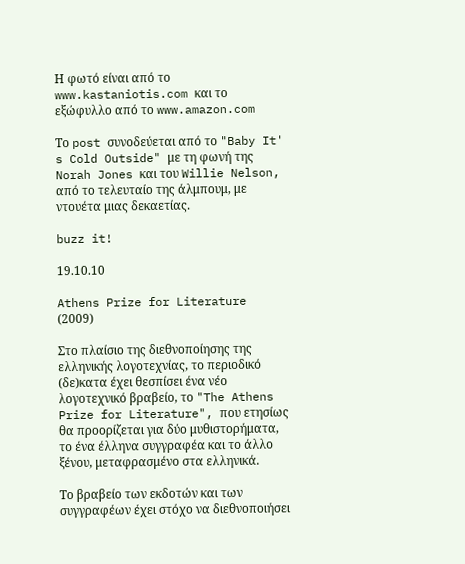Η φωτό είναι από το www.kastaniotis.com και το εξώφυλλο από το www.amazon.com

Το post συνοδεύεται από το "Baby It' s Cold Outside" με τη φωνή της Norah Jones και του Willie Nelson, από το τελευταίο της άλμπουμ, με ντουέτα μιας δεκαετίας.

buzz it!

19.10.10

Athens Prize for Literature (2009)

Στο πλαίσιο της διεθνοποίησης της ελληνικής λογοτεχνίας, το περιοδικό (δε)κατα έχει θεσπίσει ένα νέο λογοτεχνικό βραβείο, το "The Athens Prize for Literature", που ετησίως θα προορίζεται για δύο μυθιστορήματα, το ένα έλληνα συγγραφέα και το άλλο ξένου, μεταφρασμένο στα ελληνικά.

Το βραβείο των εκδοτών και των συγγραφέων έχει στόχο να διεθνοποιήσει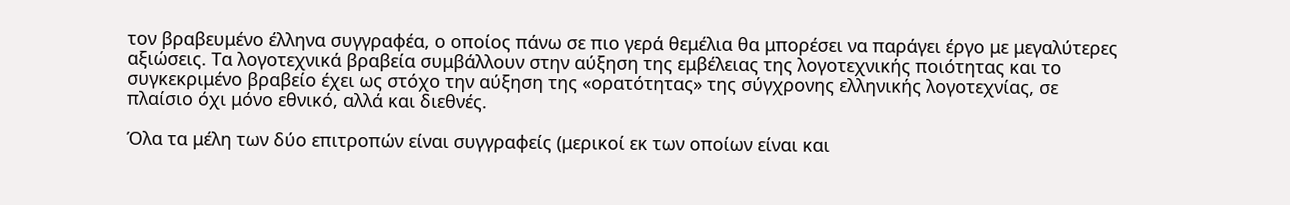τον βραβευμένο έλληνα συγγραφέα, ο οποίος πάνω σε πιο γερά θεμέλια θα μπορέσει να παράγει έργο με μεγαλύτερες αξιώσεις. Τα λογοτεχνικά βραβεία συμβάλλουν στην αύξηση της εμβέλειας της λογοτεχνικής ποιότητας και το συγκεκριμένο βραβείο έχει ως στόχο την αύξηση της «ορατότητας» της σύγχρονης ελληνικής λογοτεχνίας, σε πλαίσιο όχι μόνο εθνικό, αλλά και διεθνές.

Όλα τα μέλη των δύο επιτροπών είναι συγγραφείς (μερικοί εκ των οποίων είναι και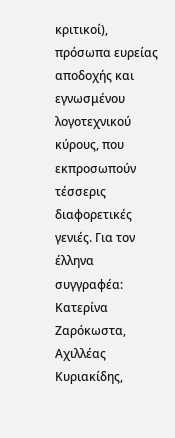κριτικοί), πρόσωπα ευρείας αποδοχής και εγνωσμένου λογοτεχνικού κύρους, που εκπροσωπούν τέσσερις διαφορετικές γενιές. Για τον έλληνα συγγραφέα: Κατερίνα Ζαρόκωστα, Αχιλλέας Κυριακίδης,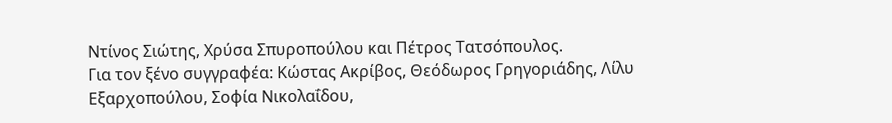Ντίνος Σιώτης, Χρύσα Σπυροπούλου και Πέτρος Τατσόπουλος.
Για τον ξένο συγγραφέα: Κώστας Ακρίβος, Θεόδωρος Γρηγοριάδης, Λίλυ Εξαρχοπούλου, Σοφία Νικολαΐδου,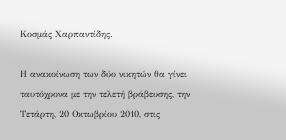Κοσμάς Χαρπαντίδης.

Η ανακοίνωση των δύο νικητών θα γίνει ταυτόχρονα με την τελετή βράβευσης, την Τετάρτη, 20 Οκτωβρίου 2010, στις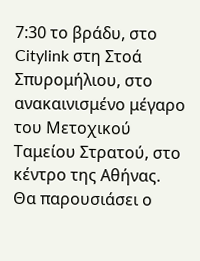7:30 το βράδυ, στο Citylink στη Στοά Σπυρομήλιου, στο ανακαινισμένο μέγαρο του Μετοχικού Ταμείου Στρατού, στο κέντρο της Αθήνας. Θα παρουσιάσει ο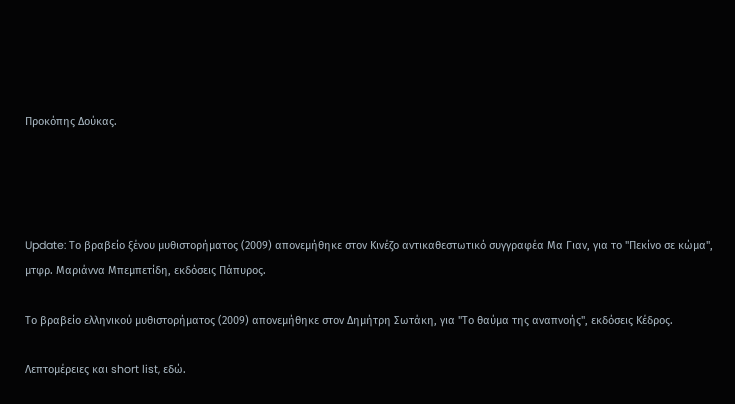Προκόπης Δούκας.




Update: Το βραβείο ξένου μυθιστορήματος (2009) απονεμήθηκε στον Κινέζο αντικαθεστωτικό συγγραφέα Μα Γιαν, για το "Πεκίνο σε κώμα", μτφρ. Μαριάννα Μπεμπετίδη, εκδόσεις Πάπυρος.

Το βραβείο ελληνικού μυθιστορήματος (2009) απονεμήθηκε στον Δημήτρη Σωτάκη, για "Το θαύμα της αναπνοής", εκδόσεις Κέδρος.

Λεπτομέρειες και short list, εδώ.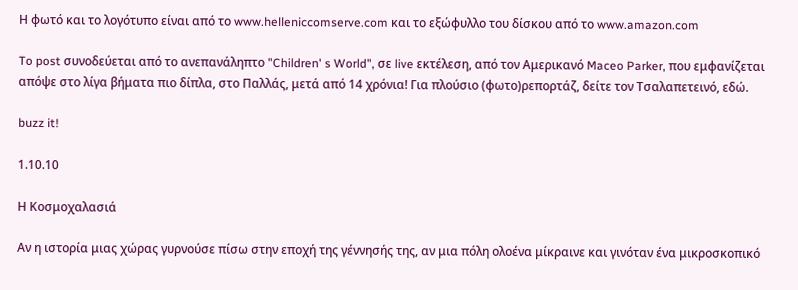Η φωτό και το λογότυπο είναι από το www.helleniccomserve.com και το εξώφυλλο του δίσκου από το www.amazon.com

To post συνοδεύεται από το ανεπανάληπτο "Children' s World", σε live εκτέλεση, από τον Αμερικανό Maceo Parker, που εμφανίζεται απόψε στο λίγα βήματα πιο δίπλα, στο Παλλάς, μετά από 14 χρόνια! Για πλούσιο (φωτο)ρεπορτάζ, δείτε τον Τσαλαπετεινό, εδώ.

buzz it!

1.10.10

Η Κοσμοχαλασιά

Αν η ιστορία μιας χώρας γυρνούσε πίσω στην εποχή της γέννησής της, αν μια πόλη ολοένα μίκραινε και γινόταν ένα μικροσκοπικό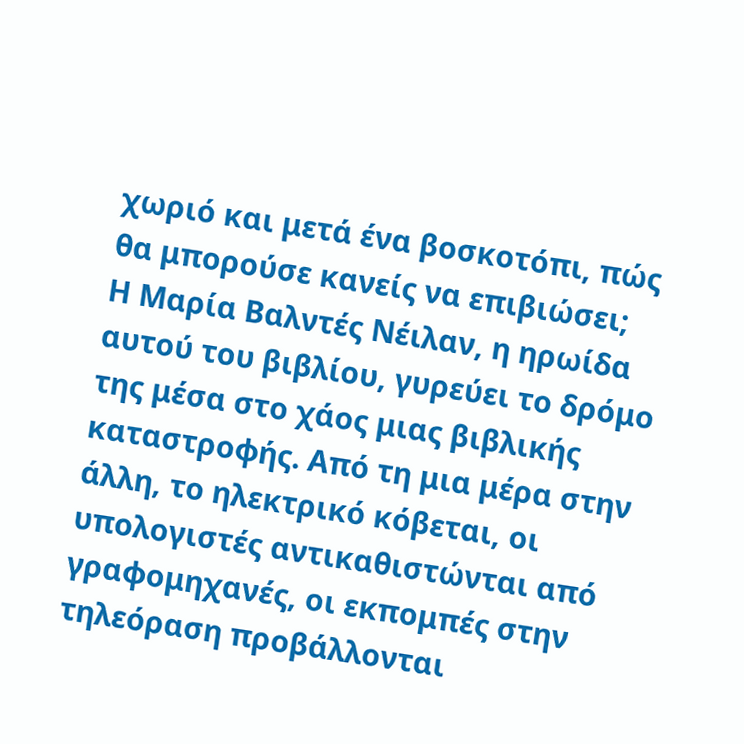χωριό και μετά ένα βοσκοτόπι, πώς θα μπορούσε κανείς να επιβιώσει;
Η Μαρία Βαλντές Νέιλαν, η ηρωίδα αυτού του βιβλίου, γυρεύει το δρόμο της μέσα στο χάος μιας βιβλικής καταστροφής. Από τη μια μέρα στην άλλη, το ηλεκτρικό κόβεται, οι υπολογιστές αντικαθιστώνται από γραφομηχανές, οι εκπομπές στην τηλεόραση προβάλλονται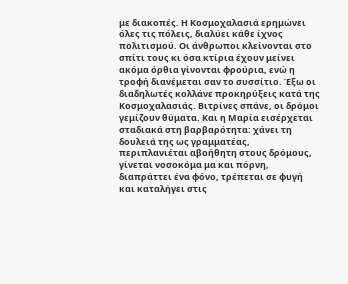με διακοπές. Η Κοσμοχαλασιά ερημώνει όλες τις πόλεις, διαλύει κάθε ίχνος πολιτισμού. Οι άνθρωποι κλείνονται στο σπίτι τους κι όσα κτίρια έχουν μείνει ακόμα όρθια γίνονται φρούρια, ενώ η τροφή διανέμεται σαν το συσσίτιο. Έξω οι διαδηλωτές κολλάνε προκηρύξεις κατά της Κοσμοχαλασιάς. Βιτρίνες σπάνε, οι δρόμοι γεμίζουν θύματα. Και η Μαρία εισέρχεται σταδιακά στη βαρβαρότητα: χάνει τη δουλειά της ως γραμματέας, περιπλανιέται αβοήθητη στους δρόμους, γίνεται νοσοκόμα μα και πόρνη, διαπράττει ένα φόνο, τρέπεται σε φυγή και καταλήγει στις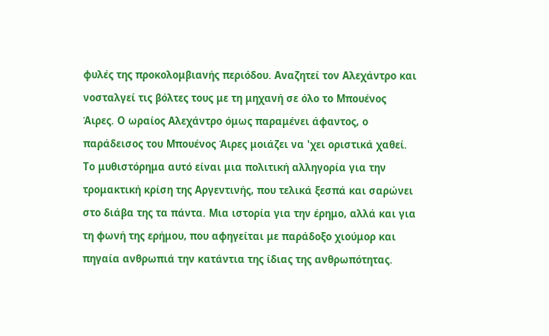φυλές της προκολομβιανής περιόδου. Αναζητεί τον Αλεχάντρο και νοσταλγεί τις βόλτες τους με τη μηχανή σε όλο το Μπουένος Άιρες. Ο ωραίος Αλεχάντρο όμως παραμένει άφαντος, ο παράδεισος του Μπουένος Άιρες μοιάζει να 'χει οριστικά χαθεί. Το μυθιστόρημα αυτό είναι μια πολιτική αλληγορία για την τρομακτική κρίση της Αργεντινής, που τελικά ξεσπά και σαρώνει στο διάβα της τα πάντα. Μια ιστορία για την έρημο, αλλά και για τη φωνή της ερήμου, που αφηγείται με παράδοξο χιούμορ και πηγαία ανθρωπιά την κατάντια της ίδιας της ανθρωπότητας.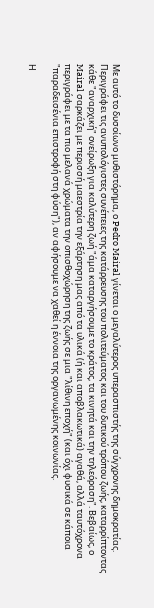Με αυτό το δυσοίωνο μυθιστόρημα, ο Pedro Mairal γίνεται ο μεγαλύτερος υπερασπιστής της σύγχρονης δημοκρατίας. Περιγράφει τις ανυπολόγιστες συνέπειες της κατάρρευσης του πολιτεύματος και του δυτικού τρόπου ζωής, καταρρίπτοντας κάθε "αναρχική" ονείρωξη για καλύτερη ζωή "άμα καταργήσουμε το κράτος, τα κινητά και την τηλεόραση". Βεβαίως, ο Mairal σαρκάζει με περισσή μαεστρία την εξάρτηση μας από τα υλικά (ή και αποβλακωτικά) αγαθά, αλλά ταυτόχρονα περιγράφει με τα πιο μελανά χρώματα την οπισθοχώρηση της ζωής σε μια "λίθινη εποχή" (και όχι φυσικά σε κάποια "παραδεισένια επιστροφή στη φύση"), αν αφήσουμε να χαθεί η έννοια της οργανωμένης κοινωνίας.

Η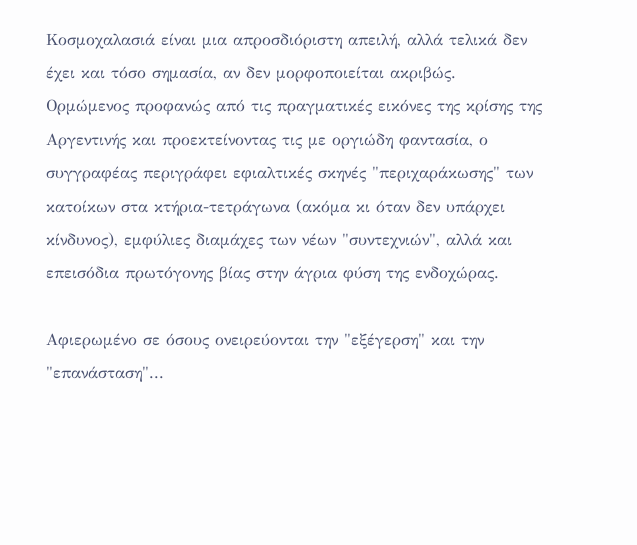Κοσμοχαλασιά είναι μια απροσδιόριστη απειλή, αλλά τελικά δεν έχει και τόσο σημασία, αν δεν μορφοποιείται ακριβώς. Ορμώμενος προφανώς από τις πραγματικές εικόνες της κρίσης της Αργεντινής και προεκτείνοντας τις με οργιώδη φαντασία, ο συγγραφέας περιγράφει εφιαλτικές σκηνές "περιχαράκωσης" των κατοίκων στα κτήρια-τετράγωνα (ακόμα κι όταν δεν υπάρχει κίνδυνος), εμφύλιες διαμάχες των νέων "συντεχνιών", αλλά και επεισόδια πρωτόγονης βίας στην άγρια φύση της ενδοχώρας.

Αφιερωμένο σε όσους ονειρεύονται την "εξέγερση" και την "επανάσταση"...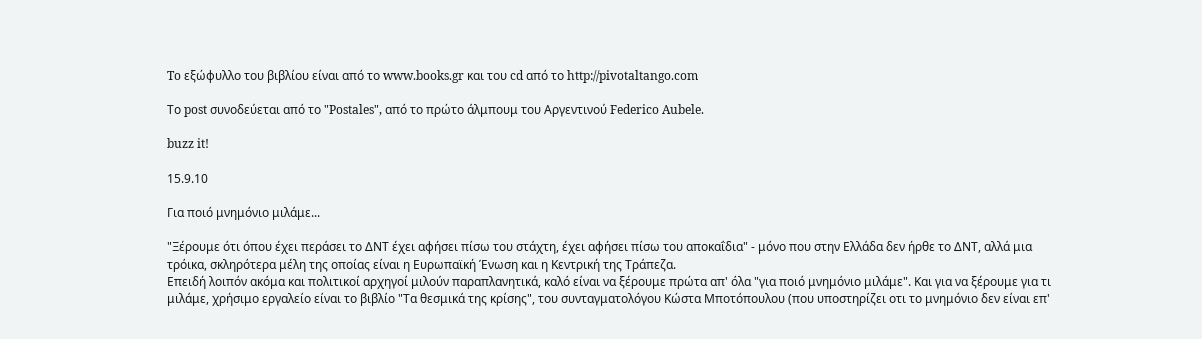To εξώφυλλο του βιβλίου είναι από το www.books.gr και του cd από το http://pivotaltango.com

Το post συνοδεύεται από το "Postales", από το πρώτο άλμπουμ του Αργεντινού Federico Aubele.

buzz it!

15.9.10

Για ποιό μνημόνιο μιλάμε...

"Ξέρουμε ότι όπου έχει περάσει το ΔΝΤ έχει αφήσει πίσω του στάχτη, έχει αφήσει πίσω του αποκαΐδια" - μόνο που στην Ελλάδα δεν ήρθε το ΔΝΤ, αλλά μια τρόικα, σκληρότερα μέλη της οποίας είναι η Ευρωπαϊκή Ένωση και η Κεντρική της Τράπεζα.
Επειδή λοιπόν ακόμα και πολιτικοί αρχηγοί μιλούν παραπλανητικά, καλό είναι να ξέρουμε πρώτα απ' όλα "για ποιό μνημόνιο μιλάμε". Και για να ξέρουμε για τι μιλάμε, χρήσιμο εργαλείο είναι το βιβλίο "Τα θεσμικά της κρίσης", του συνταγματολόγου Κώστα Μποτόπουλου (που υποστηρίζει οτι το μνημόνιο δεν είναι επ'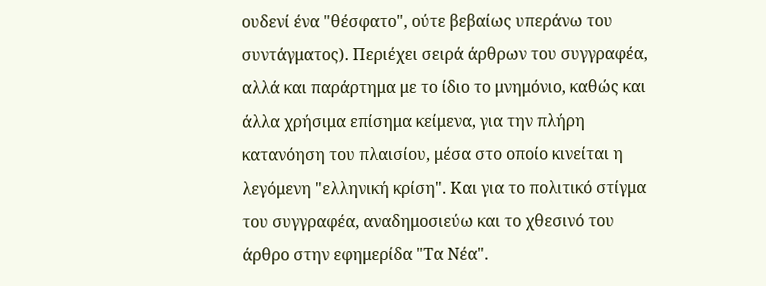ουδενί ένα "θέσφατο", ούτε βεβαίως υπεράνω του συντάγματος). Περιέχει σειρά άρθρων του συγγραφέα, αλλά και παράρτημα με το ίδιο το μνημόνιο, καθώς και άλλα χρήσιμα επίσημα κείμενα, για την πλήρη κατανόηση του πλαισίου, μέσα στο οποίο κινείται η λεγόμενη "ελληνική κρίση". Και για το πολιτικό στίγμα του συγγραφέα, αναδημοσιεύω και το χθεσινό του άρθρο στην εφημερίδα "Τα Νέα".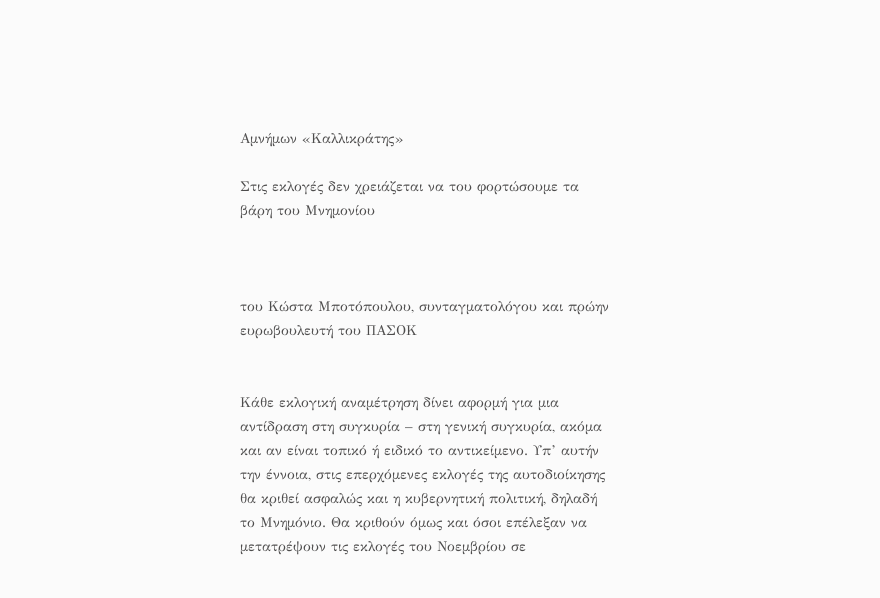Αµνήµων «Καλλικράτης»

Στις εκλογές δεν χρειάζεται να του φορτώσουµε τα βάρη του Μνηµονίου



του Κώστα Μποτόπουλου, συνταγματολόγου και πρώην ευρωβουλευτή του ΠΑΣΟΚ


Κάθε εκλογική αναµέτρηση δίνει αφορµή για µια αντίδραση στη συγκυρία – στη γενική συγκυρία, ακόµα και αν είναι τοπικό ή ειδικό το αντικείµενο. Υπ’ αυτήν την έννοια, στις επερχόµενες εκλογές της αυτοδιοίκησης θα κριθεί ασφαλώς και η κυβερνητική πολιτική, δηλαδή το Μνηµόνιο. Θα κριθούν όµως και όσοι επέλεξαν να µετατρέψουν τις εκλογές του Νοεµβρίου σε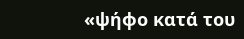«ψήφο κατά του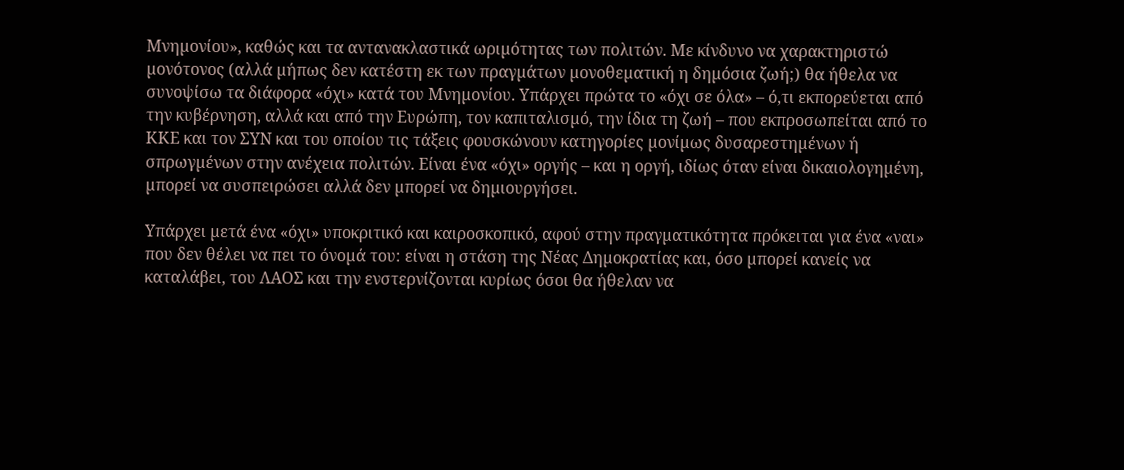Μνηµονίου», καθώς και τα αντανακλαστικά ωριµότητας των πολιτών. Με κίνδυνο να χαρακτηριστώ µονότονος (αλλά µήπως δεν κατέστη εκ των πραγµάτων µονοθεµατική η δηµόσια ζωή;) θα ήθελα να συνοψίσω τα διάφορα «όχι» κατά του Μνηµονίου. Υπάρχει πρώτα το «όχι σε όλα» – ό,τι εκπορεύεται από την κυβέρνηση, αλλά και από την Ευρώπη, τον καπιταλισµό, την ίδια τη ζωή – που εκπροσωπείται από το ΚΚΕ και τον ΣΥΝ και του οποίου τις τάξεις φουσκώνουν κατηγορίες µονίµως δυσαρεστηµένων ή σπρωγµένων στην ανέχεια πολιτών. Είναι ένα «όχι» οργής – και η οργή, ιδίως όταν είναι δικαιολογηµένη, µπορεί να συσπειρώσει αλλά δεν µπορεί να δηµιουργήσει.

Υπάρχει µετά ένα «όχι» υποκριτικό και καιροσκοπικό, αφού στην πραγµατικότητα πρόκειται για ένα «ναι» που δεν θέλει να πει το όνοµά του: είναι η στάση της Νέας Δηµοκρατίας και, όσο µπορεί κανείς να καταλάβει, του ΛΑΟΣ και την ενστερνίζονται κυρίως όσοι θα ήθελαν να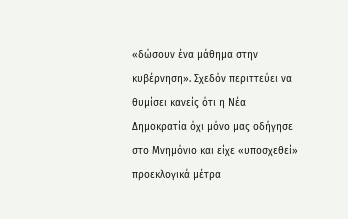«δώσουν ένα µάθηµα στην κυβέρνηση». Σχεδόν περιττεύει να θυµίσει κανείς ότι η Νέα Δηµοκρατία όχι µόνο µας οδήγησε στο Μνηµόνιο και είχε «υποσχεθεί» προεκλογικά µέτρα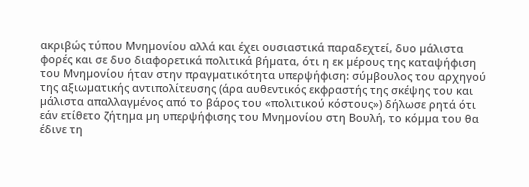ακριβώς τύπου Μνηµονίου αλλά και έχει ουσιαστικά παραδεχτεί, δυο µάλιστα φορές και σε δυο διαφορετικά πολιτικά βήµατα, ότι η εκ µέρους της καταψήφιση του Μνηµονίου ήταν στην πραγµατικότητα υπερψήφιση: σύµβουλος του αρχηγού της αξιωµατικής αντιπολίτευσης (άρα αυθεντικός εκφραστής της σκέψης του και µάλιστα απαλλαγµένος από το βάρος του «πολιτικού κόστους») δήλωσε ρητά ότι εάν ετίθετο ζήτηµα µη υπερψήφισης του Μνηµονίου στη Βουλή, το κόµµα του θα έδινε τη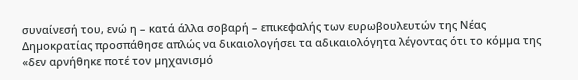συναίνεσή του, ενώ η – κατά άλλα σοβαρή – επικεφαλής των ευρωβουλευτών της Νέας Δηµοκρατίας προσπάθησε απλώς να δικαιολογήσει τα αδικαιολόγητα λέγοντας ότι το κόµµα της «δεν αρνήθηκε ποτέ τον µηχανισµό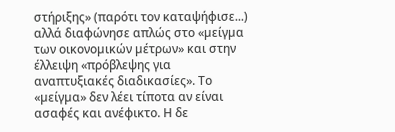στήριξης» (παρότι τον καταψήφισε...) αλλά διαφώνησε απλώς στο «µείγµα των οικονοµικών µέτρων» και στην έλλειψη «πρόβλεψης για αναπτυξιακές διαδικασίες». Το «µείγµα» δεν λέει τίποτα αν είναι ασαφές και ανέφικτο. Η δε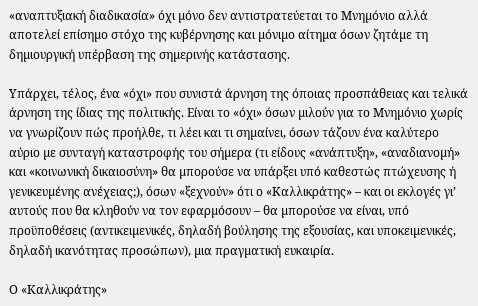«αναπτυξιακή διαδικασία» όχι µόνο δεν αντιστρατεύεται το Μνηµόνιο αλλά αποτελεί επίσηµο στόχο της κυβέρνησης και µόνιµο αίτηµα όσων ζητάµε τη δηµιουργική υπέρβαση της σηµερινής κατάστασης.

Υπάρχει, τέλος, ένα «όχι» που συνιστά άρνηση της όποιας προσπάθειας και τελικά άρνηση της ίδιας της πολιτικής. Είναι το «όχι» όσων µιλούν για το Μνηµόνιο χωρίς να γνωρίζουν πώς προήλθε, τι λέει και τι σηµαίνει, όσων τάζουν ένα καλύτερο αύριο µε συνταγή καταστροφής του σήµερα (τι είδους «ανάπτυξη», «αναδιανοµή» και «κοινωνική δικαιοσύνη» θα µπορούσε να υπάρξει υπό καθεστώς πτώχευσης ή γενικευµένης ανέχειας;), όσων «ξεχνούν» ότι ο «Καλλικράτης» – και οι εκλογές γι’ αυτούς που θα κληθούν να τον εφαρµόσουν – θα µπορούσε να είναι, υπό προϋποθέσεις (αντικειµενικές, δηλαδή βούλησης της εξουσίας, και υποκειµενικές, δηλαδή ικανότητας προσώπων), µια πραγµατική ευκαιρία.

Ο «Καλλικράτης»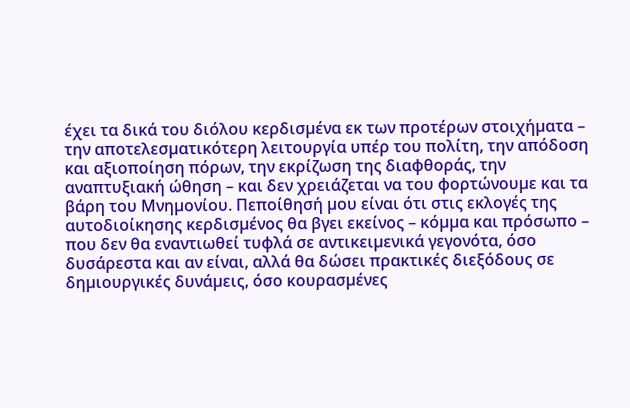έχει τα δικά του διόλου κερδισµένα εκ των προτέρων στοιχήµατα – την αποτελεσµατικότερη λειτουργία υπέρ του πολίτη, την απόδοση και αξιοποίηση πόρων, την εκρίζωση της διαφθοράς, την αναπτυξιακή ώθηση – και δεν χρειάζεται να του φορτώνουµε και τα βάρη του Μνηµονίου. Πεποίθησή µου είναι ότι στις εκλογές της αυτοδιοίκησης κερδισµένος θα βγει εκείνος – κόµµα και πρόσωπο – που δεν θα εναντιωθεί τυφλά σε αντικειµενικά γεγονότα, όσο δυσάρεστα και αν είναι, αλλά θα δώσει πρακτικές διεξόδους σε δηµιουργικές δυνάµεις, όσο κουρασµένες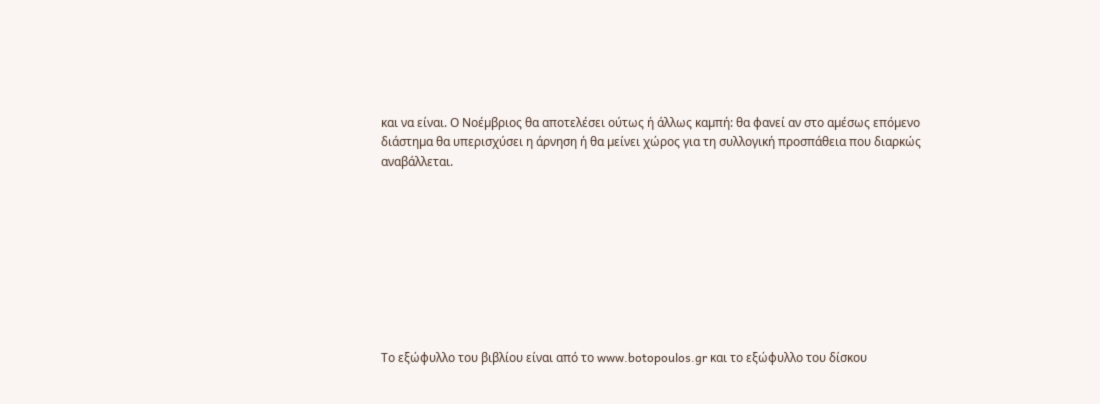και να είναι. Ο Νοέµβριος θα αποτελέσει ούτως ή άλλως καµπή: θα φανεί αν στο αµέσως επόµενο διάστηµα θα υπερισχύσει η άρνηση ή θα µείνει χώρος για τη συλλογική προσπάθεια που διαρκώς αναβάλλεται.









Το εξώφυλλο του βιβλίου είναι από το www.botopoulos.gr και το εξώφυλλο του δίσκου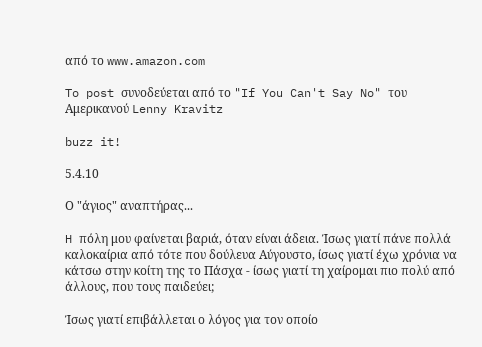από το www.amazon.com

To post συνοδεύεται από το "If You Can't Say No" του Αμερικανού Lenny Kravitz

buzz it!

5.4.10

Ο "άγιος" αναπτήρας...

H πόλη μου φαίνεται βαριά, όταν είναι άδεια. Ίσως γιατί πάνε πολλά καλοκαίρια από τότε που δούλευα Αύγουστο, ίσως γιατί έχω χρόνια να κάτσω στην κοίτη της το Πάσχα - ίσως γιατί τη χαίρομαι πιο πολύ από άλλους, που τους παιδεύει;

Ίσως γιατί επιβάλλεται ο λόγος για τον οποίο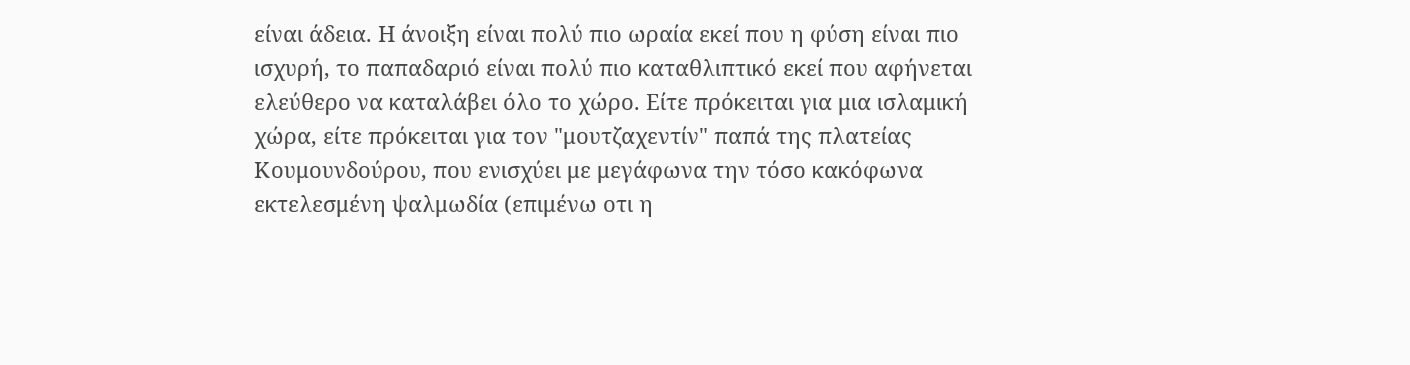είναι άδεια. Η άνοιξη είναι πολύ πιο ωραία εκεί που η φύση είναι πιο ισχυρή, το παπαδαριό είναι πολύ πιο καταθλιπτικό εκεί που αφήνεται ελεύθερο να καταλάβει όλο το χώρο. Είτε πρόκειται για μια ισλαμική χώρα, είτε πρόκειται για τον "μουτζαχεντίν" παπά της πλατείας Κουμουνδούρου, που ενισχύει με μεγάφωνα την τόσο κακόφωνα εκτελεσμένη ψαλμωδία (επιμένω οτι η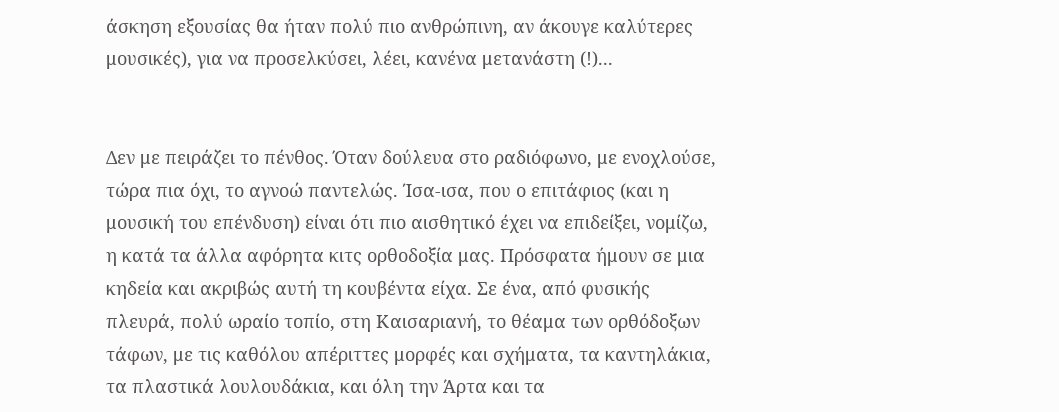άσκηση εξουσίας θα ήταν πολύ πιο ανθρώπινη, αν άκουγε καλύτερες μουσικές), για να προσελκύσει, λέει, κανένα μετανάστη (!)...


Δεν με πειράζει το πένθος. Όταν δούλευα στο ραδιόφωνο, με ενοχλούσε, τώρα πια όχι, το αγνοώ παντελώς. Ίσα-ισα, που ο επιτάφιος (και η μουσική του επένδυση) είναι ότι πιο αισθητικό έχει να επιδείξει, νομίζω, η κατά τα άλλα αφόρητα κιτς ορθοδοξία μας. Πρόσφατα ήμουν σε μια κηδεία και ακριβώς αυτή τη κουβέντα είχα. Σε ένα, από φυσικής πλευρά, πολύ ωραίο τοπίο, στη Καισαριανή, το θέαμα των ορθόδοξων τάφων, με τις καθόλου απέριττες μορφές και σχήματα, τα καντηλάκια, τα πλαστικά λουλουδάκια, και όλη την Άρτα και τα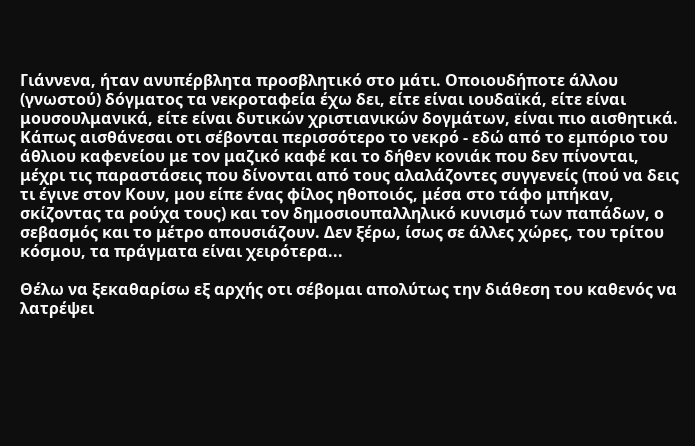Γιάννενα, ήταν ανυπέρβλητα προσβλητικό στο μάτι. Οποιουδήποτε άλλου (γνωστού) δόγματος τα νεκροταφεία έχω δει, είτε είναι ιουδαϊκά, είτε είναι μουσουλμανικά, είτε είναι δυτικών χριστιανικών δογμάτων, είναι πιο αισθητικά. Κάπως αισθάνεσαι οτι σέβονται περισσότερο το νεκρό - εδώ από το εμπόριο του άθλιου καφενείου με τον μαζικό καφέ και το δήθεν κονιάκ που δεν πίνονται, μέχρι τις παραστάσεις που δίνονται από τους αλαλάζοντες συγγενείς (πού να δεις τι έγινε στον Κουν, μου είπε ένας φίλος ηθοποιός, μέσα στο τάφο μπήκαν, σκίζοντας τα ρούχα τους) και τον δημοσιουπαλληλικό κυνισμό των παπάδων, ο σεβασμός και το μέτρο απουσιάζουν. Δεν ξέρω, ίσως σε άλλες χώρες, του τρίτου κόσμου, τα πράγματα είναι χειρότερα...

Θέλω να ξεκαθαρίσω εξ αρχής οτι σέβομαι απολύτως την διάθεση του καθενός να λατρέψει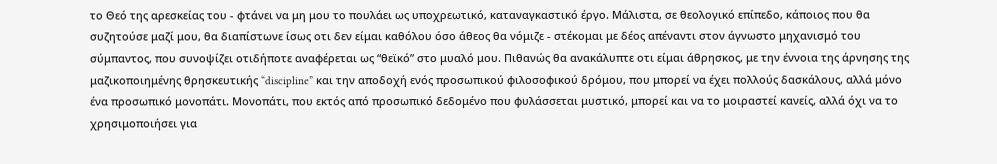το Θεό της αρεσκείας του - φτάνει να μη μου το πουλάει ως υποχρεωτικό, καταναγκαστικό έργο. Μάλιστα, σε θεολογικό επίπεδο, κάποιος που θα συζητούσε μαζί μου, θα διαπίστωνε ίσως οτι δεν είμαι καθόλου όσο άθεος θα νόμιζε - στέκομαι με δέος απέναντι στον άγνωστο μηχανισμό του σύμπαντος, που συνοψίζει οτιδήποτε αναφέρεται ως “θεϊκό” στο μυαλό μου. Πιθανώς θα ανακάλυπτε οτι είμαι άθρησκος, με την έννοια της άρνησης της μαζικοποιημένης θρησκευτικής “discipline” και την αποδοχή ενός προσωπικού φιλοσοφικού δρόμου, που μπορεί να έχει πολλούς δασκάλους, αλλά μόνο ένα προσωπικό μονοπάτι. Μονοπάτι, που εκτός από προσωπικό δεδομένο που φυλάσσεται μυστικό, μπορεί και να το μοιραστεί κανείς, αλλά όχι να το χρησιμοποιήσει για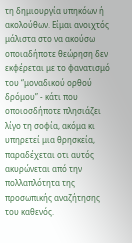τη δημιουργία υπηκόων ή ακολούθων. Είμαι ανοιχτός μάλιστα στο να ακούσω οποιαδήποτε θεώρηση δεν εκφέρεται με το φανατισμό του “μοναδικού ορθού δρόμου” - κάτι που οποιοσδήποτε πλησιάζει λίγο τη σοφία, ακόμα κι υπηρετεί μια θρησκεία, παραδέχεται οτι αυτός ακυρώνεται από την πολλαπλότητα της προσωπικής αναζήτησης του καθενός.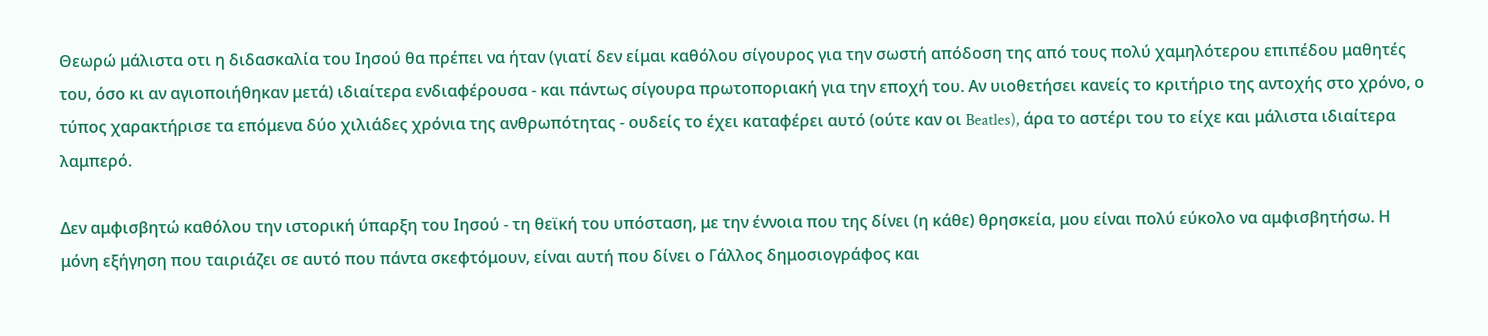Θεωρώ μάλιστα οτι η διδασκαλία του Ιησού θα πρέπει να ήταν (γιατί δεν είμαι καθόλου σίγουρος για την σωστή απόδοση της από τους πολύ χαμηλότερου επιπέδου μαθητές του, όσο κι αν αγιοποιήθηκαν μετά) ιδιαίτερα ενδιαφέρουσα - και πάντως σίγουρα πρωτοποριακή για την εποχή του. Αν υιοθετήσει κανείς το κριτήριο της αντοχής στο χρόνο, ο τύπος χαρακτήρισε τα επόμενα δύο χιλιάδες χρόνια της ανθρωπότητας - ουδείς το έχει καταφέρει αυτό (ούτε καν οι Beatles), άρα το αστέρι του το είχε και μάλιστα ιδιαίτερα λαμπερό.

Δεν αμφισβητώ καθόλου την ιστορική ύπαρξη του Ιησού - τη θεϊκή του υπόσταση, με την έννοια που της δίνει (η κάθε) θρησκεία, μου είναι πολύ εύκολο να αμφισβητήσω. Η μόνη εξήγηση που ταιριάζει σε αυτό που πάντα σκεφτόμουν, είναι αυτή που δίνει ο Γάλλος δημοσιογράφος και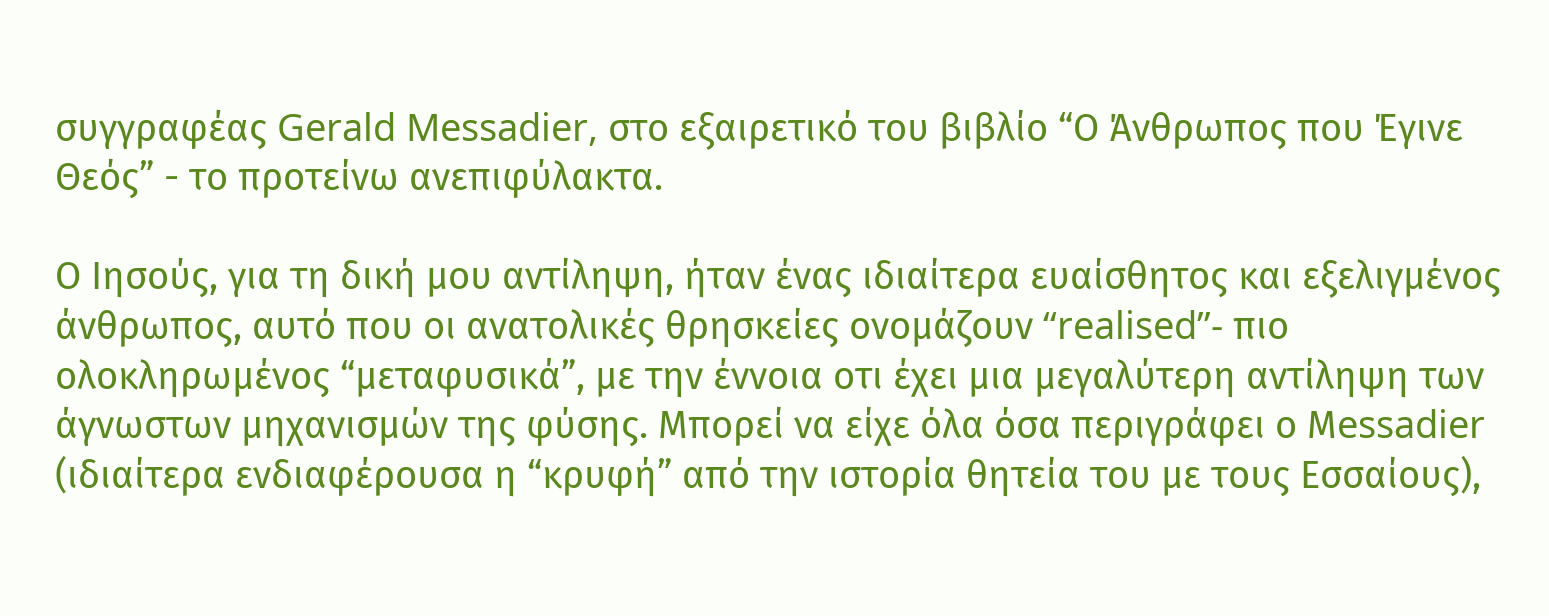συγγραφέας Gerald Messadier, στο εξαιρετικό του βιβλίο “Ο Άνθρωπος που Έγινε Θεός” - το προτείνω ανεπιφύλακτα.

Ο Ιησούς, για τη δική μου αντίληψη, ήταν ένας ιδιαίτερα ευαίσθητος και εξελιγμένος άνθρωπος, αυτό που οι ανατολικές θρησκείες ονομάζουν “realised”- πιο ολοκληρωμένος “μεταφυσικά”, με την έννοια οτι έχει μια μεγαλύτερη αντίληψη των άγνωστων μηχανισμών της φύσης. Μπορεί να είχε όλα όσα περιγράφει ο Μessadier (ιδιαίτερα ενδιαφέρουσα η “κρυφή” από την ιστορία θητεία του με τους Εσσαίους),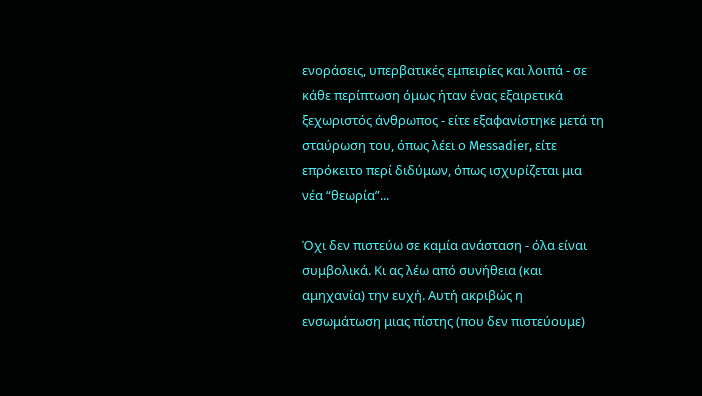ενοράσεις, υπερβατικές εμπειρίες και λοιπά - σε κάθε περίπτωση όμως ήταν ένας εξαιρετικά ξεχωριστός άνθρωπος - είτε εξαφανίστηκε μετά τη σταύρωση του, όπως λέει ο Messadier, είτε επρόκειτο περί διδύμων, όπως ισχυρίζεται μια νέα “θεωρία”...

Όχι δεν πιστεύω σε καμία ανάσταση - όλα είναι συμβολικά. Κι ας λέω από συνήθεια (και αμηχανία) την ευχή. Αυτή ακριβώς η ενσωμάτωση μιας πίστης (που δεν πιστεύουμε)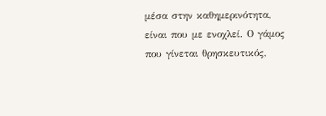μέσα στην καθημερινότητα, είναι που με ενοχλεί. Ο γάμος που γίνεται θρησκευτικός,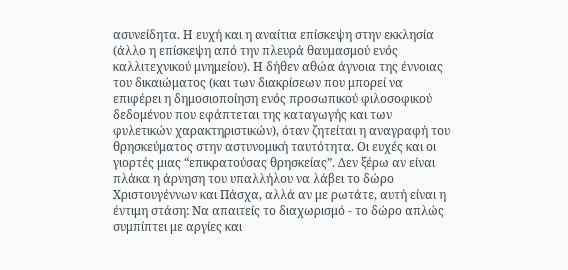ασυνείδητα. Η ευχή και η αναίτια επίσκεψη στην εκκλησία (άλλο η επίσκεψη από την πλευρά θαυμασμού ενός καλλιτεχνικού μνημείου). Η δήθεν αθώα άγνοια της έννοιας του δικαιώματος (και των διακρίσεων που μπορεί να επιφέρει η δημοσιοποίηση ενός προσωπικού φιλοσοφικού δεδομένου που εφάπτεται της καταγωγής και των φυλετικών χαρακτηριστικών), όταν ζητείται η αναγραφή του θρησκεύματος στην αστυνομική ταυτότητα. Οι ευχές και οι γιορτές μιας “επικρατούσας θρησκείας”. Δεν ξέρω αν είναι πλάκα η άρνηση του υπαλλήλου να λάβει το δώρο Χριστουγέννων και Πάσχα, αλλά αν με ρωτάτε, αυτή είναι η έντιμη στάση: Να απαιτείς το διαχωρισμό - το δώρο απλώς συμπίπτει με αργίες και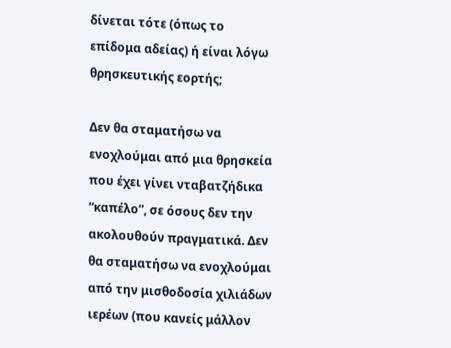δίνεται τότε (όπως το επίδομα αδείας) ή είναι λόγω θρησκευτικής εορτής;

Δεν θα σταματήσω να ενοχλούμαι από μια θρησκεία που έχει γίνει νταβατζήδικα “καπέλο”, σε όσους δεν την ακολουθούν πραγματικά. Δεν θα σταματήσω να ενοχλούμαι από την μισθοδοσία χιλιάδων ιερέων (που κανείς μάλλον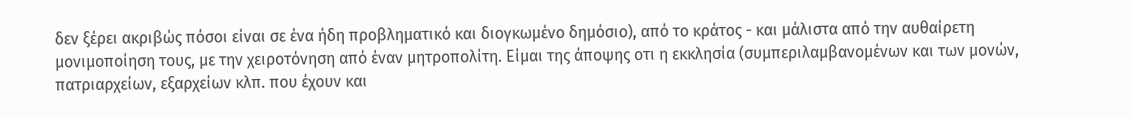δεν ξέρει ακριβώς πόσοι είναι σε ένα ήδη προβληματικό και διογκωμένο δημόσιο), από το κράτος - και μάλιστα από την αυθαίρετη μονιμοποίηση τους, με την χειροτόνηση από έναν μητροπολίτη. Είμαι της άποψης οτι η εκκλησία (συμπεριλαμβανομένων και των μονών, πατριαρχείων, εξαρχείων κλπ. που έχουν και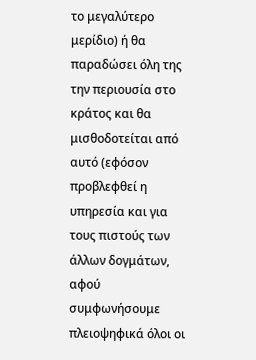το μεγαλύτερο μερίδιο) ή θα παραδώσει όλη της την περιουσία στο κράτος και θα μισθοδοτείται από αυτό (εφόσον προβλεφθεί η υπηρεσία και για τους πιστούς των άλλων δογμάτων, αφού συμφωνήσουμε πλειοψηφικά όλοι οι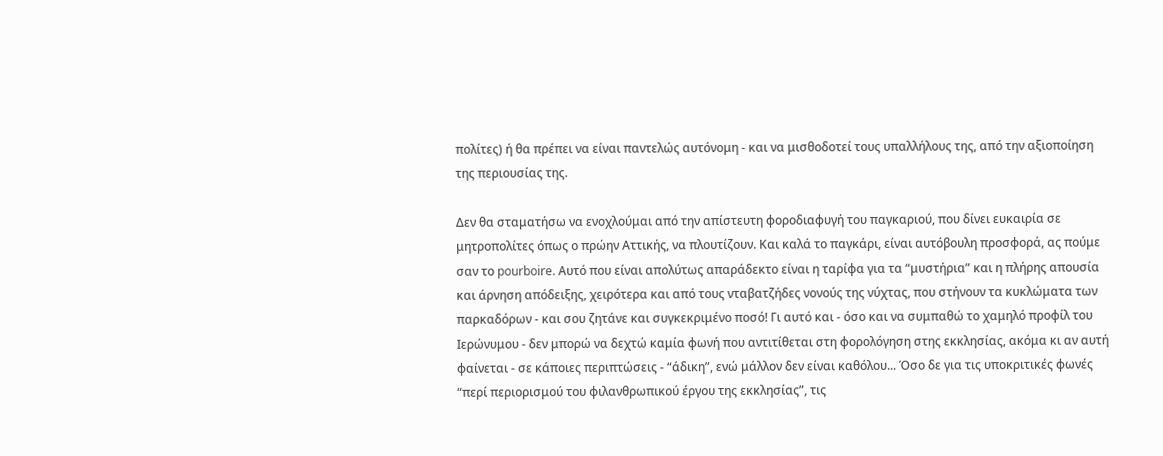πολίτες) ή θα πρέπει να είναι παντελώς αυτόνομη - και να μισθοδοτεί τους υπαλλήλους της, από την αξιοποίηση της περιουσίας της.

Δεν θα σταματήσω να ενοχλούμαι από την απίστευτη φοροδιαφυγή του παγκαριού, που δίνει ευκαιρία σε μητροπολίτες όπως ο πρώην Αττικής, να πλουτίζουν. Και καλά το παγκάρι, είναι αυτόβουλη προσφορά, ας πούμε σαν το pourboire. Αυτό που είναι απολύτως απαράδεκτο είναι η ταρίφα για τα “μυστήρια” και η πλήρης απουσία και άρνηση απόδειξης, χειρότερα και από τους νταβατζήδες νονούς της νύχτας, που στήνουν τα κυκλώματα των παρκαδόρων - και σου ζητάνε και συγκεκριμένο ποσό! Γι αυτό και - όσο και να συμπαθώ το χαμηλό προφίλ του Ιερώνυμου - δεν μπορώ να δεχτώ καμία φωνή που αντιτίθεται στη φορολόγηση στης εκκλησίας, ακόμα κι αν αυτή φαίνεται - σε κάποιες περιπτώσεις - “άδικη”, ενώ μάλλον δεν είναι καθόλου... Όσο δε για τις υποκριτικές φωνές “περί περιορισμού του φιλανθρωπικού έργου της εκκλησίας”, τις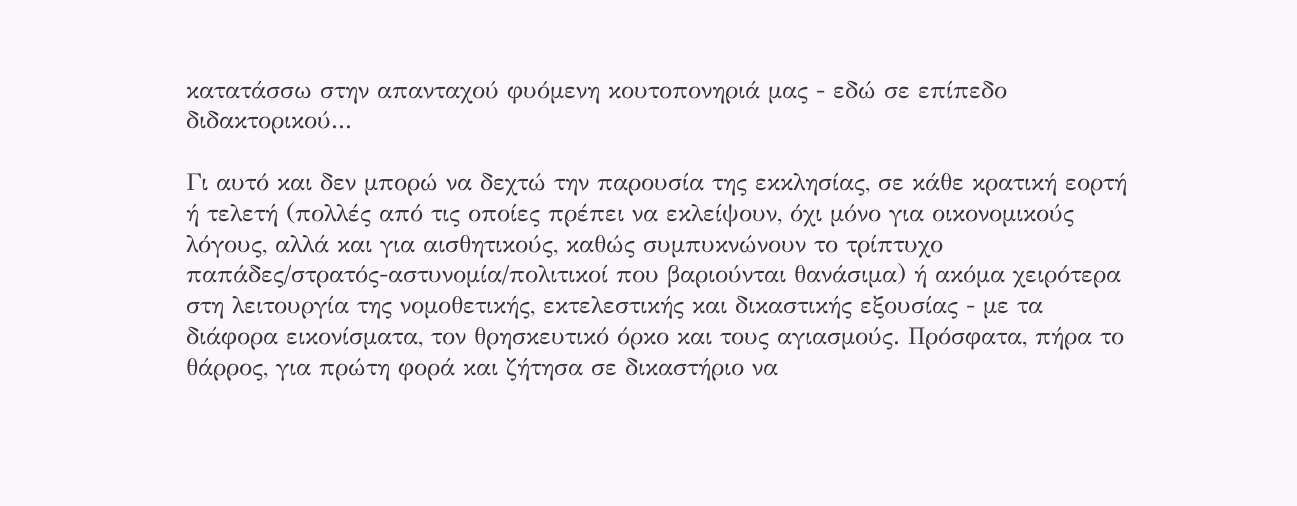κατατάσσω στην απανταχού φυόμενη κουτοπονηριά μας - εδώ σε επίπεδο διδακτορικού...

Γι αυτό και δεν μπορώ να δεχτώ την παρουσία της εκκλησίας, σε κάθε κρατική εορτή ή τελετή (πολλές από τις οποίες πρέπει να εκλείψουν, όχι μόνο για οικονομικούς λόγους, αλλά και για αισθητικούς, καθώς συμπυκνώνουν το τρίπτυχο παπάδες/στρατός-αστυνομία/πολιτικοί που βαριούνται θανάσιμα) ή ακόμα χειρότερα στη λειτουργία της νομοθετικής, εκτελεστικής και δικαστικής εξουσίας - με τα διάφορα εικονίσματα, τον θρησκευτικό όρκο και τους αγιασμούς. Πρόσφατα, πήρα το θάρρος, για πρώτη φορά και ζήτησα σε δικαστήριο να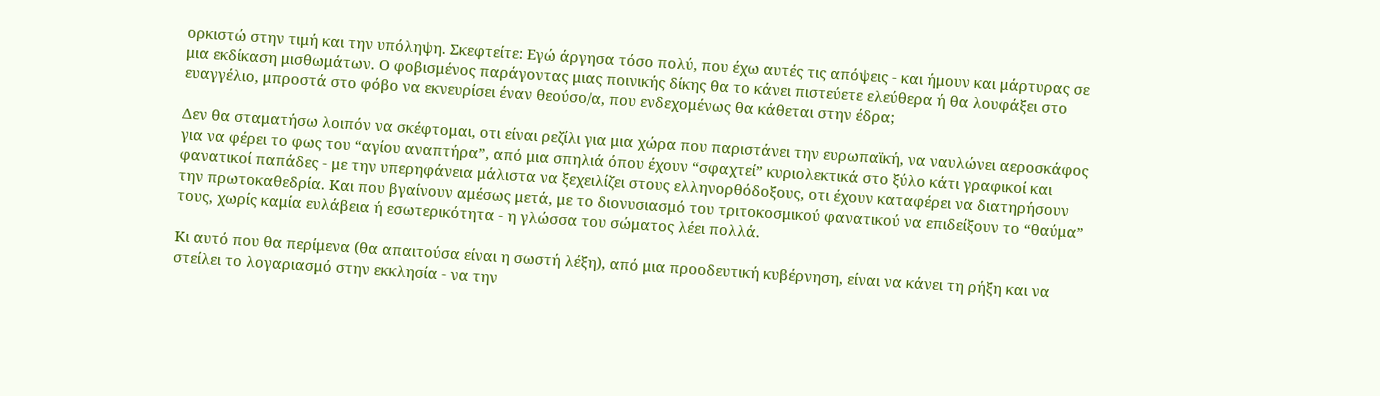ορκιστώ στην τιμή και την υπόληψη. Σκεφτείτε: Εγώ άργησα τόσο πολύ, που έχω αυτές τις απόψεις - και ήμουν και μάρτυρας σε μια εκδίκαση μισθωμάτων. Ο φοβισμένος παράγοντας μιας ποινικής δίκης θα το κάνει πιστεύετε ελεύθερα ή θα λουφάξει στο ευαγγέλιο, μπροστά στο φόβο να εκνευρίσει έναν θεούσο/α, που ενδεχομένως θα κάθεται στην έδρα;

Δεν θα σταματήσω λοιπόν να σκέφτομαι, οτι είναι ρεζίλι για μια χώρα που παριστάνει την ευρωπαϊκή, να ναυλώνει αεροσκάφος για να φέρει το φως του “αγίου αναπτήρα”, από μια σπηλιά όπου έχουν “σφαχτεί” κυριολεκτικά στο ξύλο κάτι γραφικοί και φανατικοί παπάδες - με την υπερηφάνεια μάλιστα να ξεχειλίζει στους ελληνορθόδοξους, οτι έχουν καταφέρει να διατηρήσουν την πρωτοκαθεδρία. Και που βγαίνουν αμέσως μετά, με το διονυσιασμό του τριτοκοσμικού φανατικού να επιδείξουν το “θαύμα” τους, χωρίς καμία ευλάβεια ή εσωτερικότητα - η γλώσσα του σώματος λέει πολλά.

Κι αυτό που θα περίμενα (θα απαιτούσα είναι η σωστή λέξη), από μια προοδευτική κυβέρνηση, είναι να κάνει τη ρήξη και να στείλει το λογαριασμό στην εκκλησία - να την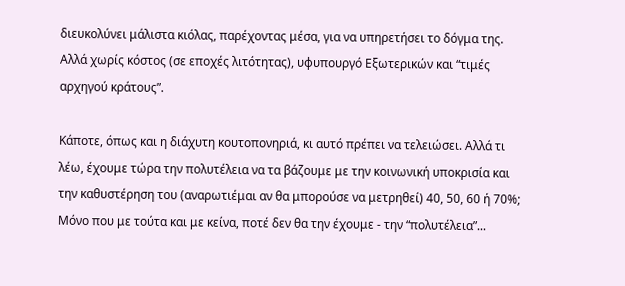διευκολύνει μάλιστα κιόλας, παρέχοντας μέσα, για να υπηρετήσει το δόγμα της. Αλλά χωρίς κόστος (σε εποχές λιτότητας), υφυπουργό Εξωτερικών και “τιμές αρχηγού κράτους”.

Κάποτε, όπως και η διάχυτη κουτοπονηριά, κι αυτό πρέπει να τελειώσει. Αλλά τι λέω, έχουμε τώρα την πολυτέλεια να τα βάζουμε με την κοινωνική υποκρισία και την καθυστέρηση του (αναρωτιέμαι αν θα μπορούσε να μετρηθεί) 40, 50, 60 ή 70%; Μόνο που με τούτα και με κείνα, ποτέ δεν θα την έχουμε - την “πολυτέλεια”...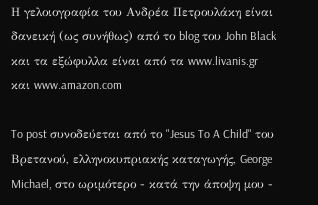Η γελοιογραφία του Ανδρέα Πετρουλάκη είναι δανεική (ως συνήθως) από το blog του John Black και τα εξώφυλλα είναι από τα www.livanis.gr και www.amazon.com

To post συνοδεύεται από το "Jesus To A Child" του Βρετανού, ελληνοκυπριακής καταγωγής, George Michael, στο ωριμότερο - κατά την άποψη μου -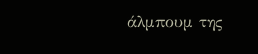άλμπουμ της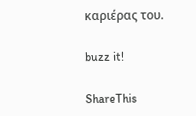καριέρας του.

buzz it!

ShareThis